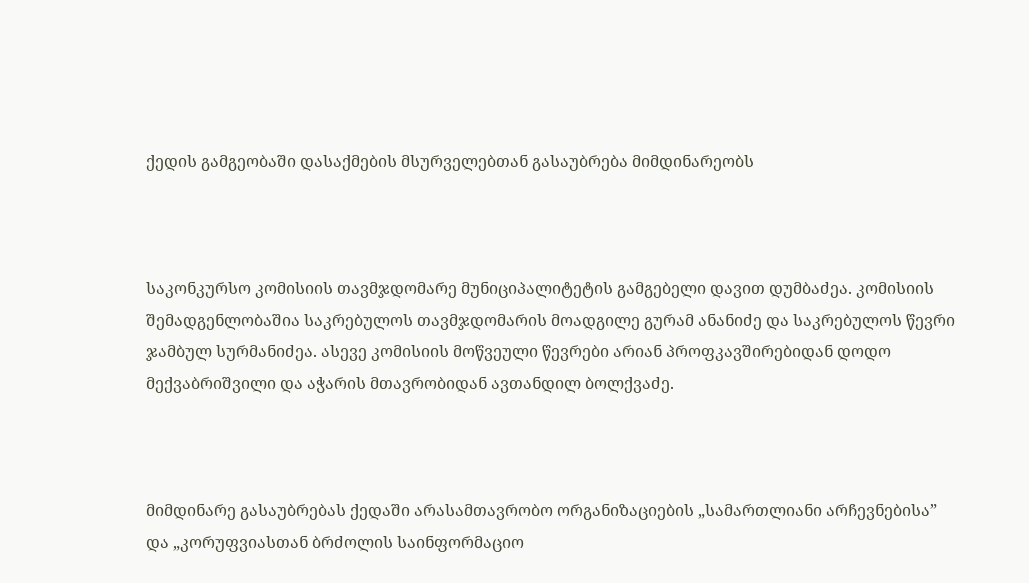ქედის გამგეობაში დასაქმების მსურველებთან გასაუბრება მიმდინარეობს



საკონკურსო კომისიის თავმჯდომარე მუნიციპალიტეტის გამგებელი დავით დუმბაძეა. კომისიის შემადგენლობაშია საკრებულოს თავმჯდომარის მოადგილე გურამ ანანიძე და საკრებულოს წევრი ჯამბულ სურმანიძეა. ასევე კომისიის მოწვეული წევრები არიან პროფკავშირებიდან დოდო მექვაბრიშვილი და აჭარის მთავრობიდან ავთანდილ ბოლქვაძე.



მიმდინარე გასაუბრებას ქედაში არასამთავრობო ორგანიზაციების „სამართლიანი არჩევნებისა” და „კორუფვიასთან ბრძოლის საინფორმაციო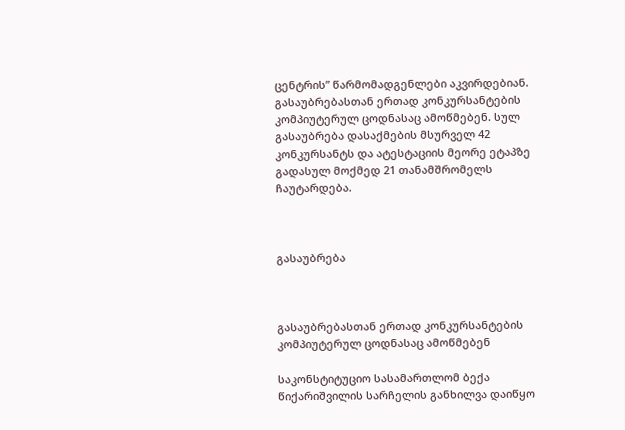ცენტრის” წარმომადგენლები აკვირდებიან. გასაუბრებასთან ერთად კონკურსანტების კომპიუტერულ ცოდნასაც ამოწმებენ. სულ გასაუბრება დასაქმების მსურველ 42 კონკურსანტს და ატესტაციის მეორე ეტაპზე გადასულ მოქმედ 21 თანამშრომელს ჩაუტარდება.



გასაუბრება



გასაუბრებასთან ერთად კონკურსანტების კომპიუტერულ ცოდნასაც ამოწმებენ

საკონსტიტუციო სასამართლომ ბექა წიქარიშვილის სარჩელის განხილვა დაიწყო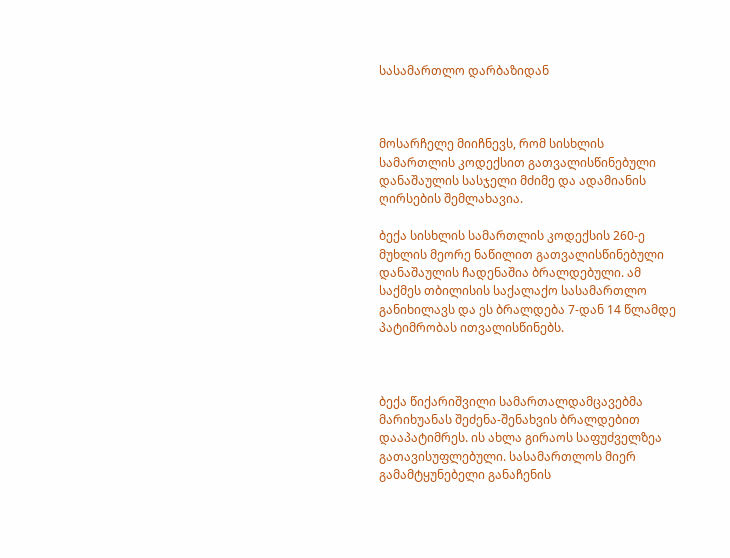სასამართლო დარბაზიდან



მოსარჩელე მიიჩნევს, რომ სისხლის სამართლის კოდექსით გათვალისწინებული დანაშაულის სასჯელი მძიმე და ადამიანის ღირსების შემლახავია.

ბექა სისხლის სამართლის კოდექსის 260-ე მუხლის მეორე ნაწილით გათვალისწინებული დანაშაულის ჩადენაშია ბრალდებული. ამ საქმეს თბილისის საქალაქო სასამართლო განიხილავს და ეს ბრალდება 7-დან 14 წლამდე პატიმრობას ითვალისწინებს.



ბექა წიქარიშვილი სამართალდამცავებმა მარიხუანას შეძენა-შენახვის ბრალდებით დააპატიმრეს. ის ახლა გირაოს საფუძველზეა გათავისუფლებული. სასამართლოს მიერ გამამტყუნებელი განაჩენის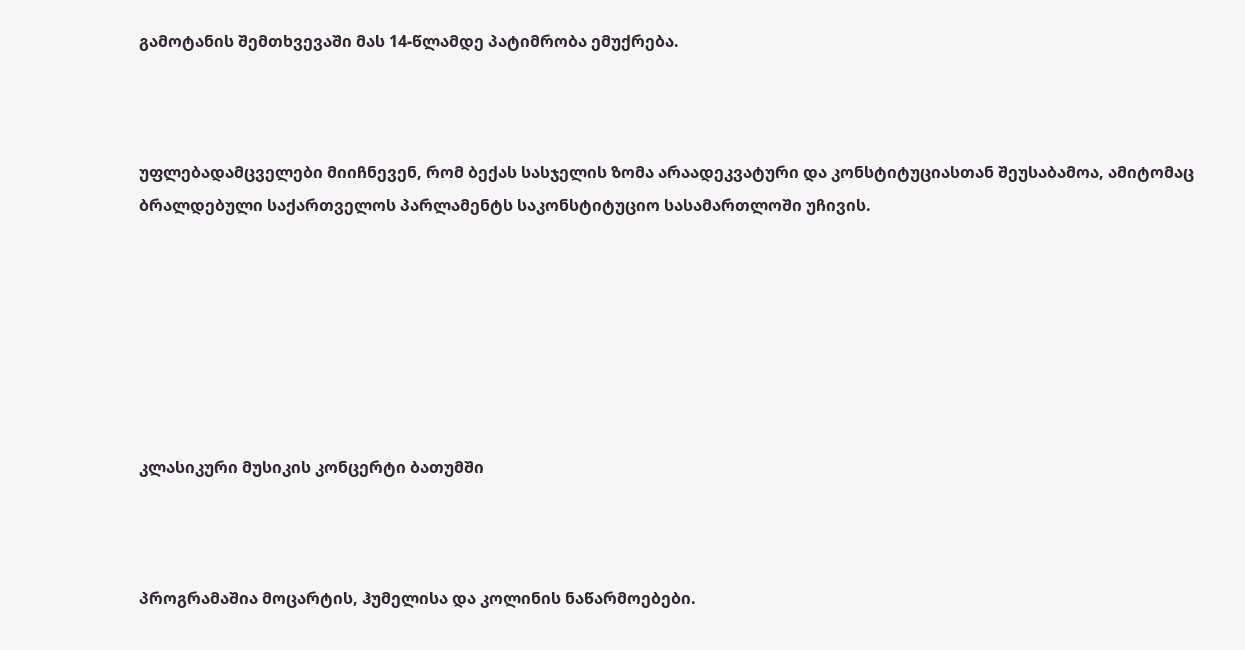გამოტანის შემთხვევაში მას 14-წლამდე პატიმრობა ემუქრება.



უფლებადამცველები მიიჩნევენ, რომ ბექას სასჯელის ზომა არაადეკვატური და კონსტიტუციასთან შეუსაბამოა, ამიტომაც ბრალდებული საქართველოს პარლამენტს საკონსტიტუციო სასამართლოში უჩივის.







კლასიკური მუსიკის კონცერტი ბათუმში



პროგრამაშია მოცარტის, ჰუმელისა და კოლინის ნაწარმოებები.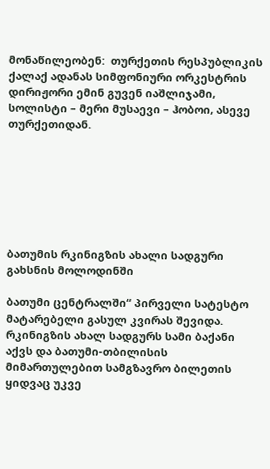მონაწილეობენ:  თურქეთის რესპუბლიკის ქალაქ ადანას სიმფონიური ორკესტრის დირიჟორი ემინ გუვენ იაშლიჯამი, სოლისტი – მერი მუსაევი – ჰობოი, ასევე თურქეთიდან.







ბათუმის რკინიგზის ახალი სადგური გახსნის მოლოდინში

ბათუმი ცენტრალში“ პირველი სატესტო მატარებელი გასულ კვირას შევიდა. რკინიგზის ახალ სადგურს სამი ბაქანი აქვს და ბათუმი-თბილისის მიმართულებით სამგზავრო ბილეთის ყიდვაც უკვე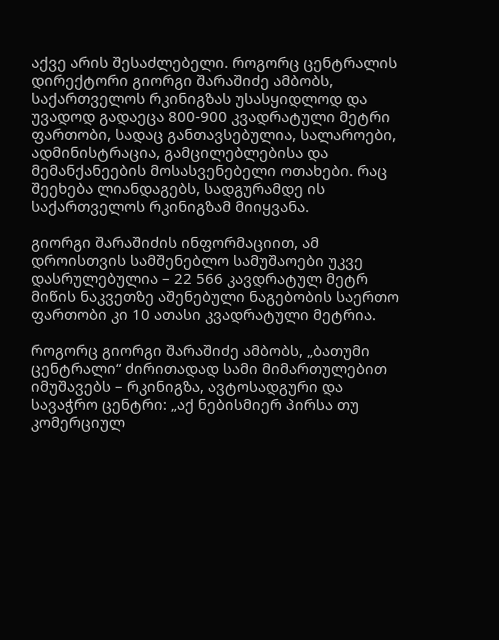აქვე არის შესაძლებელი. როგორც ცენტრალის დირექტორი გიორგი შარაშიძე ამბობს, საქართველოს რკინიგზას უსასყიდლოდ და უვადოდ გადაეცა 800-900 კვადრატული მეტრი ფართობი, სადაც განთავსებულია, სალაროები, ადმინისტრაცია, გამცილებლებისა და მემანქანეების მოსასვენებელი ოთახები. რაც შეეხება ლიანდაგებს, სადგურამდე ის საქართველოს რკინიგზამ მიიყვანა.

გიორგი შარაშიძის ინფორმაციით, ამ დროისთვის სამშენებლო სამუშაოები უკვე დასრულებულია – 22 566 კავდრატულ მეტრ მიწის ნაკვეთზე აშენებული ნაგებობის საერთო ფართობი კი 10 ათასი კვადრატული მეტრია.

როგორც გიორგი შარაშიძე ამბობს, „ბათუმი ცენტრალი“ ძირითადად სამი მიმართულებით იმუშავებს – რკინიგზა, ავტოსადგური და სავაჭრო ცენტრი: „აქ ნებისმიერ პირსა თუ კომერციულ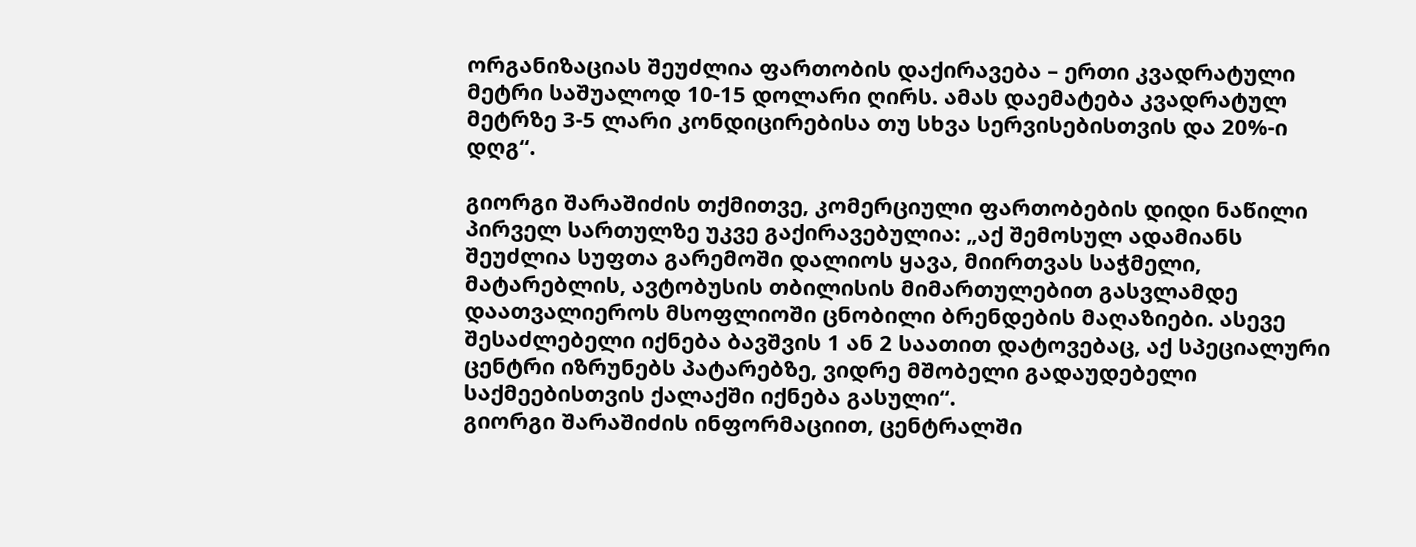ორგანიზაციას შეუძლია ფართობის დაქირავება – ერთი კვადრატული მეტრი საშუალოდ 10-15 დოლარი ღირს. ამას დაემატება კვადრატულ მეტრზე 3-5 ლარი კონდიცირებისა თუ სხვა სერვისებისთვის და 20%-ი დღგ“.

გიორგი შარაშიძის თქმითვე, კომერციული ფართობების დიდი ნაწილი პირველ სართულზე უკვე გაქირავებულია: „აქ შემოსულ ადამიანს შეუძლია სუფთა გარემოში დალიოს ყავა, მიირთვას საჭმელი, მატარებლის, ავტობუსის თბილისის მიმართულებით გასვლამდე დაათვალიეროს მსოფლიოში ცნობილი ბრენდების მაღაზიები. ასევე შესაძლებელი იქნება ბავშვის 1 ან 2 საათით დატოვებაც, აქ სპეციალური ცენტრი იზრუნებს პატარებზე, ვიდრე მშობელი გადაუდებელი საქმეებისთვის ქალაქში იქნება გასული“.
გიორგი შარაშიძის ინფორმაციით, ცენტრალში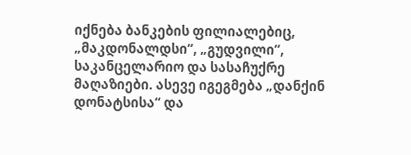იქნება ბანკების ფილიალებიც, „მაკდონალდსი“, „გუდვილი“, საკანცელარიო და სასაჩუქრე მაღაზიები. ასევე იგეგმება „დანქინ დონატსისა“ და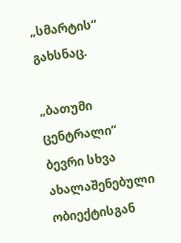„სმარტის“ გახსნაც.

„ბათუმი ცენტრალი“ ბევრი სხვა ახალაშენებული ობიექტისგან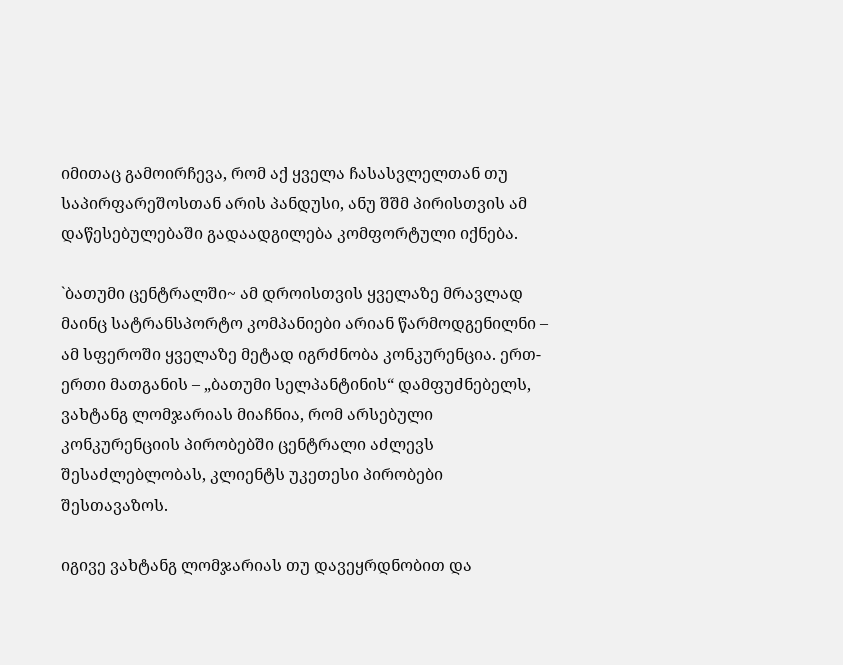იმითაც გამოირჩევა, რომ აქ ყველა ჩასასვლელთან თუ საპირფარეშოსთან არის პანდუსი, ანუ შშმ პირისთვის ამ დაწესებულებაში გადაადგილება კომფორტული იქნება.

`ბათუმი ცენტრალში~ ამ დროისთვის ყველაზე მრავლად მაინც სატრანსპორტო კომპანიები არიან წარმოდგენილნი – ამ სფეროში ყველაზე მეტად იგრძნობა კონკურენცია. ერთ-ერთი მათგანის – „ბათუმი სელპანტინის“ დამფუძნებელს, ვახტანგ ლომჯარიას მიაჩნია, რომ არსებული კონკურენციის პირობებში ცენტრალი აძლევს შესაძლებლობას, კლიენტს უკეთესი პირობები შესთავაზოს.

იგივე ვახტანგ ლომჯარიას თუ დავეყრდნობით და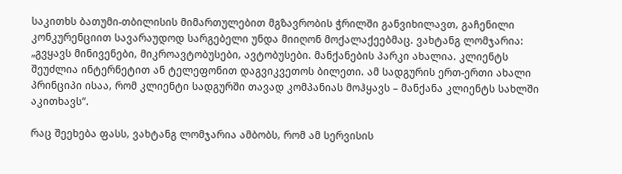საკითხს ბათუმი-თბილისის მიმართულებით მგზავრობის ჭრილში განვიხილავთ, გაჩენილი კონკურენციით სავარაუდოდ სარგებელი უნდა მიიღონ მოქალაქეებმაც. ვახტანგ ლომჯარია: „გვყავს მინივენები, მიკროავტობუსები, ავტობუსები. მანქანების პარკი ახალია. კლიენტს შეუძლია ინტერნეტით ან ტელეფონით დაგვიკვეთოს ბილეთი. ამ სადგურის ერთ-ერთი ახალი პრინციპი ისაა, რომ კლიენტი სადგურში თავად კომპანიას მოჰყავს – მანქანა კლიენტს სახლში აკითხავს“.

რაც შეეხება ფასს, ვახტანგ ლომჯარია ამბობს, რომ ამ სერვისის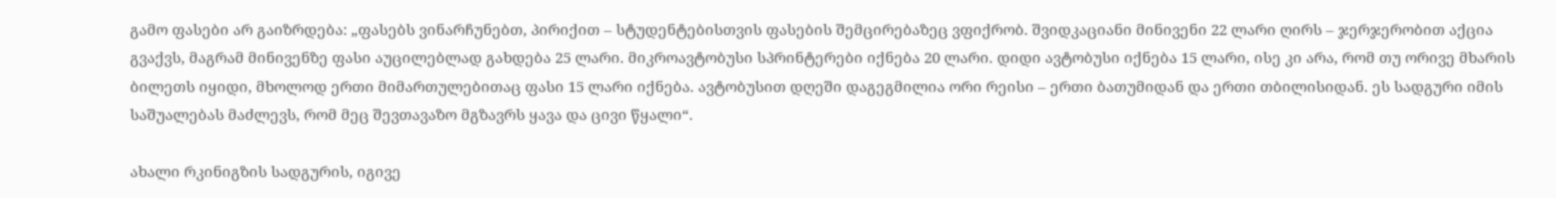გამო ფასები არ გაიზრდება: „ფასებს ვინარჩუნებთ, პირიქით – სტუდენტებისთვის ფასების შემცირებაზეც ვფიქრობ. შვიდკაციანი მინივენი 22 ლარი ღირს – ჯერჯერობით აქცია გვაქვს, მაგრამ მინივენზე ფასი აუცილებლად გახდება 25 ლარი. მიკროავტობუსი სპრინტერები იქნება 20 ლარი. დიდი ავტობუსი იქნება 15 ლარი, ისე კი არა, რომ თუ ორივე მხარის ბილეთს იყიდი, მხოლოდ ერთი მიმართულებითაც ფასი 15 ლარი იქნება. ავტობუსით დღეში დაგეგმილია ორი რეისი – ერთი ბათუმიდან და ერთი თბილისიდან. ეს სადგური იმის საშუალებას მაძლევს, რომ მეც შევთავაზო მგზავრს ყავა და ცივი წყალი“.

ახალი რკინიგზის სადგურის, იგივე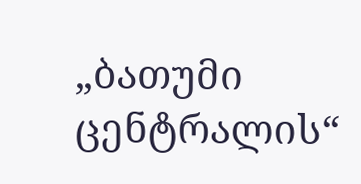„ბათუმი ცენტრალის“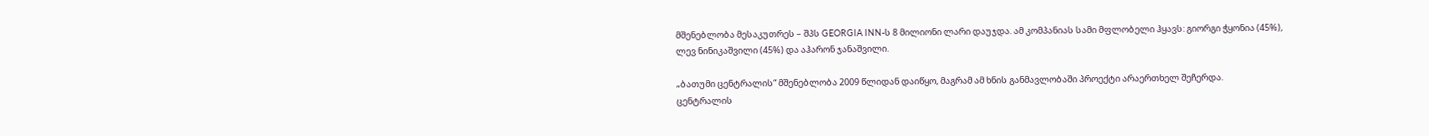მშენებლობა მესაკუთრეს – შპს GEORGIA INN-ს 8 მილიონი ლარი დაუჯდა. ამ კომპანიას სამი მფლობელი ჰყავს: გიორგი ჭყონია (45%), ლევ ნინიკაშვილი (45%) და აჰარონ ჯანაშვილი.

„ბათუმი ცენტრალის“ მშენებლობა 2009 წლიდან დაიწყო, მაგრამ ამ ხნის განმავლობაში პროექტი არაერთხელ შეჩერდა.
ცენტრალის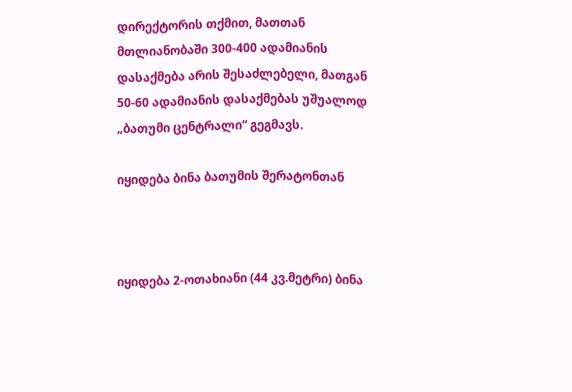დირექტორის თქმით, მათთან მთლიანობაში 300-400 ადამიანის დასაქმება არის შესაძლებელი, მათგან 50-60 ადამიანის დასაქმებას უშუალოდ „ბათუმი ცენტრალი“ გეგმავს.

იყიდება ბინა ბათუმის შერატონთან



იყიდება 2-ოთახიანი (44 კვ.მეტრი) ბინა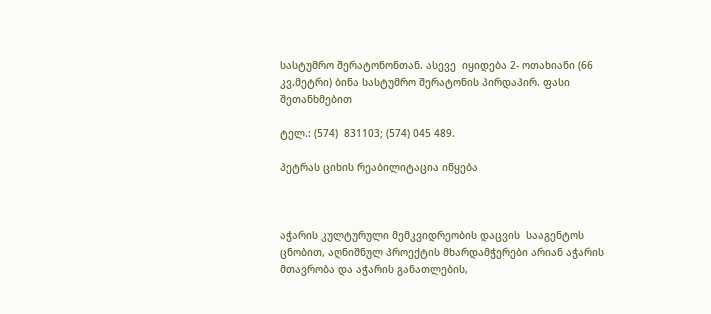სასტუმრო შერატონონთან. ასევე  იყიდება 2- ოთახიანი (66 კვ.მეტრი) ბინა სასტუმრო შერატონის პირდაპირ. ფასი შეთანხმებით

ტელ.: (574)  831103; (574) 045 489.

პეტრას ციხის რეაბილიტაცია იწყება



აჭარის კულტურული მემკვიდრეობის დაცვის  სააგენტოს ცნობით, აღნიშნულ პროექტის მხარდამჭერები არიან აჭარის მთავრობა და აჭარის განათლების,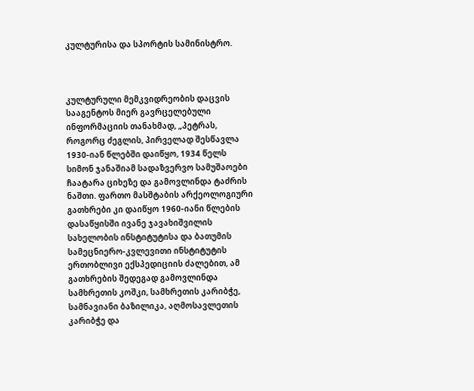კულტურისა და სპორტის სამინისტრო.



კულტურული მემკვიდრეობის დაცვის სააგენტოს მიერ გავრცელებული ინფორმაციის თანახმად, „პეტრას, როგორც ძეგლის, პირველად შესწავლა 1930-იან წლებში დაიწყო, 1934 წელს სიმონ ჯანაშიამ სადაზვერვო სამუშაოები ჩაატარა ციხეზე და გამოვლინდა ტაძრის ნაშთი. ფართო მასშტაბის არქეოლოგიური გათხრები კი დაიწყო 1960-იანი წლების დასაწყისში ივანე ჯავახიშვილის სახელობის ინსტიტუტისა და ბათუმის სამეცნიერო-კვლევითი ინსტიტუტის ერთობლივი ექსპედიციის ძალებით, ამ გათხრების შედეგად გამოვლინდა სამხრეთის კოშკი, სამხრეთის კარიბჭე, სამნავიანი ბაზილიკა, აღმოსავლეთის კარიბჭე და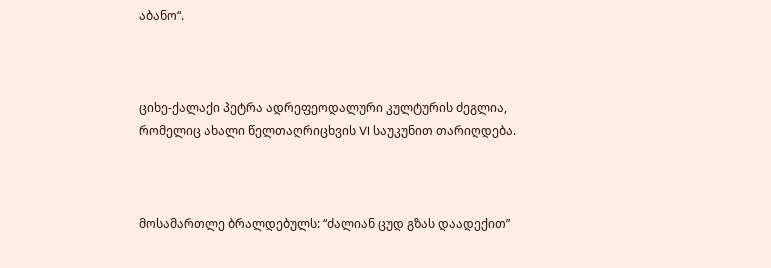აბანო“.



ციხე-ქალაქი პეტრა ადრეფეოდალური კულტურის ძეგლია, რომელიც ახალი წელთაღრიცხვის VI საუკუნით თარიღდება.



მოსამართლე ბრალდებულს: “ძალიან ცუდ გზას დაადექით”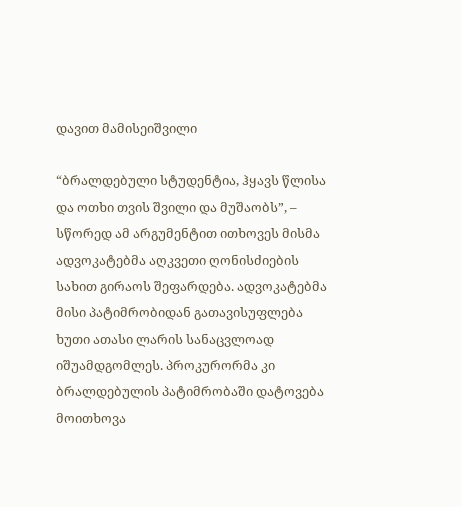დავით მამისეიშვილი

“ბრალდებული სტუდენტია, ჰყავს წლისა და ოთხი თვის შვილი და მუშაობს”, – სწორედ ამ არგუმენტით ითხოვეს მისმა ადვოკატებმა აღკვეთი ღონისძიების სახით გირაოს შეფარდება. ადვოკატებმა მისი პატიმრობიდან გათავისუფლება ხუთი ათასი ლარის სანაცვლოად იშუამდგომლეს. პროკურორმა კი ბრალდებულის პატიმრობაში დატოვება მოითხოვა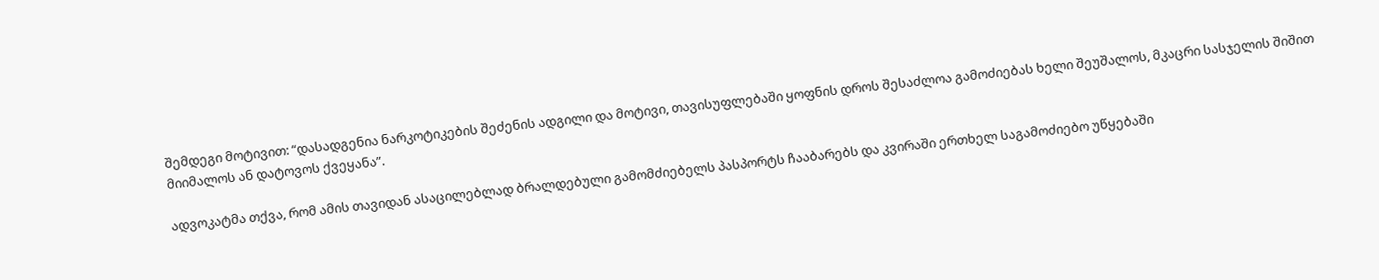შემდეგი მოტივით: “დასადგენია ნარკოტიკების შეძენის ადგილი და მოტივი, თავისუფლებაში ყოფნის დროს შესაძლოა გამოძიებას ხელი შეუშალოს, მკაცრი სასჯელის შიშით მიიმალოს ან დატოვოს ქვეყანა”.

ადვოკატმა თქვა, რომ ამის თავიდან ასაცილებლად ბრალდებული გამომძიებელს პასპორტს ჩააბარებს და კვირაში ერთხელ საგამოძიებო უწყებაში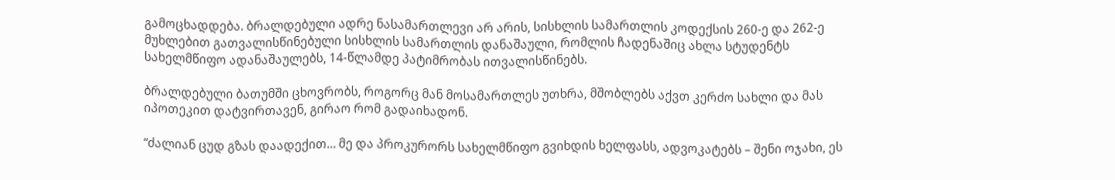გამოცხადდება. ბრალდებული ადრე ნასამართლევი არ არის, სისხლის სამართლის კოდექსის 260-ე და 262-ე მუხლებით გათვალისწინებული სისხლის სამართლის დანაშაული, რომლის ჩადენაშიც ახლა სტუდენტს სახელმწიფო ადანაშაულებს, 14-წლამდე პატიმრობას ითვალისწინებს.

ბრალდებული ბათუმში ცხოვრობს, როგორც მან მოსამართლეს უთხრა, მშობლებს აქვთ კერძო სახლი და მას იპოთეკით დატვირთავენ, გირაო რომ გადაიხადონ.

“ძალიან ცუდ გზას დაადექით… მე და პროკურორს სახელმწიფო გვიხდის ხელფასს, ადვოკატებს – შენი ოჯახი, ეს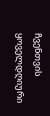ჩვენთვის ყოველდღიური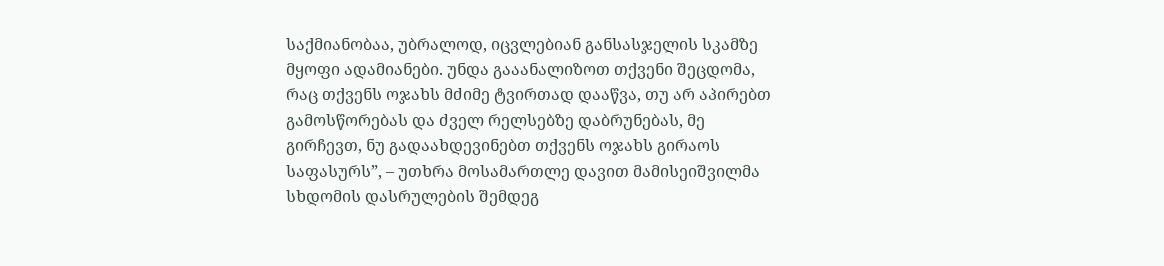საქმიანობაა, უბრალოდ, იცვლებიან განსასჯელის სკამზე მყოფი ადამიანები. უნდა გააანალიზოთ თქვენი შეცდომა, რაც თქვენს ოჯახს მძიმე ტვირთად დააწვა, თუ არ აპირებთ გამოსწორებას და ძველ რელსებზე დაბრუნებას, მე გირჩევთ, ნუ გადაახდევინებთ თქვენს ოჯახს გირაოს საფასურს”, – უთხრა მოსამართლე დავით მამისეიშვილმა სხდომის დასრულების შემდეგ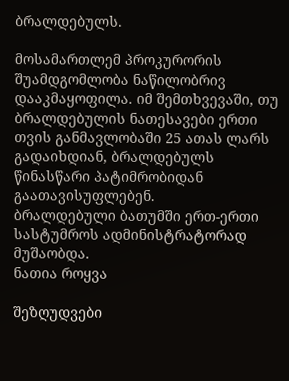ბრალდებულს.

მოსამართლემ პროკურორის შუამდგომლობა ნაწილობრივ დააკმაყოფილა. იმ შემთხვევაში, თუ ბრალდებულის ნათესავები ერთი თვის განმავლობაში 25 ათას ლარს გადაიხდიან, ბრალდებულს წინასწარი პატიმრობიდან გაათავისუფლებენ.
ბრალდებული ბათუმში ერთ-ერთი სასტუმროს ადმინისტრატორად მუშაობდა.
ნათია როყვა

შეზღუდვები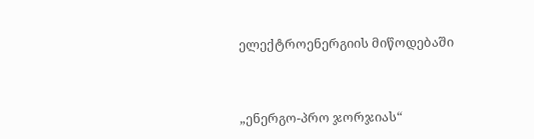ელექტროენერგიის მიწოდებაში



„ენერგო-პრო ჯორჯიას“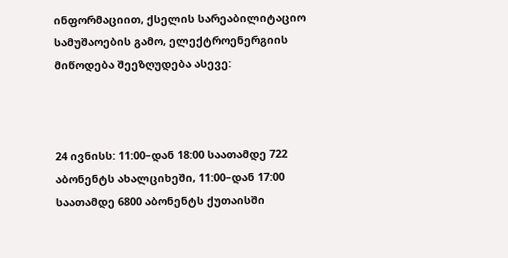ინფორმაციით, ქსელის სარეაბილიტაციო სამუშაოების გამო, ელექტროენერგიის მიწოდება შეეზღუდება ასევე:



24 ივნისს: 11:00–დან 18:00 საათამდე 722 აბონენტს ახალციხეში, 11:00–დან 17:00 საათამდე 6800 აბონენტს ქუთაისში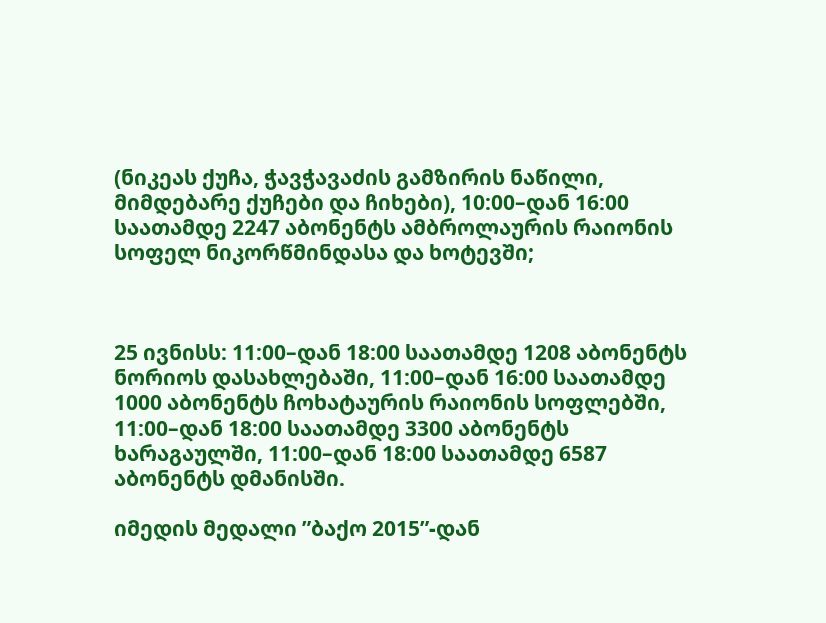(ნიკეას ქუჩა, ჭავჭავაძის გამზირის ნაწილი, მიმდებარე ქუჩები და ჩიხები), 10:00–დან 16:00 საათამდე 2247 აბონენტს ამბროლაურის რაიონის სოფელ ნიკორწმინდასა და ხოტევში;



25 ივნისს: 11:00–დან 18:00 საათამდე 1208 აბონენტს ნორიოს დასახლებაში, 11:00–დან 16:00 საათამდე 1000 აბონენტს ჩოხატაურის რაიონის სოფლებში, 11:00–დან 18:00 საათამდე 3300 აბონენტს ხარაგაულში, 11:00–დან 18:00 საათამდე 6587 აბონენტს დმანისში.

იმედის მედალი ”ბაქო 2015”-დან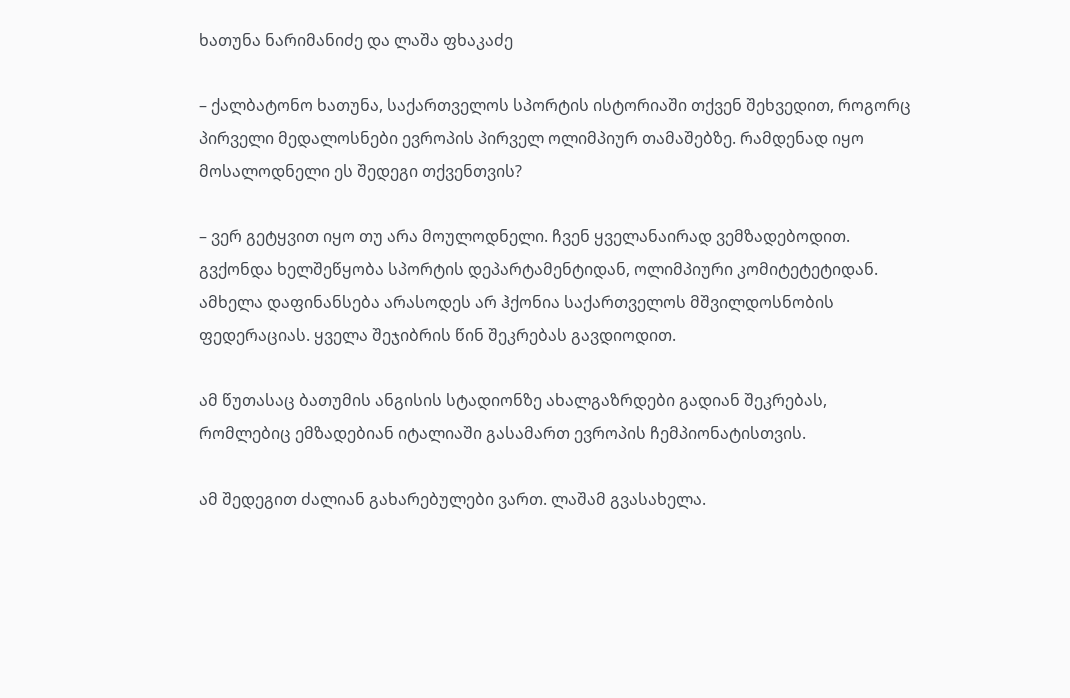ხათუნა ნარიმანიძე და ლაშა ფხაკაძე

– ქალბატონო ხათუნა, საქართველოს სპორტის ისტორიაში თქვენ შეხვედით, როგორც პირველი მედალოსნები ევროპის პირველ ოლიმპიურ თამაშებზე. რამდენად იყო მოსალოდნელი ეს შედეგი თქვენთვის?

– ვერ გეტყვით იყო თუ არა მოულოდნელი. ჩვენ ყველანაირად ვემზადებოდით. გვქონდა ხელშეწყობა სპორტის დეპარტამენტიდან, ოლიმპიური კომიტეტეტიდან. ამხელა დაფინანსება არასოდეს არ ჰქონია საქართველოს მშვილდოსნობის ფედერაციას. ყველა შეჯიბრის წინ შეკრებას გავდიოდით.

ამ წუთასაც ბათუმის ანგისის სტადიონზე ახალგაზრდები გადიან შეკრებას, რომლებიც ემზადებიან იტალიაში გასამართ ევროპის ჩემპიონატისთვის.

ამ შედეგით ძალიან გახარებულები ვართ. ლაშამ გვასახელა.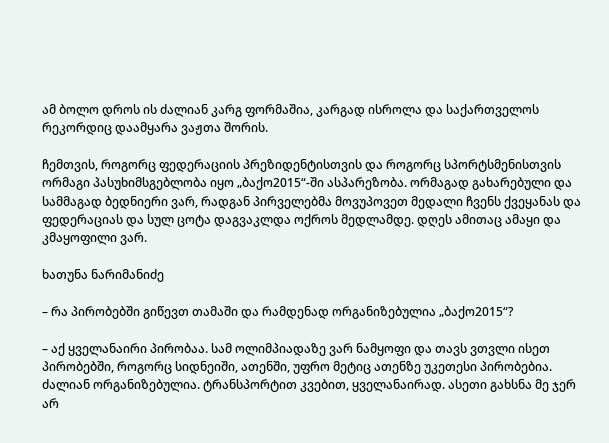ამ ბოლო დროს ის ძალიან კარგ ფორმაშია, კარგად ისროლა და საქართველოს რეკორდიც დაამყარა ვაჟთა შორის.

ჩემთვის, როგორც ფედერაციის პრეზიდენტისთვის და როგორც სპორტსმენისთვის ორმაგი პასუხიმსგებლობა იყო „ბაქო2015“-ში ასპარეზობა. ორმაგად გახარებული და სამმაგად ბედნიერი ვარ, რადგან პირველებმა მოვუპოვეთ მედალი ჩვენს ქვეყანას და ფედერაციას და სულ ცოტა დაგვაკლდა ოქროს მედლამდე. დღეს ამითაც ამაყი და კმაყოფილი ვარ.

ხათუნა ნარიმანიძე

– რა პირობებში გიწევთ თამაში და რამდენად ორგანიზებულია „ბაქო2015“?

– აქ ყველანაირი პირობაა. სამ ოლიმპიადაზე ვარ ნამყოფი და თავს ვთვლი ისეთ პირობებში, როგორც სიდნეიში, ათენში, უფრო მეტიც ათენზე უკეთესი პირობებია. ძალიან ორგანიზებულია. ტრანსპორტით კვებით, ყველანაირად. ასეთი გახსნა მე ჯერ არ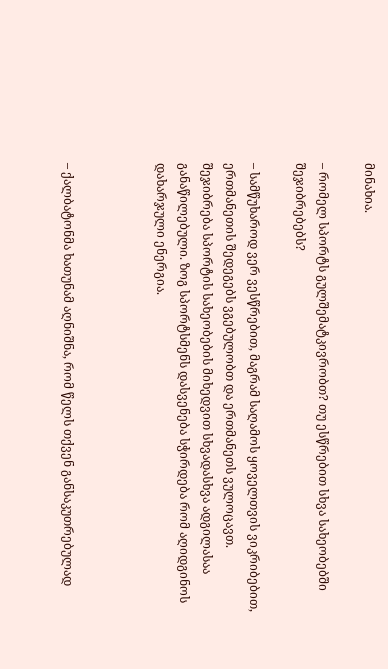მინახია.

– რომელ სპორტს გულშემატკივრობთ? თუ ესწრებით სხვა სახეობებში შეჯიბრებებს?

– სამწუხაროდ ვერ ვესწრებით, მაგრამ საღამოს ყოველთვის ვიკრიბებით, ერთმანეთის შედეგებს ვგებულობთ და ერთმანეთს ვულოცავთ. შეჯიბრება სპორტის სახეობების მიხედვით სხვადასხვა ადგილასაა განაწილებული. ზოგ სპორტსმენს დასვენება სჭირდება რომ აღიდგინოს დახარჯული ენერგია.



– ქალბატონმა ხათუნამ აღნიშნა, რომ წელს თქვენ განსაკუთრებულად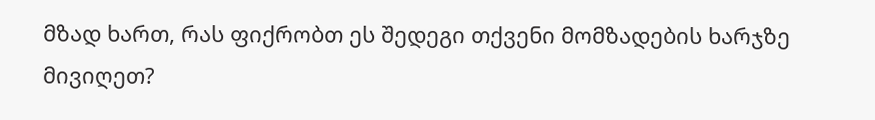მზად ხართ, რას ფიქრობთ ეს შედეგი თქვენი მომზადების ხარჯზე მივიღეთ?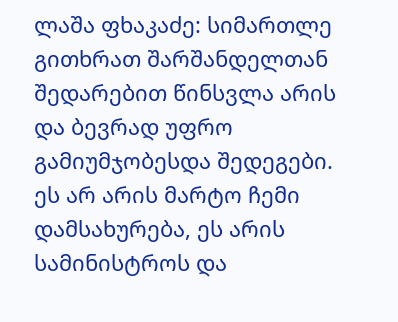ლაშა ფხაკაძე: სიმართლე გითხრათ შარშანდელთან შედარებით წინსვლა არის და ბევრად უფრო გამიუმჯობესდა შედეგები. ეს არ არის მარტო ჩემი დამსახურება, ეს არის სამინისტროს და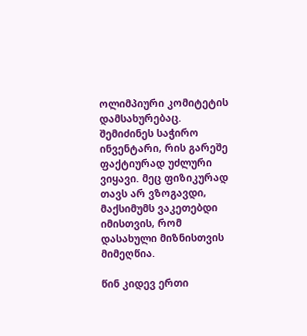ოლიმპიური კომიტეტის დამსახურებაც. შემიძინეს საჭირო ინვენტარი, რის გარეშე ფაქტიურად უძლური ვიყავი. მეც ფიზიკურად თავს არ ვზოგავდი, მაქსიმუმს ვაკეთებდი იმისთვის, რომ დასახული მიზნისთვის მიმეღწია.

წინ კიდევ ერთი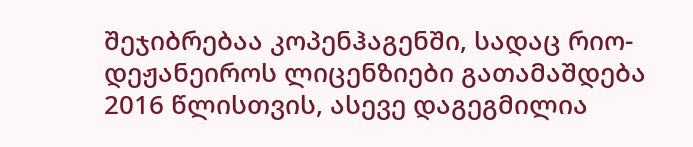შეჯიბრებაა კოპენჰაგენში, სადაც რიო-დეჟანეიროს ლიცენზიები გათამაშდება 2016 წლისთვის, ასევე დაგეგმილია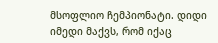მსოფლიო ჩემპიონატი. დიდი იმედი მაქვს, რომ იქაც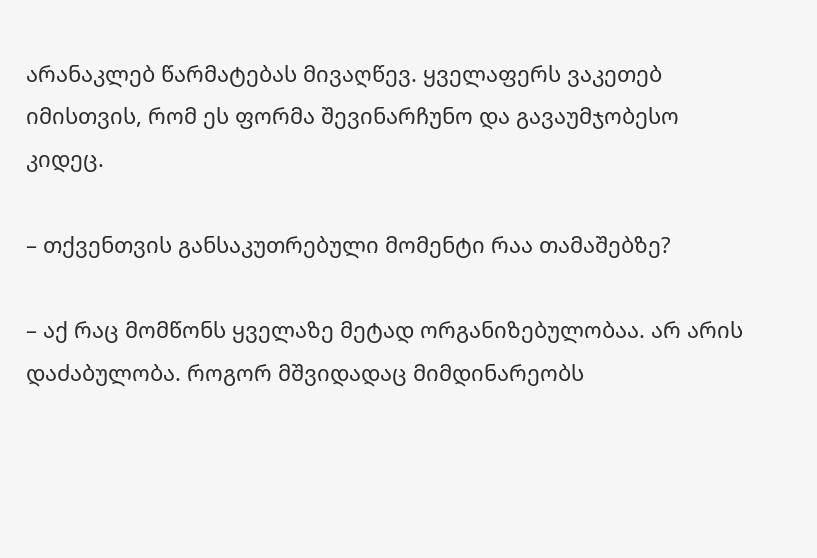არანაკლებ წარმატებას მივაღწევ. ყველაფერს ვაკეთებ იმისთვის, რომ ეს ფორმა შევინარჩუნო და გავაუმჯობესო კიდეც.

– თქვენთვის განსაკუთრებული მომენტი რაა თამაშებზე?

– აქ რაც მომწონს ყველაზე მეტად ორგანიზებულობაა. არ არის დაძაბულობა. როგორ მშვიდადაც მიმდინარეობს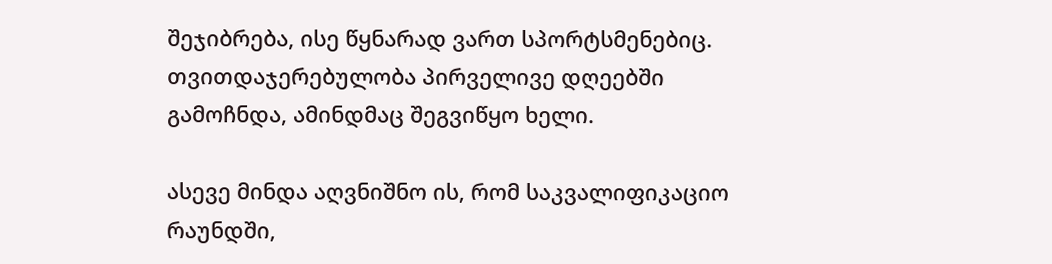შეჯიბრება, ისე წყნარად ვართ სპორტსმენებიც. თვითდაჯერებულობა პირველივე დღეებში გამოჩნდა, ამინდმაც შეგვიწყო ხელი.

ასევე მინდა აღვნიშნო ის, რომ საკვალიფიკაციო რაუნდში,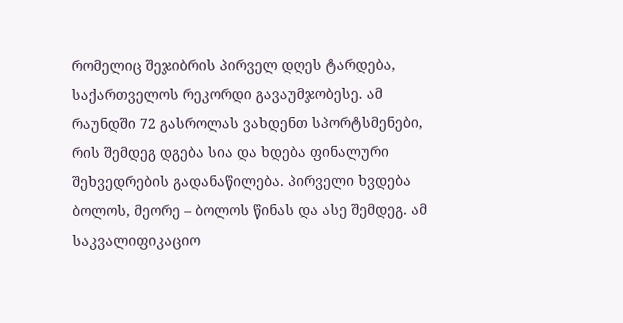რომელიც შეჯიბრის პირველ დღეს ტარდება, საქართველოს რეკორდი გავაუმჯობესე. ამ რაუნდში 72 გასროლას ვახდენთ სპორტსმენები, რის შემდეგ დგება სია და ხდება ფინალური შეხვედრების გადანაწილება. პირველი ხვდება ბოლოს, მეორე – ბოლოს წინას და ასე შემდეგ. ამ საკვალიფიკაციო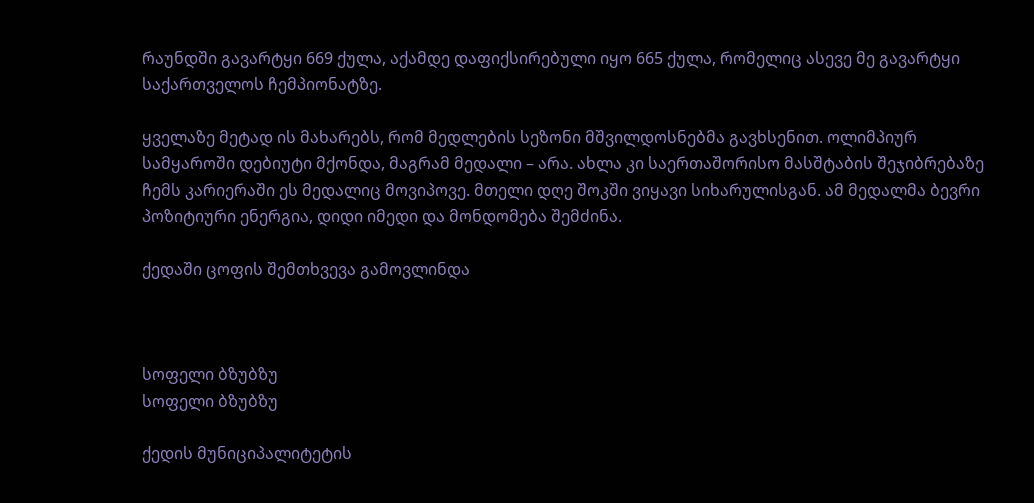რაუნდში გავარტყი 669 ქულა, აქამდე დაფიქსირებული იყო 665 ქულა, რომელიც ასევე მე გავარტყი საქართველოს ჩემპიონატზე.

ყველაზე მეტად ის მახარებს, რომ მედლების სეზონი მშვილდოსნებმა გავხსენით. ოლიმპიურ სამყაროში დებიუტი მქონდა, მაგრამ მედალი – არა. ახლა კი საერთაშორისო მასშტაბის შეჯიბრებაზე ჩემს კარიერაში ეს მედალიც მოვიპოვე. მთელი დღე შოკში ვიყავი სიხარულისგან. ამ მედალმა ბევრი პოზიტიური ენერგია, დიდი იმედი და მონდომება შემძინა.

ქედაში ცოფის შემთხვევა გამოვლინდა



სოფელი ბზუბზუ
სოფელი ბზუბზუ

ქედის მუნიციპალიტეტის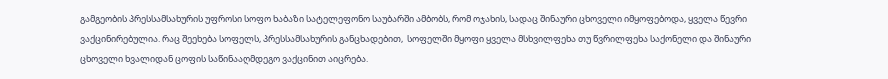გამგეობის პრესსამსახურის უფროსი სოფო ხაბაზი სატელეფონო საუბარში ამბობს, რომ ოჯახის, სადაც შინაური ცხოველი იმყოფებოდა, ყველა წევრი ვაქცინირებულია. რაც შეეხება სოფელს, პრესსამსახურის განცხადებით,  სოფელში მყოფი ყველა მსხვილფეხა თუ წვრილფეხა საქონელი და შინაური ცხოველი ხვალიდან ცოფის საწინააღმდეგო ვაქცინით აიცრება.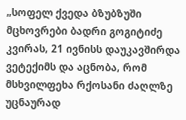„სოფელ ქვედა ბზუბზუში მცხოვრები ბადრი გოგიტიძე კვირას, 21 ივნისს დაუკავშირდა ვეტექიმს და აცნობა, რომ მსხვილფეხა რქოსანი ძაღლზე უცნაურად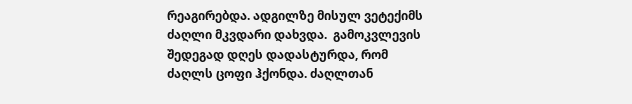რეაგირებდა. ადგილზე მისულ ვეტექიმს ძაღლი მკვდარი დახვდა.  გამოკვლევის შედეგად დღეს დადასტურდა, რომ ძაღლს ცოფი ჰქონდა. ძაღლთან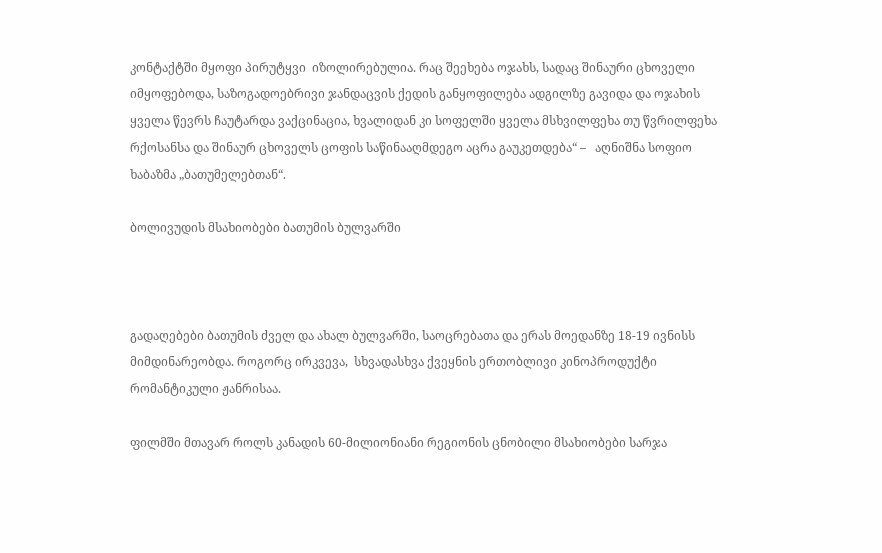კონტაქტში მყოფი პირუტყვი  იზოლირებულია. რაც შეეხება ოჯახს, სადაც შინაური ცხოველი იმყოფებოდა, საზოგადოებრივი ჯანდაცვის ქედის განყოფილება ადგილზე გავიდა და ოჯახის ყველა წევრს ჩაუტარდა ვაქცინაცია, ხვალიდან კი სოფელში ყველა მსხვილფეხა თუ წვრილფეხა რქოსანსა და შინაურ ცხოველს ცოფის საწინააღმდეგო აცრა გაუკეთდება“ –   აღნიშნა სოფიო ხაბაზმა „ბათუმელებთან“.

ბოლივუდის მსახიობები ბათუმის ბულვარში



გადაღებები ბათუმის ძველ და ახალ ბულვარში, საოცრებათა და ერას მოედანზე 18-19 ივნისს მიმდინარეობდა. როგორც ირკვევა,  სხვადასხვა ქვეყნის ერთობლივი კინოპროდუქტი რომანტიკული ჟანრისაა.

ფილმში მთავარ როლს კანადის 60-მილიონიანი რეგიონის ცნობილი მსახიობები სარჯა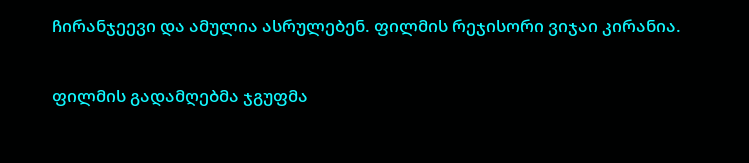ჩირანჯეევი და ამულია ასრულებენ. ფილმის რეჯისორი ვიჯაი კირანია.

ფილმის გადამღებმა ჯგუფმა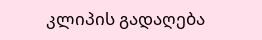კლიპის გადაღება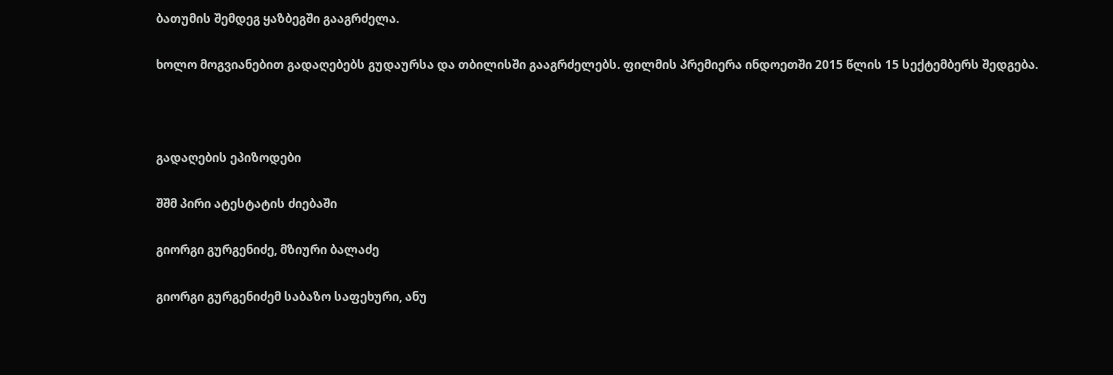ბათუმის შემდეგ ყაზბეგში გააგრძელა.

ხოლო მოგვიანებით გადაღებებს გუდაურსა და თბილისში გააგრძელებს. ფილმის პრემიერა ინდოეთში 2015 წლის 15 სექტემბერს შედგება.



გადაღების ეპიზოდები

შშმ პირი ატესტატის ძიებაში

გიორგი გურგენიძე, მზიური ბალაძე

გიორგი გურგენიძემ საბაზო საფეხური, ანუ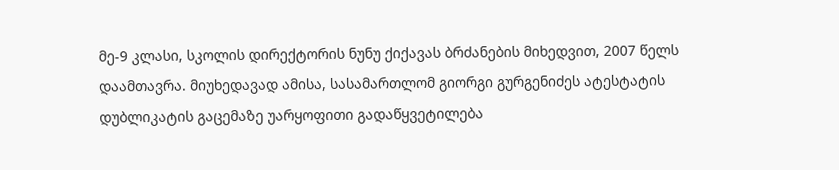მე-9 კლასი, სკოლის დირექტორის ნუნუ ქიქავას ბრძანების მიხედვით, 2007 წელს დაამთავრა. მიუხედავად ამისა, სასამართლომ გიორგი გურგენიძეს ატესტატის დუბლიკატის გაცემაზე უარყოფითი გადაწყვეტილება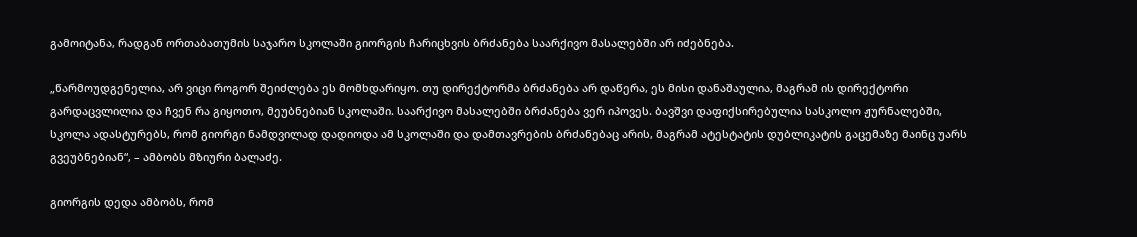გამოიტანა, რადგან ორთაბათუმის საჯარო სკოლაში გიორგის ჩარიცხვის ბრძანება საარქივო მასალებში არ იძებნება.

„წარმოუდგენელია, არ ვიცი როგორ შეიძლება ეს მომხდარიყო. თუ დირექტორმა ბრძანება არ დაწერა, ეს მისი დანაშაულია, მაგრამ ის დირექტორი გარდაცვლილია და ჩვენ რა გიყოთო, მეუბნებიან სკოლაში. საარქივო მასალებში ბრძანება ვერ იპოვეს. ბავშვი დაფიქსირებულია სასკოლო ჟურნალებში, სკოლა ადასტურებს, რომ გიორგი ნამდვილად დადიოდა ამ სკოლაში და დამთავრების ბრძანებაც არის, მაგრამ ატესტატის დუბლიკატის გაცემაზე მაინც უარს გვეუბნებიან“, – ამბობს მზიური ბალაძე.

გიორგის დედა ამბობს, რომ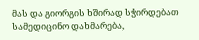მას და გიორგის ხშირად სჭირდებათ სამედიცინო დახმარება,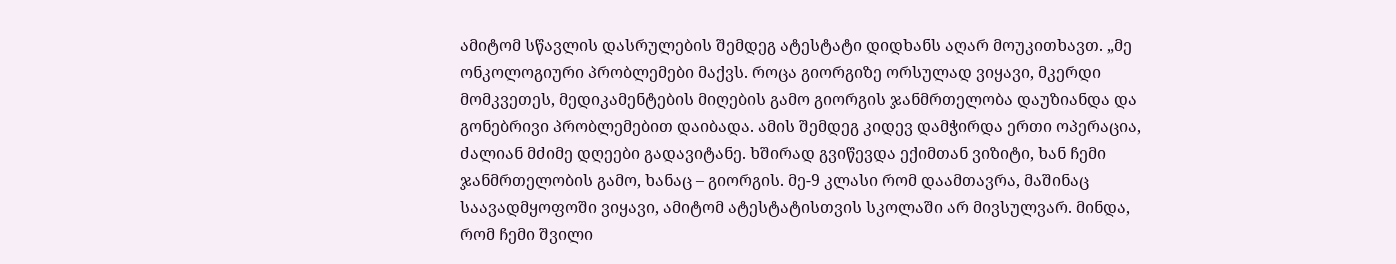ამიტომ სწავლის დასრულების შემდეგ ატესტატი დიდხანს აღარ მოუკითხავთ. „მე ონკოლოგიური პრობლემები მაქვს. როცა გიორგიზე ორსულად ვიყავი, მკერდი მომკვეთეს, მედიკამენტების მიღების გამო გიორგის ჯანმრთელობა დაუზიანდა და გონებრივი პრობლემებით დაიბადა. ამის შემდეგ კიდევ დამჭირდა ერთი ოპერაცია, ძალიან მძიმე დღეები გადავიტანე. ხშირად გვიწევდა ექიმთან ვიზიტი, ხან ჩემი ჯანმრთელობის გამო, ხანაც – გიორგის. მე-9 კლასი რომ დაამთავრა, მაშინაც საავადმყოფოში ვიყავი, ამიტომ ატესტატისთვის სკოლაში არ მივსულვარ. მინდა, რომ ჩემი შვილი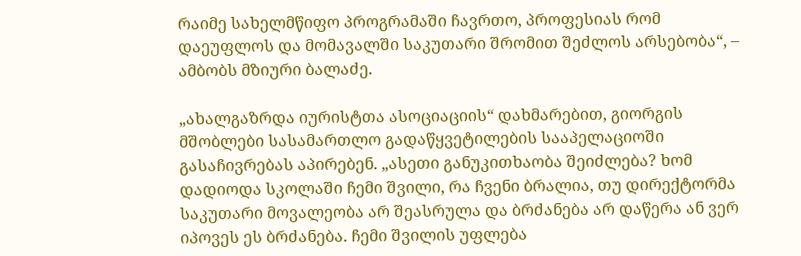რაიმე სახელმწიფო პროგრამაში ჩავრთო, პროფესიას რომ დაეუფლოს და მომავალში საკუთარი შრომით შეძლოს არსებობა“, – ამბობს მზიური ბალაძე.

„ახალგაზრდა იურისტთა ასოციაციის“ დახმარებით, გიორგის მშობლები სასამართლო გადაწყვეტილების სააპელაციოში გასაჩივრებას აპირებენ. „ასეთი განუკითხაობა შეიძლება? ხომ დადიოდა სკოლაში ჩემი შვილი, რა ჩვენი ბრალია, თუ დირექტორმა საკუთარი მოვალეობა არ შეასრულა და ბრძანება არ დაწერა ან ვერ იპოვეს ეს ბრძანება. ჩემი შვილის უფლება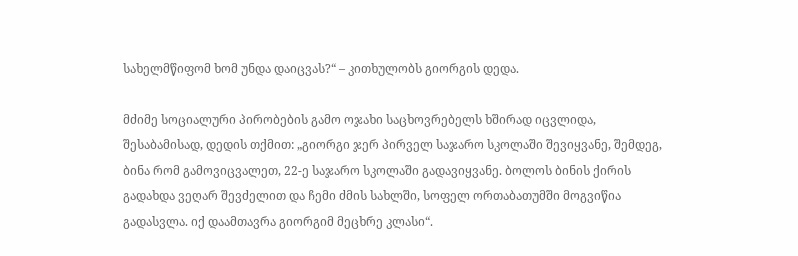სახელმწიფომ ხომ უნდა დაიცვას?“ – კითხულობს გიორგის დედა.

მძიმე სოციალური პირობების გამო ოჯახი საცხოვრებელს ხშირად იცვლიდა, შესაბამისად, დედის თქმით: „გიორგი ჯერ პირველ საჯარო სკოლაში შევიყვანე, შემდეგ, ბინა რომ გამოვიცვალეთ, 22-ე საჯარო სკოლაში გადავიყვანე. ბოლოს ბინის ქირის გადახდა ვეღარ შევძელით და ჩემი ძმის სახლში, სოფელ ორთაბათუმში მოგვიწია გადასვლა. იქ დაამთავრა გიორგიმ მეცხრე კლასი“.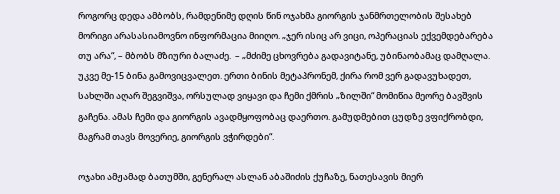როგორც დედა ამბობს, რამდენიმე დღის წინ ოჯახმა გიორგის ჯანმრთელობის შესახებ მორიგი არასასიამოვნო ინფორმაცია მიიღო. „ჯერ ისიც არ ვიცი, ოპერაციას ექვემდებარება თუ არა“, – მბობს მზიური ბალაძე.  – „მძიმე ცხოვრება გადავიტანე, უბინაობამაც დამღალა. უკვე მე-15 ბინა გამოვიცვალეთ. ერთი ბინის მეტაპრონემ, ქირა რომ ვერ გადავუხადეთ, სახლში აღარ შეგვიშვა, ორსულად ვიყავი და ჩემი ქმრის „ზილში“ მომიწია მეორე ბავშვის გაჩენა. ამას ჩემი და გიორგის ავადმყოფობაც დაერთო. გამუდმებით ცუდზე ვფიქრობდი, მაგრამ თავს მოვერიე, გიორგის ვჭირდები“.

ოჯახი ამჟამად ბათუმში, გენერალ ასლან აბაშიძის ქუჩაზე, ნათესავის მიერ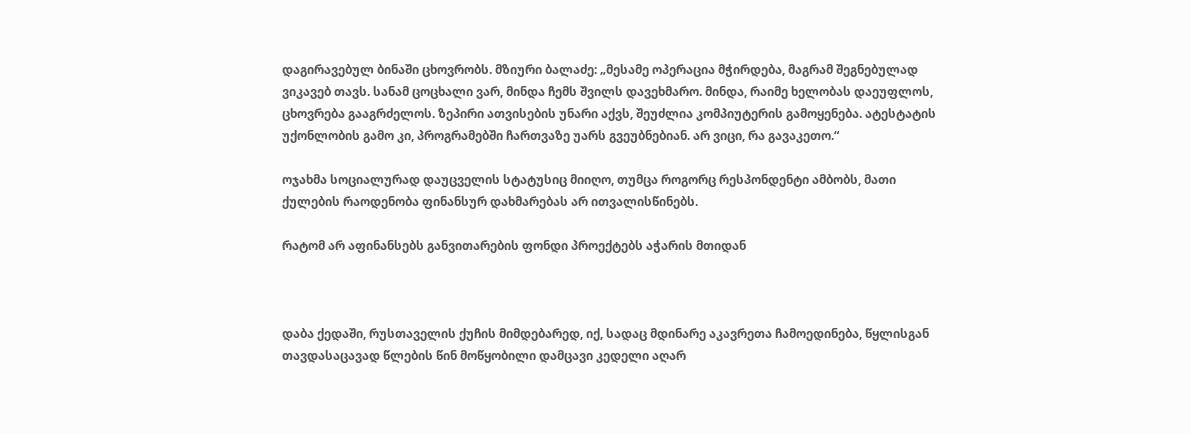დაგირავებულ ბინაში ცხოვრობს. მზიური ბალაძე: „მესამე ოპერაცია მჭირდება, მაგრამ შეგნებულად ვიკავებ თავს. სანამ ცოცხალი ვარ, მინდა ჩემს შვილს დავეხმარო. მინდა, რაიმე ხელობას დაეუფლოს, ცხოვრება გააგრძელოს. ზეპირი ათვისების უნარი აქვს, შეუძლია კომპიუტერის გამოყენება. ატესტატის უქონლობის გამო კი, პროგრამებში ჩართვაზე უარს გვეუბნებიან. არ ვიცი, რა გავაკეთო.“

ოჯახმა სოციალურად დაუცველის სტატუსიც მიიღო, თუმცა როგორც რესპონდენტი ამბობს, მათი ქულების რაოდენობა ფინანსურ დახმარებას არ ითვალისწინებს.

რატომ არ აფინანსებს განვითარების ფონდი პროექტებს აჭარის მთიდან



დაბა ქედაში, რუსთაველის ქუჩის მიმდებარედ, იქ, სადაც მდინარე აკავრეთა ჩამოედინება, წყლისგან თავდასაცავად წლების წინ მოწყობილი დამცავი კედელი აღარ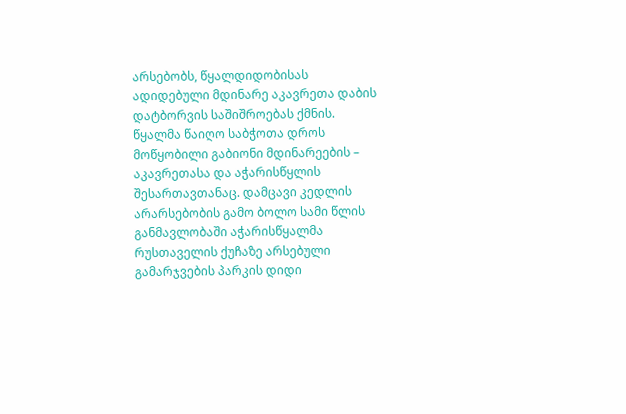არსებობს, წყალდიდობისას ადიდებული მდინარე აკავრეთა დაბის დატბორვის საშიშროებას ქმნის. წყალმა წაიღო საბჭოთა დროს მოწყობილი გაბიონი მდინარეების – აკავრეთასა და აჭარისწყლის შესართავთანაც. დამცავი კედლის არარსებობის გამო ბოლო სამი წლის განმავლობაში აჭარისწყალმა რუსთაველის ქუჩაზე არსებული გამარჯვების პარკის დიდი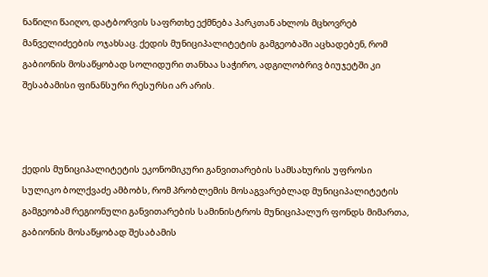ნაწილი წაიღო, დატბორვის საფრთხე ექმნება პარკთან ახლოს მცხოვრებ მანველიძეების ოჯახსაც. ქედის მუნიციპალიტეტის გამგეობაში აცხადებენ, რომ გაბიონის მოსაწყობად სოლიდური თანხაა საჭირო, ადგილობრივ ბიუჯეტში კი შესაბამისი ფინანსური რესურსი არ არის.



ქედის მუნიციპალიტეტის ეკონომიკური განვითარების სამსახურის უფროსი სულიკო ბოლქვაძე ამბობს, რომ პრობლემის მოსაგვარებლად მუნიციპალიტეტის გამგეობამ რეგიონული განვითარების სამინისტროს მუნიციპალურ ფონდს მიმართა, გაბიონის მოსაწყობად შესაბამის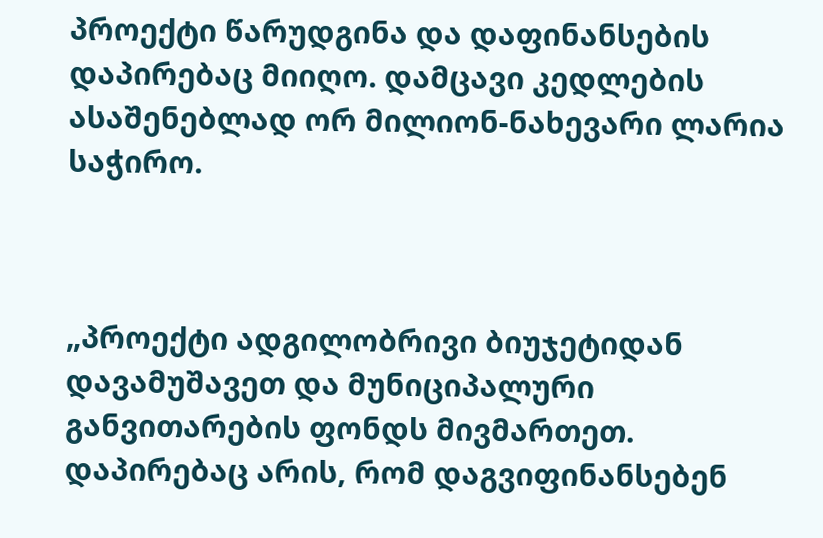პროექტი წარუდგინა და დაფინანსების დაპირებაც მიიღო. დამცავი კედლების ასაშენებლად ორ მილიონ-ნახევარი ლარია საჭირო.



„პროექტი ადგილობრივი ბიუჯეტიდან დავამუშავეთ და მუნიციპალური განვითარების ფონდს მივმართეთ. დაპირებაც არის, რომ დაგვიფინანსებენ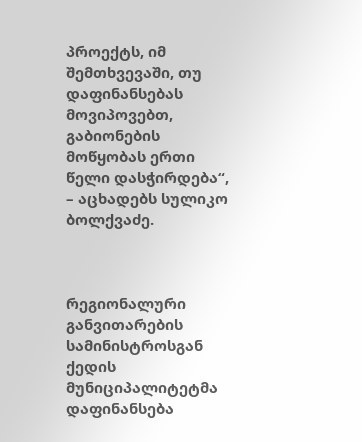პროექტს, იმ შემთხვევაში, თუ დაფინანსებას მოვიპოვებთ, გაბიონების მოწყობას ერთი წელი დასჭირდება“, – აცხადებს სულიკო ბოლქვაძე.



რეგიონალური განვითარების სამინისტროსგან ქედის მუნიციპალიტეტმა დაფინანსება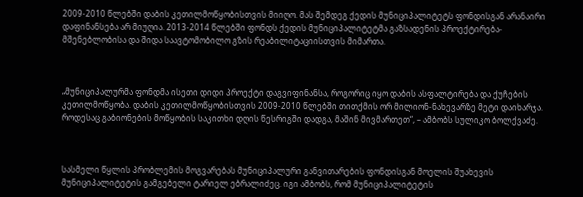2009-2010 წლებში დაბის კეთილმოწყობისთვის მიიღო. მას შემდეგ ქედის მუნიციპალიტეტს ფონდისგან არანაირი დაფინანსება არ მიუღია. 2013-2014 წლებში ფონდს ქედის მუნიციპალიტეტმა გაზსადენის პროექტირება-მშენებლობისა და შიდა საავტომობილო გზის რეაბილიტაციისთვის მიმართა.



„მუნიციპალურმა ფონდმა ისეთი დიდი პროექტი დაგვიფინანსა, როგორიც იყო დაბის ასფალტირება და ქუჩების კეთილმოწყობა. დაბის კეთილმოწყობისთვის 2009-2010 წლებში თითქმის ორ მილიონ-ნახევარზე მეტი დაიხარჯა. როდესაც გაბიონების მოწყობის საკითხი დღის წესრიგში დადგა, მაშინ მივმართეთ“, – ამბობს სულიკო ბოლქვაძე.



სასმელი წყლის პრობლემის მოგვარებას მუნიციპალური განვითარების ფონდისგან მოელის შუახევის მუნიციპალიტეტის გამგებელი ტარიელ ებრალიძეც. იგი ამბობს, რომ მუნიციპალიტეტის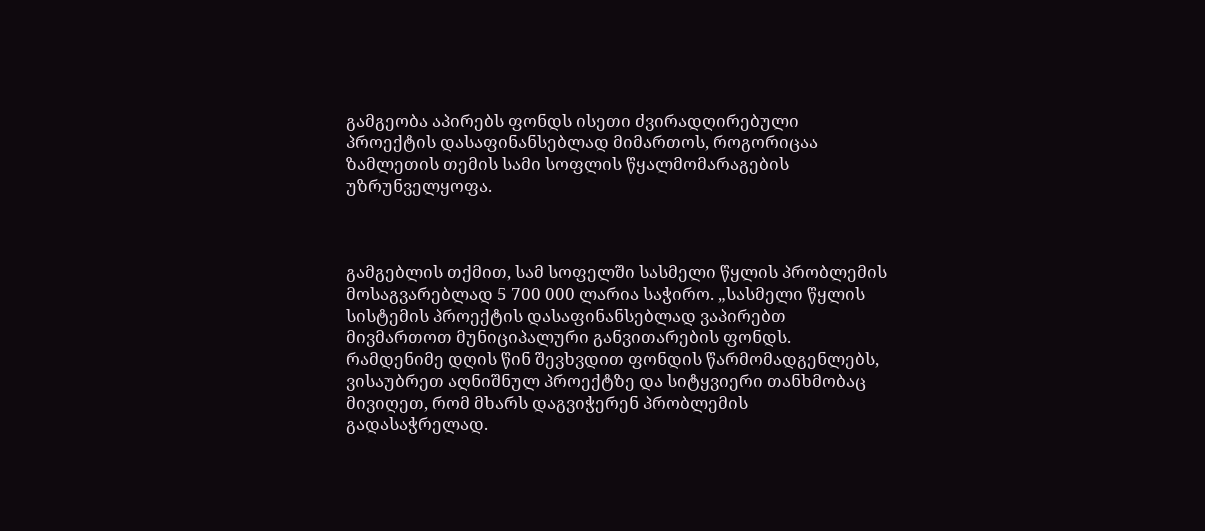გამგეობა აპირებს ფონდს ისეთი ძვირადღირებული პროექტის დასაფინანსებლად მიმართოს, როგორიცაა ზამლეთის თემის სამი სოფლის წყალმომარაგების უზრუნველყოფა.



გამგებლის თქმით, სამ სოფელში სასმელი წყლის პრობლემის მოსაგვარებლად 5 700 000 ლარია საჭირო. „სასმელი წყლის სისტემის პროექტის დასაფინანსებლად ვაპირებთ მივმართოთ მუნიციპალური განვითარების ფონდს. რამდენიმე დღის წინ შევხვდით ფონდის წარმომადგენლებს, ვისაუბრეთ აღნიშნულ პროექტზე და სიტყვიერი თანხმობაც მივიღეთ, რომ მხარს დაგვიჭერენ პრობლემის გადასაჭრელად.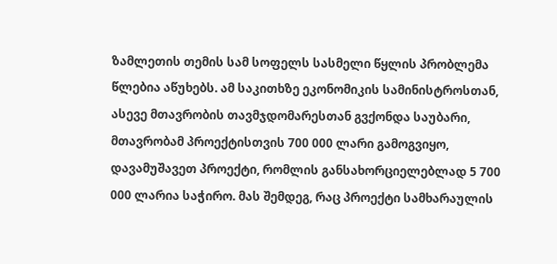ზამლეთის თემის სამ სოფელს სასმელი წყლის პრობლემა წლებია აწუხებს. ამ საკითხზე ეკონომიკის სამინისტროსთან, ასევე მთავრობის თავმჯდომარესთან გვქონდა საუბარი, მთავრობამ პროექტისთვის 700 000 ლარი გამოგვიყო, დავამუშავეთ პროექტი, რომლის განსახორციელებლად 5 700 000 ლარია საჭირო. მას შემდეგ, რაც პროექტი სამხარაულის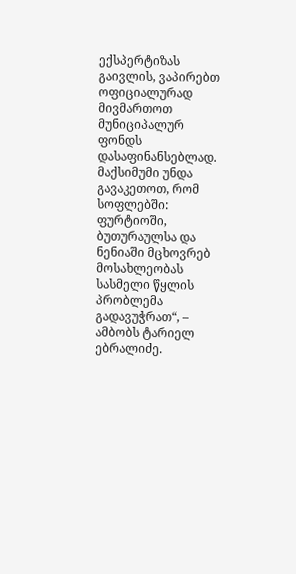ექსპერტიზას გაივლის, ვაპირებთ ოფიციალურად მივმართოთ მუნიციპალურ ფონდს დასაფინანსებლად. მაქსიმუმი უნდა გავაკეთოთ, რომ სოფლებში: ფურტიოში, ბუთურაულსა და ნენიაში მცხოვრებ მოსახლეობას სასმელი წყლის პრობლემა გადავუჭრათ“, – ამბობს ტარიელ ებრალიძე.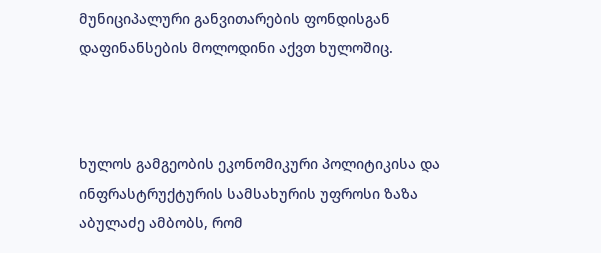მუნიციპალური განვითარების ფონდისგან დაფინანსების მოლოდინი აქვთ ხულოშიც.



ხულოს გამგეობის ეკონომიკური პოლიტიკისა და ინფრასტრუქტურის სამსახურის უფროსი ზაზა აბულაძე ამბობს, რომ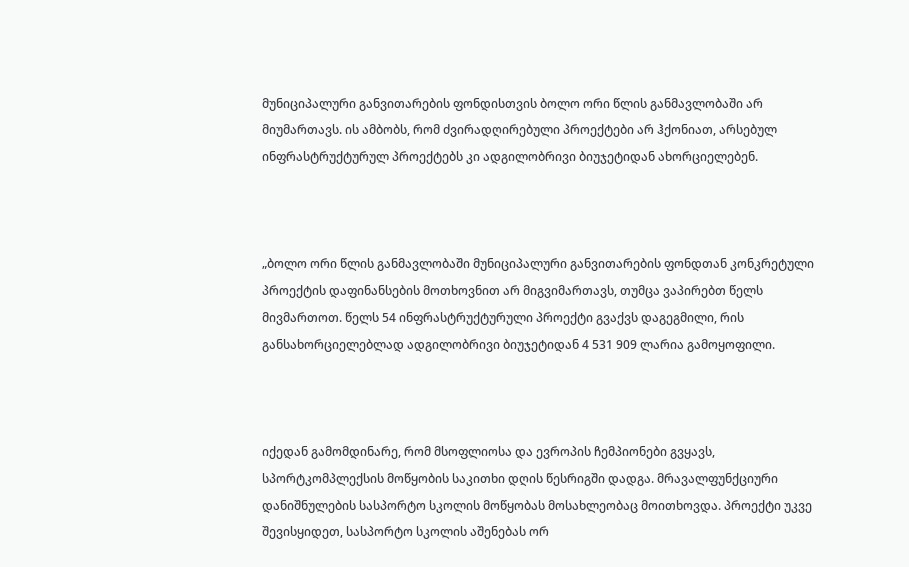მუნიციპალური განვითარების ფონდისთვის ბოლო ორი წლის განმავლობაში არ მიუმართავს. ის ამბობს, რომ ძვირადღირებული პროექტები არ ჰქონიათ, არსებულ ინფრასტრუქტურულ პროექტებს კი ადგილობრივი ბიუჯეტიდან ახორციელებენ.



„ბოლო ორი წლის განმავლობაში მუნიციპალური განვითარების ფონდთან კონკრეტული პროექტის დაფინანსების მოთხოვნით არ მიგვიმართავს, თუმცა ვაპირებთ წელს მივმართოთ. წელს 54 ინფრასტრუქტურული პროექტი გვაქვს დაგეგმილი, რის  განსახორციელებლად ადგილობრივი ბიუჯეტიდან 4 531 909 ლარია გამოყოფილი.



იქედან გამომდინარე, რომ მსოფლიოსა და ევროპის ჩემპიონები გვყავს, სპორტკომპლექსის მოწყობის საკითხი დღის წესრიგში დადგა. მრავალფუნქციური დანიშნულების სასპორტო სკოლის მოწყობას მოსახლეობაც მოითხოვდა. პროექტი უკვე შევისყიდეთ, სასპორტო სკოლის აშენებას ორ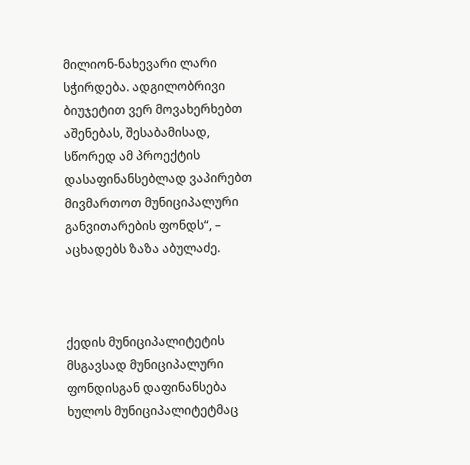მილიონ-ნახევარი ლარი სჭირდება. ადგილობრივი ბიუჯეტით ვერ მოვახერხებთ აშენებას, შესაბამისად, სწორედ ამ პროექტის დასაფინანსებლად ვაპირებთ მივმართოთ მუნიციპალური განვითარების ფონდს“, – აცხადებს ზაზა აბულაძე.



ქედის მუნიციპალიტეტის მსგავსად მუნიციპალური ფონდისგან დაფინანსება ხულოს მუნიციპალიტეტმაც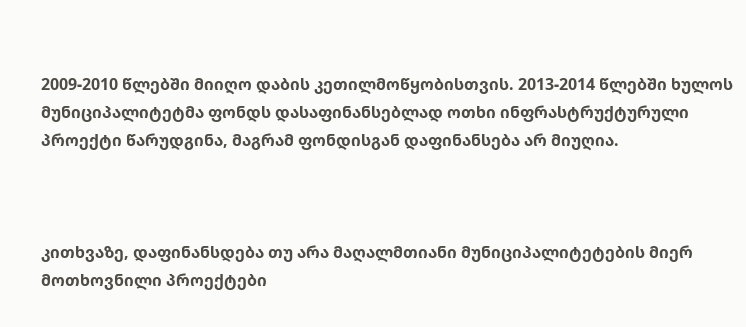2009-2010 წლებში მიიღო დაბის კეთილმოწყობისთვის. 2013-2014 წლებში ხულოს მუნიციპალიტეტმა ფონდს დასაფინანსებლად ოთხი ინფრასტრუქტურული პროექტი წარუდგინა, მაგრამ ფონდისგან დაფინანსება არ მიუღია.



კითხვაზე, დაფინანსდება თუ არა მაღალმთიანი მუნიციპალიტეტების მიერ მოთხოვნილი პროექტები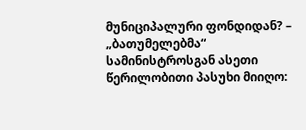მუნიციპალური ფონდიდან? – „ბათუმელებმა“ სამინისტროსგან ასეთი წერილობითი პასუხი მიიღო: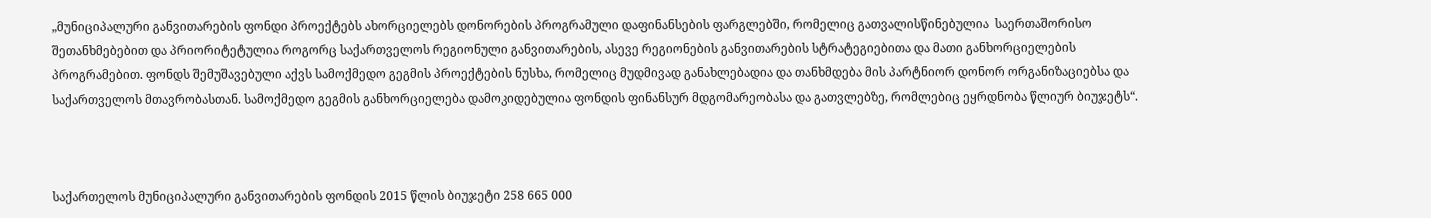„მუნიციპალური განვითარების ფონდი პროექტებს ახორციელებს დონორების პროგრამული დაფინანსების ფარგლებში, რომელიც გათვალისწინებულია  საერთაშორისო შეთანხმებებით და პრიორიტეტულია როგორც საქართველოს რეგიონული განვითარების, ასევე რეგიონების განვითარების სტრატეგიებითა და მათი განხორციელების პროგრამებით. ფონდს შემუშავებული აქვს სამოქმედო გეგმის პროექტების ნუსხა, რომელიც მუდმივად განახლებადია და თანხმდება მის პარტნიორ დონორ ორგანიზაციებსა და საქართველოს მთავრობასთან. სამოქმედო გეგმის განხორციელება დამოკიდებულია ფონდის ფინანსურ მდგომარეობასა და გათვლებზე, რომლებიც ეყრდნობა წლიურ ბიუჯეტს“.



საქართელოს მუნიციპალური განვითარების ფონდის 2015 წლის ბიუჯეტი 258 665 000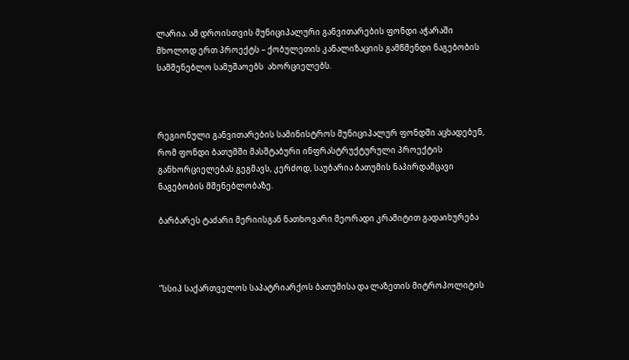ლარია. ამ დროისთვის მუნიციპალური განვითარების ფონდი აჭარაში მხოლოდ ერთ პროექტს – ქობულეთის კანალიზაციის გამწმენდი ნაგებობის სამშენებლო სამუშაოებს  ახორციელებს.



რეგიონული განვითარების სამინისტროს მუნიციპალურ ფონდში აცხადებენ, რომ ფონდი ბათუმში მასშტაბური ინფრასტრუქტურული პროექტის განხორციელებას გეგმავს, კერძოდ, საუბარია ბათუმის ნაპირდამცავი ნაგებობის მშენებლობაზე.

ბარბარეს ტაძარი მერიისგან ნათხოვარი მეორადი კრამიტით გადაიხურება



“სსიპ საქართველოს საპატრიარქოს ბათუმისა და ლაზეთის მიტროპოლიტის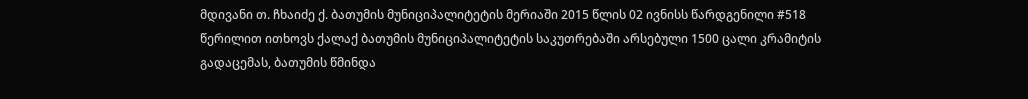მდივანი თ. ჩხაიძე ქ. ბათუმის მუნიციპალიტეტის მერიაში 2015 წლის 02 ივნისს წარდგენილი #518 წერილით ითხოვს ქალაქ ბათუმის მუნიციპალიტეტის საკუთრებაში არსებული 1500 ცალი კრამიტის გადაცემას, ბათუმის წმინდა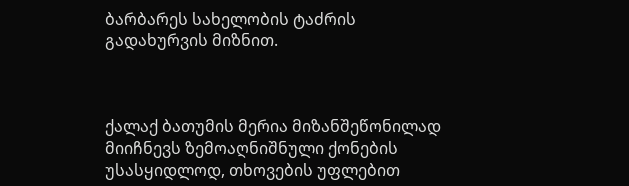ბარბარეს სახელობის ტაძრის გადახურვის მიზნით.



ქალაქ ბათუმის მერია მიზანშეწონილად მიიჩნევს ზემოაღნიშნული ქონების უსასყიდლოდ, თხოვების უფლებით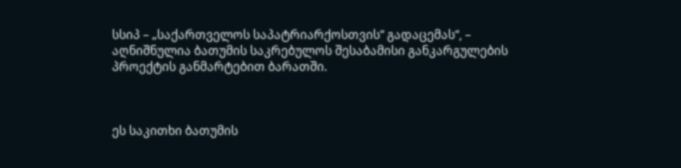სსიპ – „საქართველოს საპატრიარქოსთვის“ გადაცემას“, – აღნიშნულია ბათუმის საკრებულოს შესაბამისი განკარგულების პროექტის განმარტებით ბარათში.



ეს საკითხი ბათუმის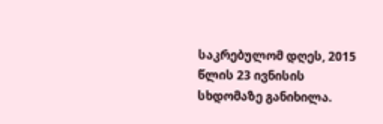საკრებულომ დღეს, 2015 წლის 23 ივნისის სხდომაზე განიხილა.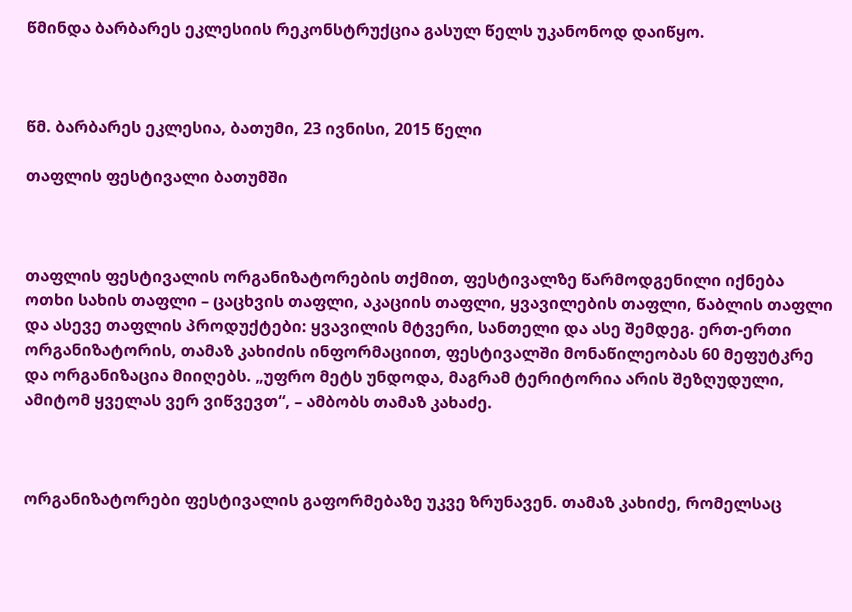წმინდა ბარბარეს ეკლესიის რეკონსტრუქცია გასულ წელს უკანონოდ დაიწყო.



წმ. ბარბარეს ეკლესია, ბათუმი, 23 ივნისი, 2015 წელი

თაფლის ფესტივალი ბათუმში



თაფლის ფესტივალის ორგანიზატორების თქმით, ფესტივალზე წარმოდგენილი იქნება ოთხი სახის თაფლი – ცაცხვის თაფლი, აკაციის თაფლი, ყვავილების თაფლი, წაბლის თაფლი და ასევე თაფლის პროდუქტები: ყვავილის მტვერი, სანთელი და ასე შემდეგ. ერთ-ერთი ორგანიზატორის, თამაზ კახიძის ინფორმაციით, ფესტივალში მონაწილეობას 60 მეფუტკრე და ორგანიზაცია მიიღებს. „უფრო მეტს უნდოდა, მაგრამ ტერიტორია არის შეზღუდული, ამიტომ ყველას ვერ ვიწვევთ“, – ამბობს თამაზ კახაძე.



ორგანიზატორები ფესტივალის გაფორმებაზე უკვე ზრუნავენ. თამაზ კახიძე, რომელსაც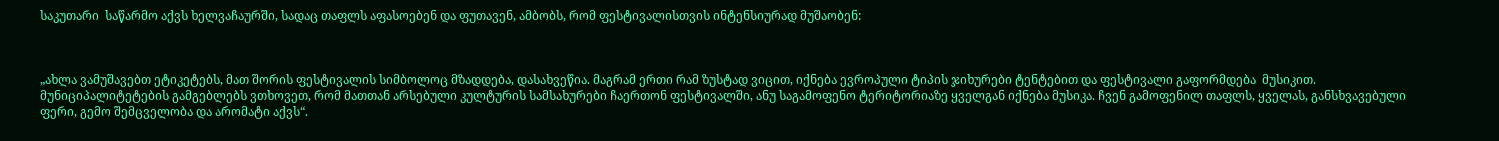საკუთარი  საწარმო აქვს ხელვაჩაურში, სადაც თაფლს აფასოებენ და ფუთავენ, ამბობს, რომ ფესტივალისთვის ინტენსიურად მუშაობენ:



„ახლა ვამუშავებთ ეტიკეტებს, მათ შორის ფესტივალის სიმბოლოც მზადდება, დასახვეწია. მაგრამ ერთი რამ ზუსტად ვიცით, იქნება ევროპული ტიპის ჯიხურები ტენტებით და ფესტივალი გაფორმდება  მუსიკით. მუნიციპალიტეტების გამგებლებს ვთხოვეთ, რომ მათთან არსებული კულტურის სამსახურები ჩაერთონ ფესტივალში, ანუ საგამოფენო ტერიტორიაზე ყველგან იქნება მუსიკა. ჩვენ გამოფენილ თაფლს, ყველას, განსხვავებული ფერი, გემო შემცველობა და არომატი აქვს“.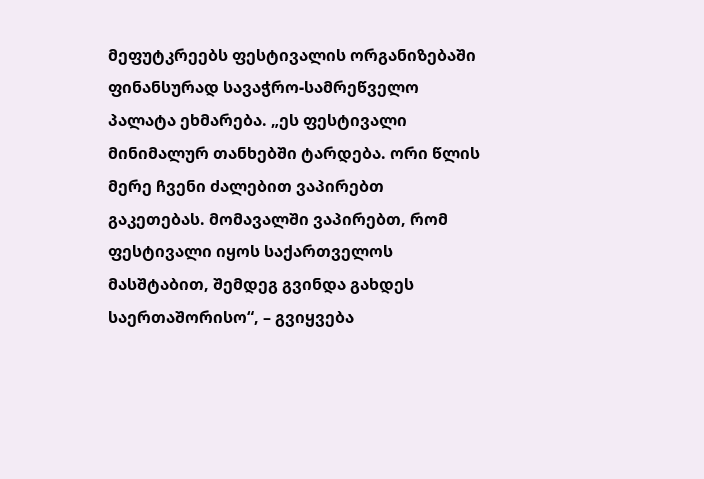მეფუტკრეებს ფესტივალის ორგანიზებაში ფინანსურად სავაჭრო-სამრეწველო პალატა ეხმარება. „ეს ფესტივალი მინიმალურ თანხებში ტარდება. ორი წლის მერე ჩვენი ძალებით ვაპირებთ გაკეთებას. მომავალში ვაპირებთ, რომ ფესტივალი იყოს საქართველოს მასშტაბით, შემდეგ გვინდა გახდეს საერთაშორისო“, – გვიყვება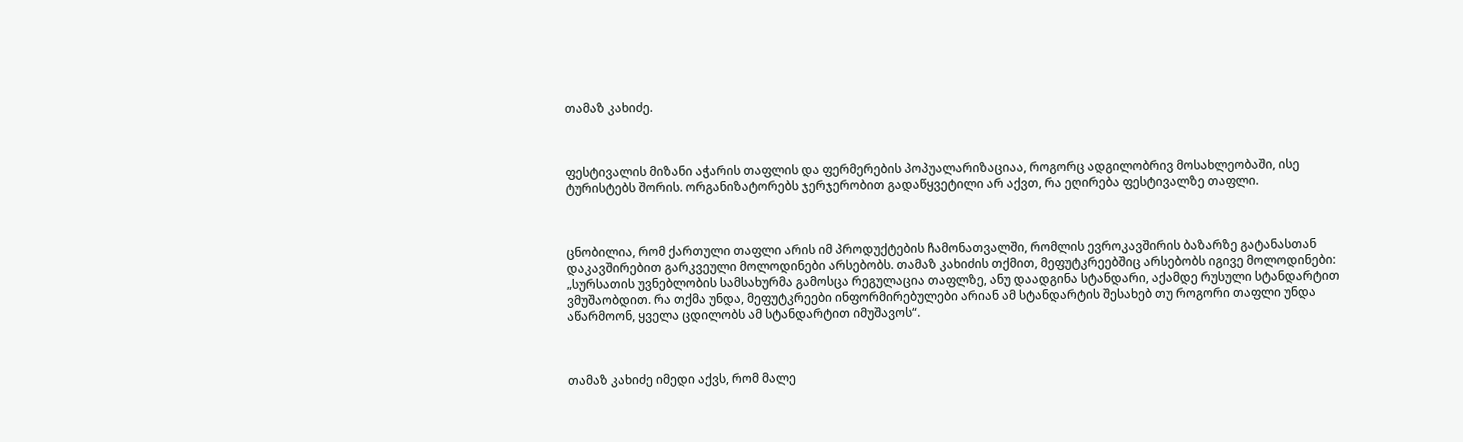თამაზ კახიძე.



ფესტივალის მიზანი აჭარის თაფლის და ფერმერების პოპუალარიზაციაა, როგორც ადგილობრივ მოსახლეობაში, ისე ტურისტებს შორის. ორგანიზატორებს ჯერჯერობით გადაწყვეტილი არ აქვთ, რა ეღირება ფესტივალზე თაფლი.



ცნობილია, რომ ქართული თაფლი არის იმ პროდუქტების ჩამონათვალში, რომლის ევროკავშირის ბაზარზე გატანასთან დაკავშირებით გარკვეული მოლოდინები არსებობს. თამაზ კახიძის თქმით, მეფუტკრეებშიც არსებობს იგივე მოლოდინები: „სურსათის უვნებლობის სამსახურმა გამოსცა რეგულაცია თაფლზე, ანუ დაადგინა სტანდარი, აქამდე რუსული სტანდარტით ვმუშაობდით. რა თქმა უნდა, მეფუტკრეები ინფორმირებულები არიან ამ სტანდარტის შესახებ თუ როგორი თაფლი უნდა აწარმოონ, ყველა ცდილობს ამ სტანდარტით იმუშავოს“.



თამაზ კახიძე იმედი აქვს, რომ მალე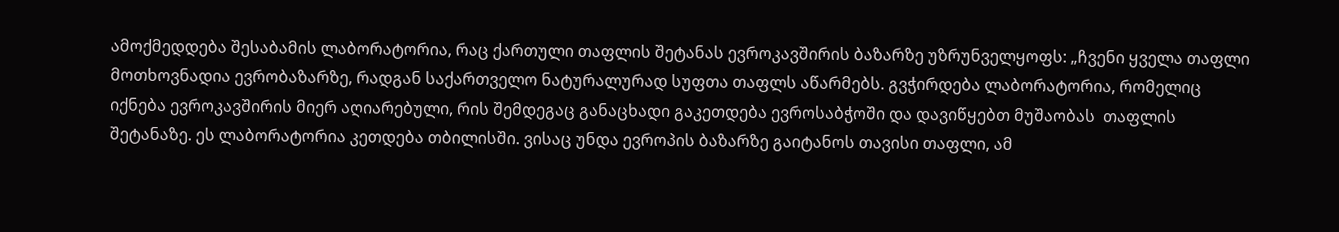ამოქმედდება შესაბამის ლაბორატორია, რაც ქართული თაფლის შეტანას ევროკავშირის ბაზარზე უზრუნველყოფს: „ჩვენი ყველა თაფლი მოთხოვნადია ევრობაზარზე, რადგან საქართველო ნატურალურად სუფთა თაფლს აწარმებს. გვჭირდება ლაბორატორია, რომელიც იქნება ევროკავშირის მიერ აღიარებული, რის შემდეგაც განაცხადი გაკეთდება ევროსაბჭოში და დავიწყებთ მუშაობას  თაფლის შეტანაზე. ეს ლაბორატორია კეთდება თბილისში. ვისაც უნდა ევროპის ბაზარზე გაიტანოს თავისი თაფლი, ამ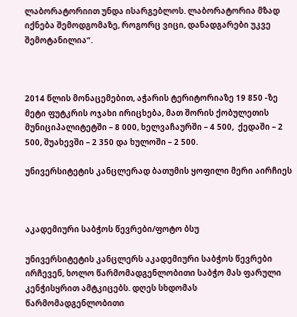ლაბორატორიით უნდა ისარგებლოს. ლაბორატორია მზად იქნება შემოდგომაზე, როგორც ვიცი, დანადგარები უკვე შემოტანილია“.



2014 წლის მონაცემებით, აჭარის ტერიტორიაზე 19 850 -ზე მეტი ფუტკრის ოჯახი ირიცხება, მათ შორის ქობულეთის მუნიციპალიტეტში – 8 000, ხელვაჩაურში – 4 500,  ქედაში – 2 500, შუახევში – 2 350 და ხულოში – 2 500.

უნივერსიტეტის კანცლერად ბათუმის ყოფილი მერი აირჩიეს



აკადემიური საბჭოს წევრები/ფოტო ბსუ

უნივერსიტეტის კანცლერს აკადემიური საბჭოს წევრები ირჩევენ, ხოლო წარმომადგენლობითი საბჭო მას ფარული კენჭისყრით ამტკიცებს. დღეს სხდომას წარმომადგენლობითი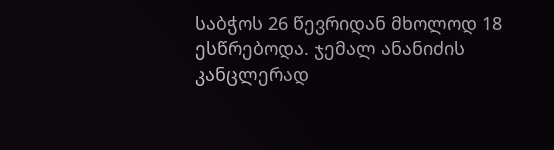საბჭოს 26 წევრიდან მხოლოდ 18 ესწრებოდა. ჯემალ ანანიძის კანცლერად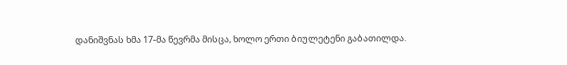დანიშვნას ხმა 17-მა წევრმა მისცა, ხოლო ერთი ბიულეტენი გაბათილდა.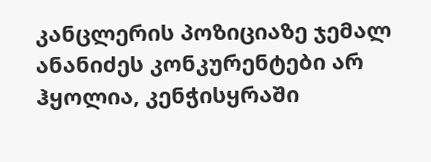კანცლერის პოზიციაზე ჯემალ ანანიძეს კონკურენტები არ ჰყოლია, კენჭისყრაში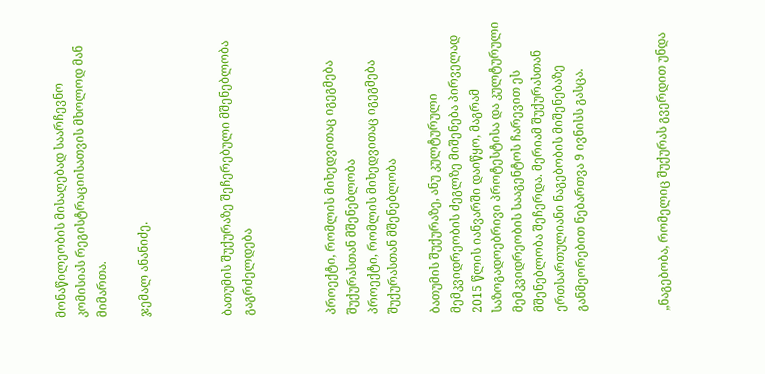მონაწილეობის მისაღებად საარჩევნო კომისიას რეგისტრაციისათვის მხოლოდ მან მიმართა.

ჯემალ ანანიძე.



ბათუმის შუქურაზე შეჩერებული მშენებლობა გაგრძელდება



პროექტი, რომლის მიხედვითაც იგეგმება შუქურასთან მშენებლობა
პროექტი, რომლის მიხედვითაც იგეგმება შუქურასთან მშენებლობა

ბათუმის შუქურაზე, ანუ კულტურული მემკვიდრეობის ძეგლზე მიშენება პირველად 2015 წლის იანვარში დაიწყო, მაგრამ საზოგადოებრივი პროტესტისა და კულტურული მემკვიდრეობის სააგენტოს ჩარევით ეს მშენებლობა შეჩერდა. მერიამ შუქურასთან ერთსართულიანი ნაგებობის მიშენებაზე განმეორებით ნებართვა 9 ივნისს გასცა.



„ნაგებობა, რომელიც შუქურას გვერდით უნდა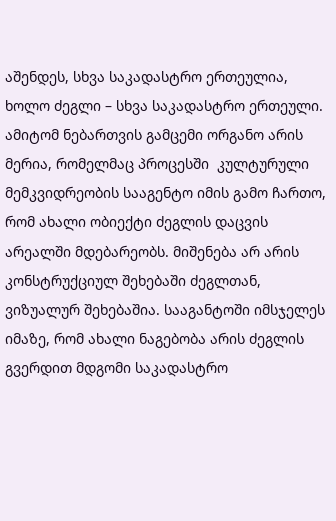აშენდეს, სხვა საკადასტრო ერთეულია, ხოლო ძეგლი – სხვა საკადასტრო ერთეული. ამიტომ ნებართვის გამცემი ორგანო არის მერია, რომელმაც პროცესში  კულტურული მემკვიდრეობის სააგენტო იმის გამო ჩართო, რომ ახალი ობიექტი ძეგლის დაცვის არეალში მდებარეობს. მიშენება არ არის კონსტრუქციულ შეხებაში ძეგლთან, ვიზუალურ შეხებაშია. სააგანტოში იმსჯელეს იმაზე, რომ ახალი ნაგებობა არის ძეგლის გვერდით მდგომი საკადასტრო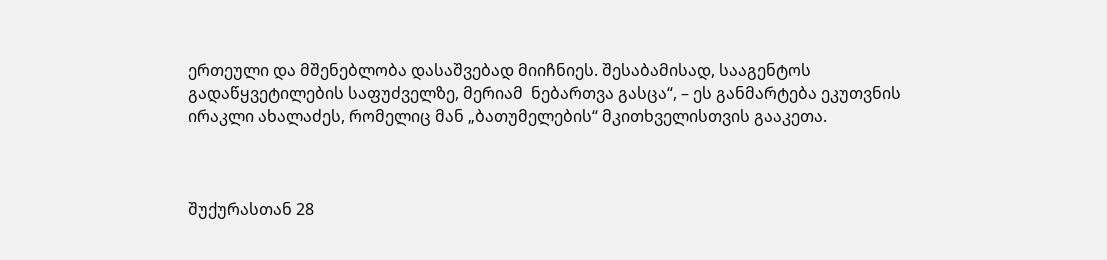ერთეული და მშენებლობა დასაშვებად მიიჩნიეს. შესაბამისად, სააგენტოს გადაწყვეტილების საფუძველზე, მერიამ  ნებართვა გასცა“, – ეს განმარტება ეკუთვნის ირაკლი ახალაძეს, რომელიც მან „ბათუმელების“ მკითხველისთვის გააკეთა.



შუქურასთან 28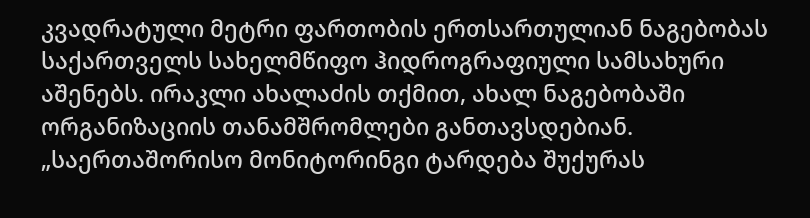კვადრატული მეტრი ფართობის ერთსართულიან ნაგებობას  საქართველს სახელმწიფო ჰიდროგრაფიული სამსახური აშენებს. ირაკლი ახალაძის თქმით, ახალ ნაგებობაში ორგანიზაციის თანამშრომლები განთავსდებიან. „საერთაშორისო მონიტორინგი ტარდება შუქურას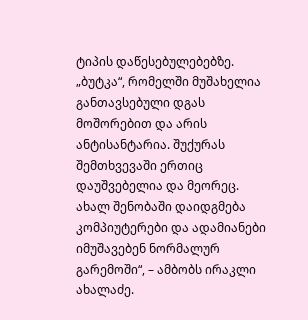ტიპის დაწესებულებებზე. „ბუტკა“, რომელში მუშახელია განთავსებული დგას მოშორებით და არის ანტისანტარია. შუქურას შემთხვევაში ერთიც დაუშვებელია და მეორეც. ახალ შენობაში დაიდგმება კომპიუტერები და ადამიანები იმუშავებენ ნორმალურ გარემოში“, – ამბობს ირაკლი ახალაძე.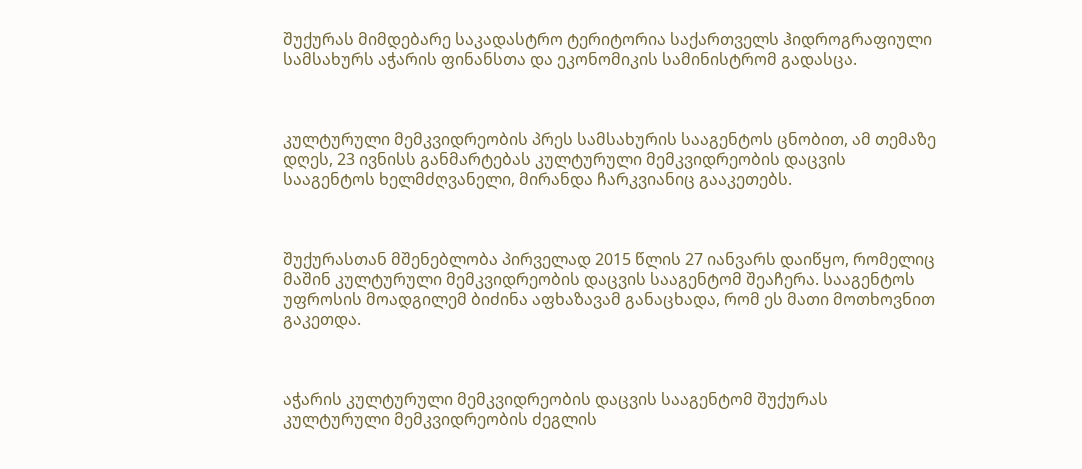შუქურას მიმდებარე საკადასტრო ტერიტორია საქართველს ჰიდროგრაფიული სამსახურს აჭარის ფინანსთა და ეკონომიკის სამინისტრომ გადასცა.



კულტურული მემკვიდრეობის პრეს სამსახურის სააგენტოს ცნობით, ამ თემაზე დღეს, 23 ივნისს განმარტებას კულტურული მემკვიდრეობის დაცვის სააგენტოს ხელმძღვანელი, მირანდა ჩარკვიანიც გააკეთებს.



შუქურასთან მშენებლობა პირველად 2015 წლის 27 იანვარს დაიწყო, რომელიც მაშინ კულტურული მემკვიდრეობის დაცვის სააგენტომ შეაჩერა. სააგენტოს უფროსის მოადგილემ ბიძინა აფხაზავამ განაცხადა, რომ ეს მათი მოთხოვნით გაკეთდა.



აჭარის კულტურული მემკვიდრეობის დაცვის სააგენტომ შუქურას კულტურული მემკვიდრეობის ძეგლის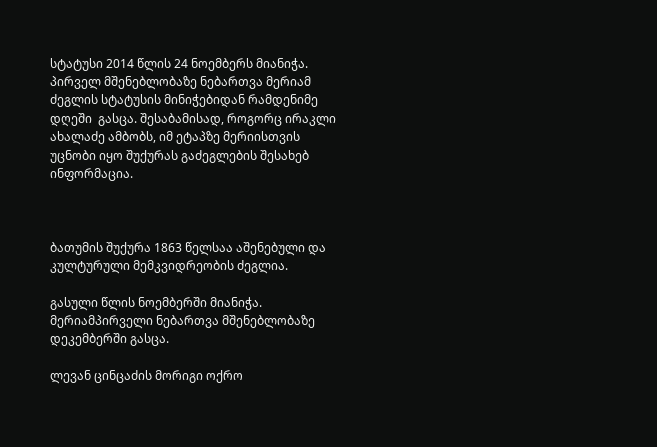სტატუსი 2014 წლის 24 ნოემბერს მიანიჭა. პირველ მშენებლობაზე ნებართვა მერიამ ძეგლის სტატუსის მინიჭებიდან რამდენიმე დღეში  გასცა. შესაბამისად, როგორც ირაკლი ახალაძე ამბობს, იმ ეტაპზე მერიისთვის უცნობი იყო შუქურას გაძეგლების შესახებ ინფორმაცია.



ბათუმის შუქურა 1863 წელსაა აშენებული და კულტურული მემკვიდრეობის ძეგლია.

გასული წლის ნოემბერში მიანიჭა. მერიამპირველი ნებართვა მშენებლობაზე დეკემბერში გასცა.

ლევან ცინცაძის მორიგი ოქრო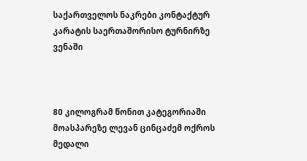საქართველოს ნაკრები კონტაქტურ კარატის საერთაშორისო ტურნირზე ვენაში



80 კილოგრამ წონით კატეგორიაში მოასპარეზე ლევან ცინცაძემ ოქროს მედალი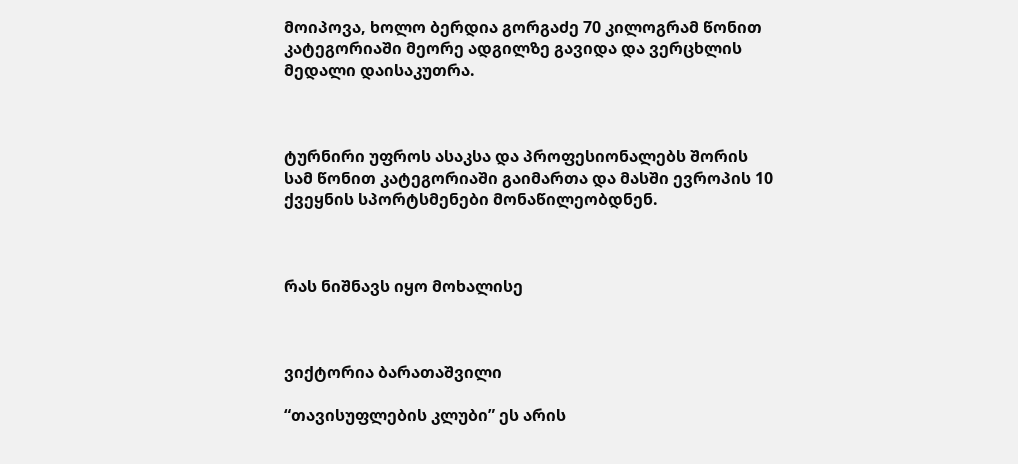მოიპოვა, ხოლო ბერდია გორგაძე 70 კილოგრამ წონით კატეგორიაში მეორე ადგილზე გავიდა და ვერცხლის მედალი დაისაკუთრა.



ტურნირი უფროს ასაკსა და პროფესიონალებს შორის სამ წონით კატეგორიაში გაიმართა და მასში ევროპის 10 ქვეყნის სპორტსმენები მონაწილეობდნენ.



რას ნიშნავს იყო მოხალისე



ვიქტორია ბარათაშვილი

“თავისუფლების კლუბი” ეს არის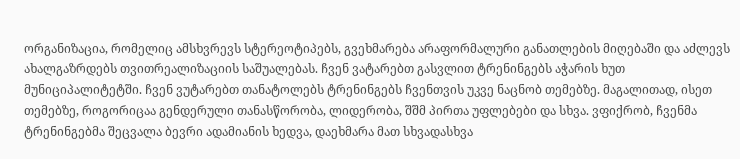ორგანიზაცია, რომელიც ამსხვრევს სტერეოტიპებს, გვეხმარება არაფორმალური განათლების მიღებაში და აძლევს ახალგაზრდებს თვითრეალიზაციის საშუალებას. ჩვენ ვატარებთ გასვლით ტრენინგებს აჭარის ხუთ მუნიციპალიტეტში. ჩვენ ვუტარებთ თანატოლებს ტრენინგებს ჩვენთვის უკვე ნაცნობ თემებზე. მაგალითად, ისეთ თემებზე, როგორიცაა გენდერული თანასწორობა, ლიდერობა, შშმ პირთა უფლებები და სხვა. ვფიქრობ, ჩვენმა ტრენინგებმა შეცვალა ბევრი ადამიანის ხედვა, დაეხმარა მათ სხვადასხვა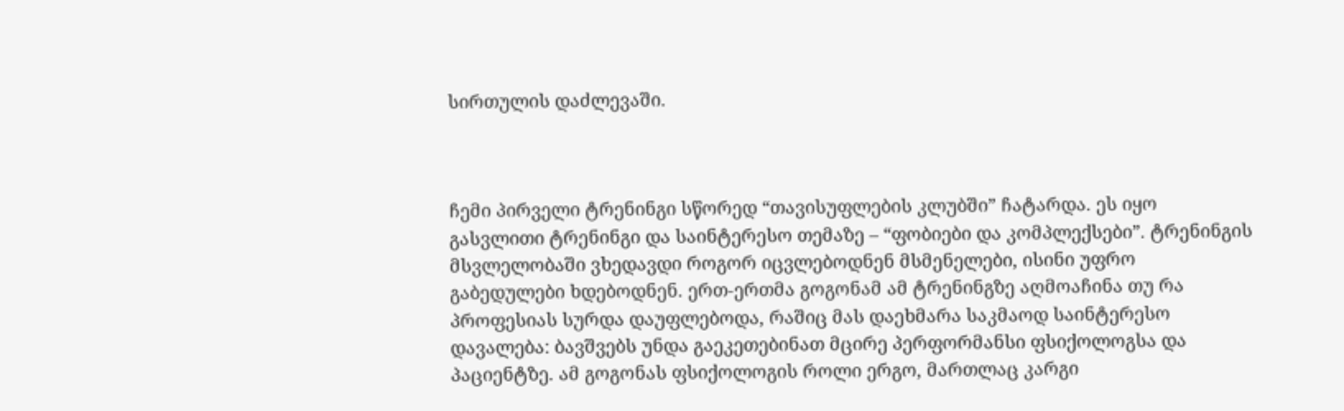სირთულის დაძლევაში.



ჩემი პირველი ტრენინგი სწორედ “თავისუფლების კლუბში” ჩატარდა. ეს იყო გასვლითი ტრენინგი და საინტერესო თემაზე – “ფობიები და კომპლექსები”. ტრენინგის მსვლელობაში ვხედავდი როგორ იცვლებოდნენ მსმენელები, ისინი უფრო გაბედულები ხდებოდნენ. ერთ-ერთმა გოგონამ ამ ტრენინგზე აღმოაჩინა თუ რა პროფესიას სურდა დაუფლებოდა, რაშიც მას დაეხმარა საკმაოდ საინტერესო დავალება: ბავშვებს უნდა გაეკეთებინათ მცირე პერფორმანსი ფსიქოლოგსა და პაციენტზე. ამ გოგონას ფსიქოლოგის როლი ერგო, მართლაც კარგი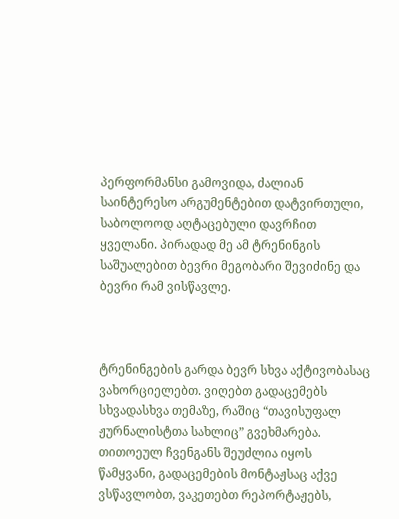პერფორმანსი გამოვიდა, ძალიან საინტერესო არგუმენტებით დატვირთული, საბოლოოდ აღტაცებული დავრჩით ყველანი. პირადად მე ამ ტრენინგის საშუალებით ბევრი მეგობარი შევიძინე და ბევრი რამ ვისწავლე.



ტრენინგების გარდა ბევრ სხვა აქტივობასაც ვახორციელებთ. ვიღებთ გადაცემებს სხვადასხვა თემაზე, რაშიც “თავისუფალ ჟურნალისტთა სახლიც” გვეხმარება. თითოეულ ჩვენგანს შეუძლია იყოს წამყვანი, გადაცემების მონტაჟსაც აქვე ვსწავლობთ, ვაკეთებთ რეპორტაჟებს,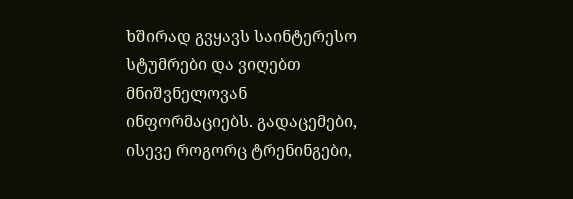ხშირად გვყავს საინტერესო სტუმრები და ვიღებთ მნიშვნელოვან ინფორმაციებს. გადაცემები, ისევე როგორც ტრენინგები,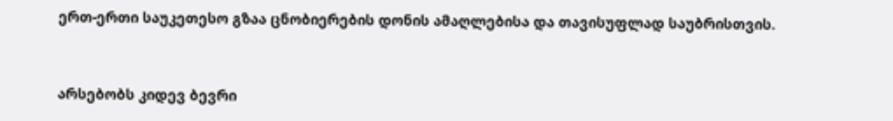ერთ-ერთი საუკეთესო გზაა ცნობიერების დონის ამაღლებისა და თავისუფლად საუბრისთვის.



არსებობს კიდევ ბევრი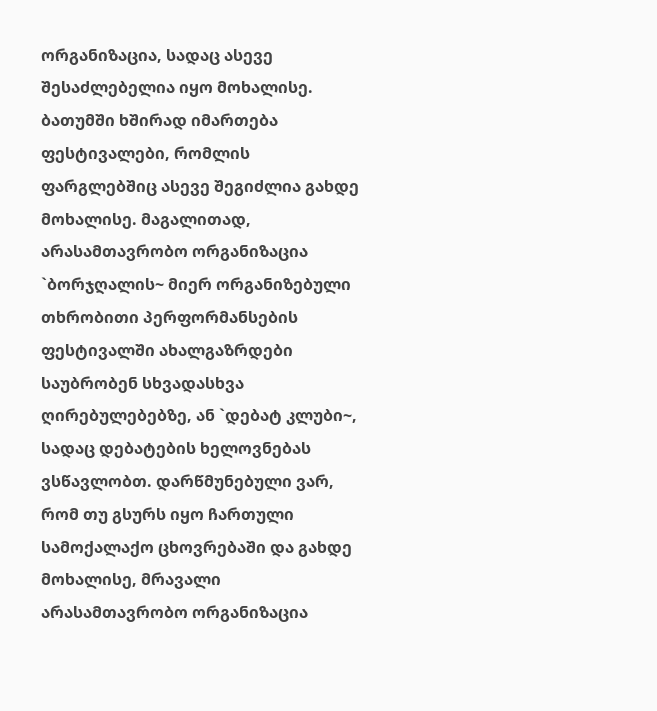ორგანიზაცია, სადაც ასევე შესაძლებელია იყო მოხალისე. ბათუმში ხშირად იმართება ფესტივალები, რომლის ფარგლებშიც ასევე შეგიძლია გახდე მოხალისე. მაგალითად, არასამთავრობო ორგანიზაცია `ბორჯღალის~ მიერ ორგანიზებული თხრობითი პერფორმანსების ფესტივალში ახალგაზრდები საუბრობენ სხვადასხვა ღირებულებებზე, ან `დებატ კლუბი~, სადაც დებატების ხელოვნებას ვსწავლობთ. დარწმუნებული ვარ, რომ თუ გსურს იყო ჩართული სამოქალაქო ცხოვრებაში და გახდე მოხალისე, მრავალი არასამთავრობო ორგანიზაცია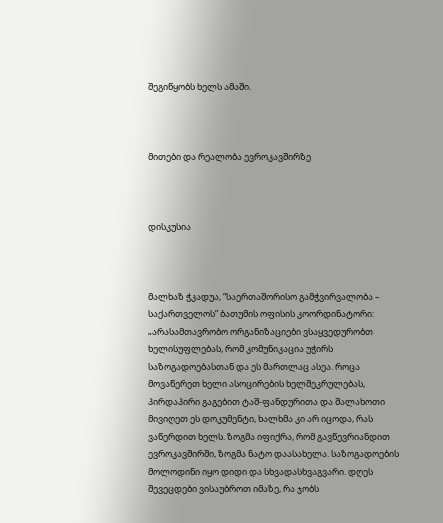შეგიწყობს ხელს ამაში.



მითები და რეალობა ევროკავშირზე



დისკუსია



მალხაზ ჭკადუა, “საერთაშორისო გამჭვირვალობა – საქართველოს” ბათუმის ოფისის კოორდინატორი: „არასამთავრობო ორგანიზაციები ვსაყვედურობთ ხელისუფლებას, რომ კომუნიკაცია უჭირს საზოგადოებასთან და ეს მართლაც ასეა. როცა მოვაწერეთ ხელი ასოცირების ხელშეკრულებას, პირდაპირი გაგებით ტაშ-ფანდურითა და შალახოთი მივიღეთ ეს დოკუმენტი, ხალხმა კი არ იცოდა, რას ვაწერდით ხელს. ზოგმა იფიქრა, რომ გავწევრიანდით ევროკავშირში, ზოგმა ნატო დაასახელა. საზოგადოების მოლოდინი იყო დიდი და სხვადასხვაგვარი. დღეს შევეცდები ვისაუბროთ იმაზე, რა ჯობს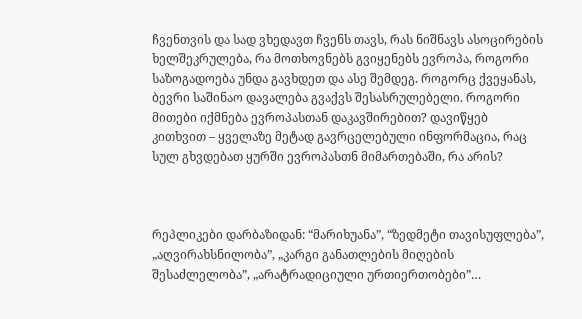ჩვენთვის და სად ვხედავთ ჩვენს თავს, რას ნიშნავს ასოცირების ხელშეკრულება, რა მოთხოვნებს გვიყენებს ევროპა, როგორი საზოგადოება უნდა გავხდეთ და ასე შემდეგ. როგორც ქვეყანას, ბევრი საშინაო დავალება გვაქვს შესასრულებელი. როგორი მითები იქმნება ევროპასთან დაკავშირებით? დავიწყებ კითხვით – ყველაზე მეტად გავრცელებული ინფორმაცია, რაც სულ გხვდებათ ყურში ევროპასთნ მიმართებაში, რა არის?



რეპლიკები დარბაზიდან: “მარიხუანა”, “ზედმეტი თავისუფლება”, „აღვირახსნილობა”, „კარგი განათლების მიღების შესაძლელობა”, „არატრადიციული ურთიერთობები”…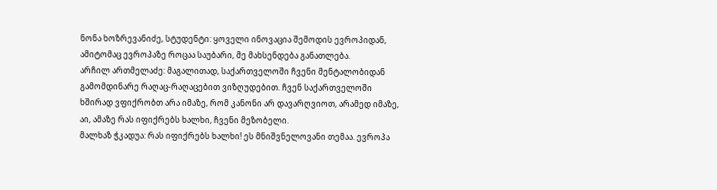ნონა ხოზრევანიძე, სტუდენტი: ყოველი ინოვაცია შემოდის ევროპიდან, ამიტომაც ევროპაზე როცაა საუბარი, მე მახსენდება განათლება.
არჩილ ართმელაძე: მაგალითად, საქართველოში ჩვენი მენტალობიდან გამომდინარე რაღაც-რაღაცებით ვიზღუდებით. ჩვენ საქართველოში ხშირად ვფიქრობთ არა იმაზე, რომ კანონი არ დავარღვიოთ, არამედ იმაზე, აი, ამაზე რას იფიქრებს ხალხი, ჩვენი მეზობელი.
მალხაზ ჭკადუა: რას იფიქრებს ხალხი! ეს მნიშვნელოვანი თემაა. ევროპა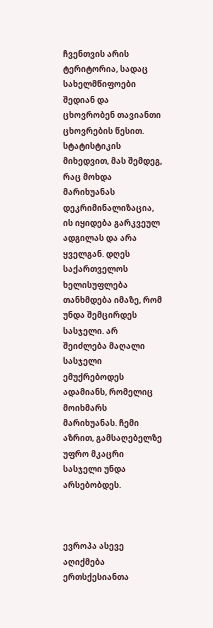ჩვენთვის არის ტერიტორია, სადაც სახელმწიფოები შედიან და ცხოვრობენ თავიანთი ცხოვრების წესით. სტატისტიკის მიხედვით, მას შემდეგ, რაც მოხდა მარიხუანას დეკრიმინალიზაცია, ის იყიდება გარკვეულ ადგილას და არა ყველგან. დღეს საქართველოს ხელისუფლება თანხმდება იმაზე, რომ უნდა შემცირდეს სასჯელი. არ შეიძლება მაღალი სასჯელი ემუქრებოდეს ადამიანს, რომელიც მოიხმარს მარიხუანას. ჩემი აზრით, გამსაღებელზე უფრო მკაცრი სასჯელი უნდა არსებობდეს.



ევროპა ასევე აღიქმება ერთსქესიანთა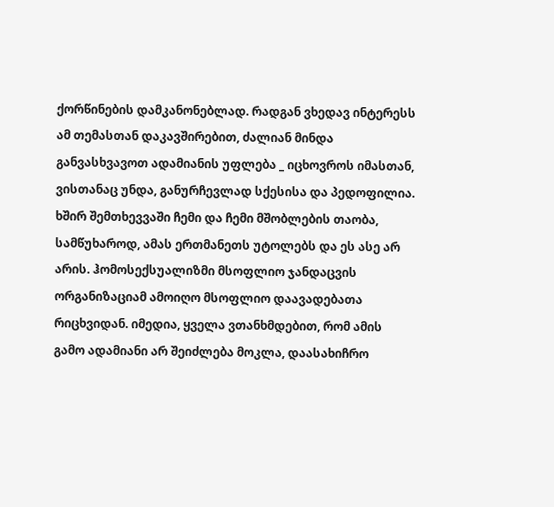ქორწინების დამკანონებლად. რადგან ვხედავ ინტერესს ამ თემასთან დაკავშირებით, ძალიან მინდა განვასხვავოთ ადამიანის უფლება _ იცხოვროს იმასთან, ვისთანაც უნდა, განურჩევლად სქესისა და პედოფილია. ხშირ შემთხევვაში ჩემი და ჩემი მშობლების თაობა, სამწუხაროდ, ამას ერთმანეთს უტოლებს და ეს ასე არ არის. ჰომოსექსუალიზმი მსოფლიო ჯანდაცვის ორგანიზაციამ ამოიღო მსოფლიო დაავადებათა რიცხვიდან. იმედია, ყველა ვთანხმდებით, რომ ამის გამო ადამიანი არ შეიძლება მოკლა, დაასახიჩრო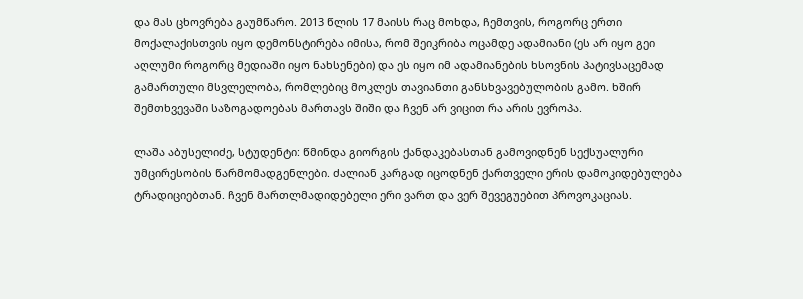და მას ცხოვრება გაუმწარო. 2013 წლის 17 მაისს რაც მოხდა, ჩემთვის, როგორც ერთი მოქალაქისთვის იყო დემონსტირება იმისა, რომ შეიკრიბა ოცამდე ადამიანი (ეს არ იყო გეი აღლუმი როგორც მედიაში იყო ნახსენები) და ეს იყო იმ ადამიანების ხსოვნის პატივსაცემად გამართული მსვლელობა, რომლებიც მოკლეს თავიანთი განსხვავებულობის გამო. ხშირ შემთხვევაში საზოგადოებას მართავს შიში და ჩვენ არ ვიცით რა არის ევროპა.

ლაშა აბუსელიძე, სტუდენტი: წმინდა გიორგის ქანდაკებასთან გამოვიდნენ სექსუალური უმცირესობის წარმომადგენლები. ძალიან კარგად იცოდნენ ქართველი ერის დამოკიდებულება ტრადიციებთან. ჩვენ მართლმადიდებელი ერი ვართ და ვერ შევეგუებით პროვოკაციას.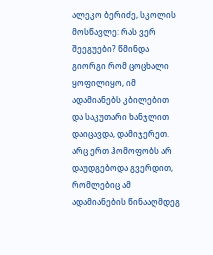ალეკო ბერიძე, სკოლის მოსწავლე: რას ვერ შეეგუები? წმინდა გიორგი რომ ცოცხალი ყოფილიყო, იმ ადამიანებს კბილებით და საკუთარი ხანჯლით დაიცავდა, დამიჯერეთ. არც ერთ ჰომოფობს არ დაუდგებოდა გვერდით, რომლებიც ამ ადამიანების წინააღმდეგ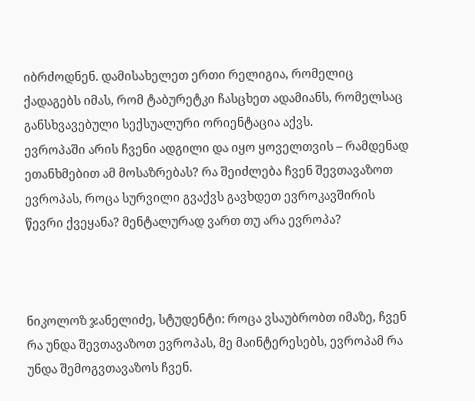იბრძოდნენ. დამისახელეთ ერთი რელიგია, რომელიც ქადაგებს იმას, რომ ტაბურეტკი ჩასცხეთ ადამიანს, რომელსაც განსხვავებული სექსუალური ორიენტაცია აქვს.
ევროპაში არის ჩვენი ადგილი და იყო ყოველთვის – რამდენად ეთანხმებით ამ მოსაზრებას? რა შეიძლება ჩვენ შევთავაზოთ ევროპას, როცა სურვილი გვაქვს გავხდეთ ევროკავშირის წევრი ქვეყანა? მენტალურად ვართ თუ არა ევროპა?



ნიკოლოზ ჯანელიძე, სტუდენტი: როცა ვსაუბრობთ იმაზე, ჩვენ რა უნდა შევთავაზოთ ევროპას, მე მაინტერესებს, ევროპამ რა უნდა შემოგვთავაზოს ჩვენ.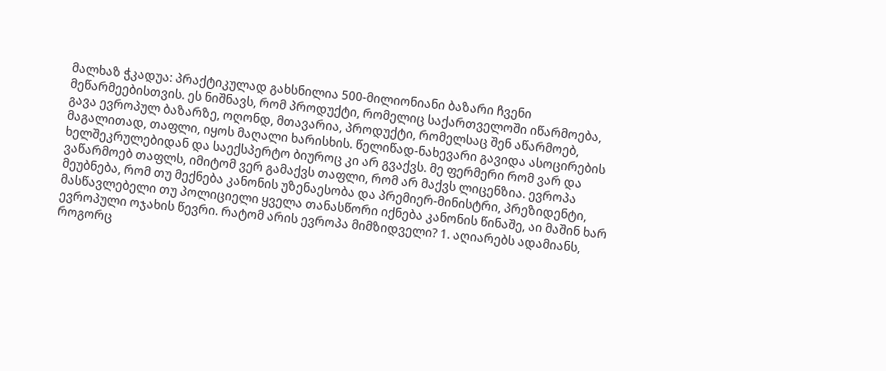მალხაზ ჭკადუა: პრაქტიკულად გახსნილია 500-მილიონიანი ბაზარი ჩვენი მეწარმეებისთვის. ეს ნიშნავს, რომ პროდუქტი, რომელიც საქართველოში იწარმოება, გავა ევროპულ ბაზარზე, ოღონდ, მთავარია, პროდუქტი, რომელსაც შენ აწარმოებ, მაგალითად, თაფლი, იყოს მაღალი ხარისხის. წელიწად-ნახევარი გავიდა ასოცირების ხელშეკრულებიდან და საექსპერტო ბიუროც კი არ გვაქვს. მე ფერმერი რომ ვარ და ვაწარმოებ თაფლს, იმიტომ ვერ გამაქვს თაფლი, რომ არ მაქვს ლიცენზია. ევროპა მეუბნება, რომ თუ მექნება კანონის უზენაესობა და პრემიერ-მინისტრი, პრეზიდენტი, მასწავლებელი თუ პოლიციელი ყველა თანასწორი იქნება კანონის წინაშე, აი მაშინ ხარ ევროპული ოჯახის წევრი. რატომ არის ევროპა მიმზიდველი? 1. აღიარებს ადამიანს, როგორც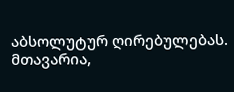აბსოლუტურ ღირებულებას. მთავარია,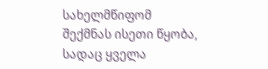სახელმწიფომ შექმნას ისეთი წყობა, სადაც ყველა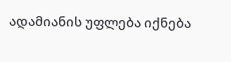ადამიანის უფლება იქნება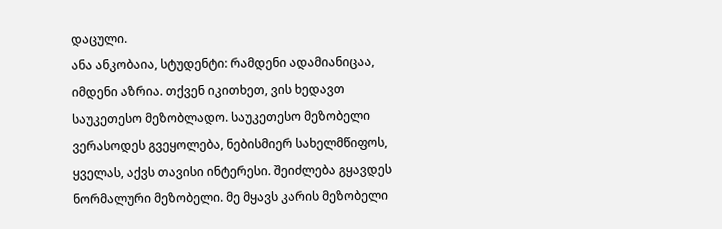დაცული.
ანა ანკობაია, სტუდენტი: რამდენი ადამიანიცაა, იმდენი აზრია. თქვენ იკითხეთ, ვის ხედავთ საუკეთესო მეზობლადო. საუკეთესო მეზობელი ვერასოდეს გვეყოლება, ნებისმიერ სახელმწიფოს, ყველას, აქვს თავისი ინტერესი. შეიძლება გყავდეს ნორმალური მეზობელი. მე მყავს კარის მეზობელი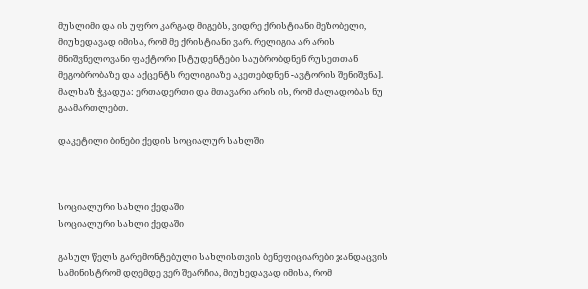მუსლიმი და ის უფრო კარგად მიგებს, ვიდრე ქრისტიანი მეზობელი, მიუხედავად იმისა, რომ მე ქრისტიანი ვარ. რელიგია არ არის მნიშვნელოვანი ფაქტორი [სტუდენტები საუბრობდნენ რუსეთთან მეგობრობაზე და აქცენტს რელიგიაზე აკეთებდნენ -ავტორის შენიშვნა].
მალხაზ ჭკადუა: ერთადერთი და მთავარი არის ის, რომ ძალადობას ნუ გაამართლებთ.

დაკეტილი ბინები ქედის სოციალურ სახლში



სოციალური სახლი ქედაში
სოციალური სახლი ქედაში

გასულ წელს გარემონტებული სახლისთვის ბენეფიციარები ჯანდაცვის სამინისტრომ დღემდე ვერ შეარჩია, მიუხედავად იმისა, რომ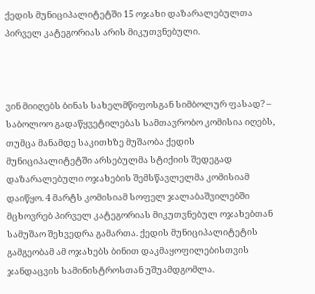ქედის მუნიციპალიტეტში 15 ოჯახი დაზარალებულთა პირველ კატეგორიას არის მიკუთვნებული.



ვინ მიიღებს ბინას სახელმწიფოსგან სიმბოლურ ფასად? – საბოლოო გადაწყვეტილებას სამთავრობო კომისია იღებს, თუმცა მანამდე საკითხზე მუშაობა ქედის მუნიციპალიტეტში არსებულმა სტიქიის შედეგად დაზარალებული ოჯახების შემსწავლელმა კომისიამ დაიწყო. 4 მარტს კომისიამ სოფელ ჯალაბაშვილებში მცხოვრებ პირველ კატეგორიას მიკუთვნებულ ოჯახებთან სამუშაო შეხვედრა გამართა. ქედის მუნიციპალიტეტის გამგეობამ ამ ოჯახებს ბინით დაკმაყოფილებისთვის ჯანდაცვის სამინისტროსთან უშუამდგომლა.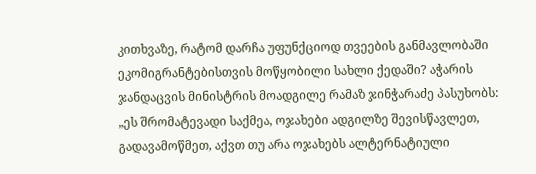კითხვაზე, რატომ დარჩა უფუნქციოდ თვეების განმავლობაში ეკომიგრანტებისთვის მოწყობილი სახლი ქედაში? აჭარის ჯანდაცვის მინისტრის მოადგილე რამაზ ჯინჭარაძე პასუხობს: „ეს შრომატევადი საქმეა, ოჯახები ადგილზე შევისწავლეთ, გადავამოწმეთ, აქვთ თუ არა ოჯახებს ალტერნატიული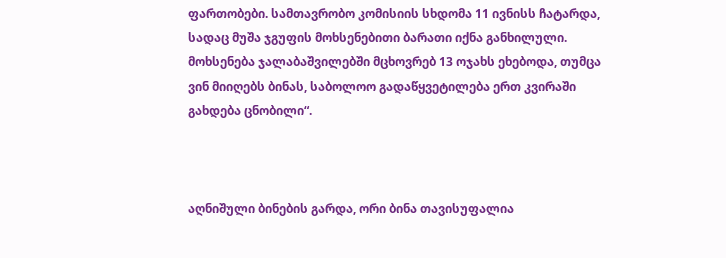ფართობები. სამთავრობო კომისიის სხდომა 11 ივნისს ჩატარდა, სადაც მუშა ჯგუფის მოხსენებითი ბარათი იქნა განხილული. მოხსენება ჯალაბაშვილებში მცხოვრებ 13 ოჯახს ეხებოდა, თუმცა ვინ მიიღებს ბინას, საბოლოო გადაწყვეტილება ერთ კვირაში გახდება ცნობილი“.



აღნიშული ბინების გარდა, ორი ბინა თავისუფალია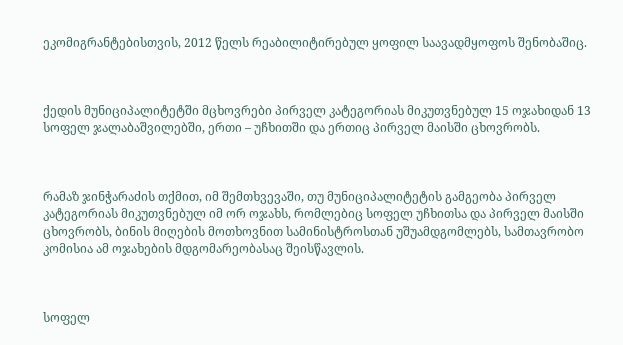ეკომიგრანტებისთვის, 2012 წელს რეაბილიტირებულ ყოფილ საავადმყოფოს შენობაშიც.



ქედის მუნიციპალიტეტში მცხოვრები პირველ კატეგორიას მიკუთვნებულ 15 ოჯახიდან 13 სოფელ ჯალაბაშვილებში, ერთი – უჩხითში და ერთიც პირველ მაისში ცხოვრობს.



რამაზ ჯინჭარაძის თქმით, იმ შემთხვევაში, თუ მუნიციპალიტეტის გამგეობა პირველ კატეგორიას მიკუთვნებულ იმ ორ ოჯახს, რომლებიც სოფელ უჩხითსა და პირველ მაისში ცხოვრობს, ბინის მიღების მოთხოვნით სამინისტროსთან უშუამდგომლებს, სამთავრობო კომისია ამ ოჯახების მდგომარეობასაც შეისწავლის.



სოფელ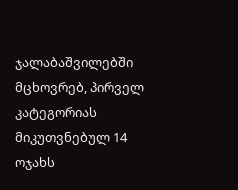ჯალაბაშვილებში მცხოვრებ, პირველ კატეგორიას მიკუთვნებულ 14 ოჯახს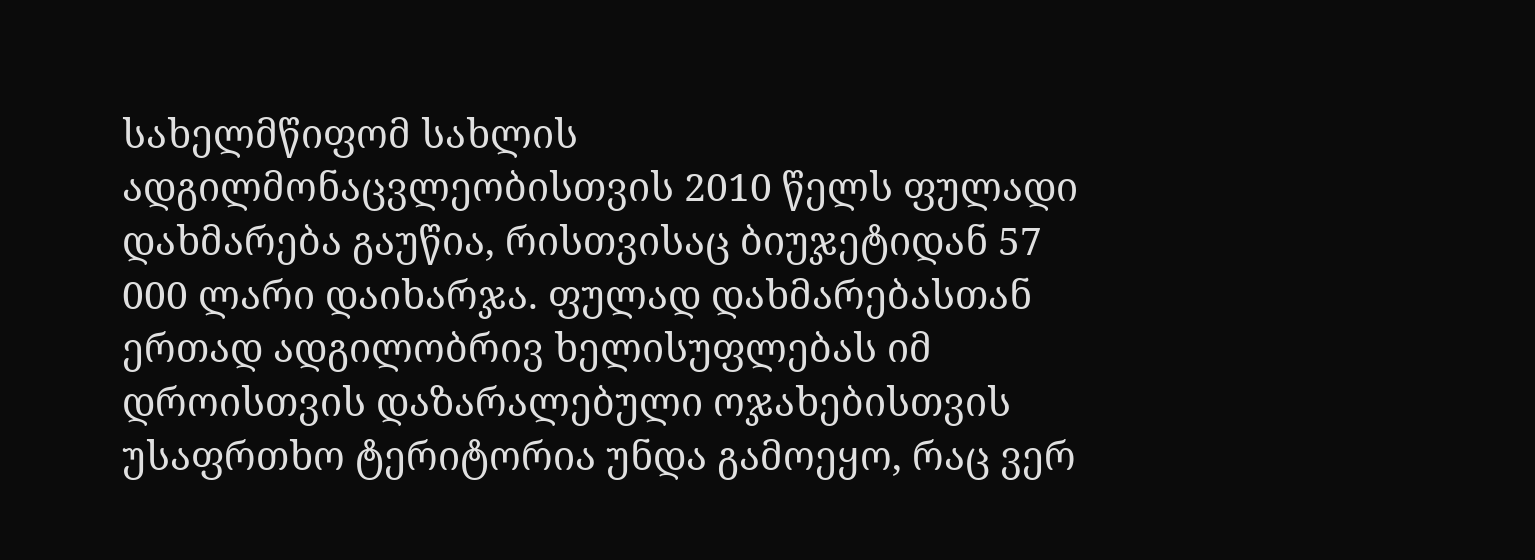სახელმწიფომ სახლის ადგილმონაცვლეობისთვის 2010 წელს ფულადი დახმარება გაუწია, რისთვისაც ბიუჯეტიდან 57 000 ლარი დაიხარჯა. ფულად დახმარებასთან ერთად ადგილობრივ ხელისუფლებას იმ დროისთვის დაზარალებული ოჯახებისთვის უსაფრთხო ტერიტორია უნდა გამოეყო, რაც ვერ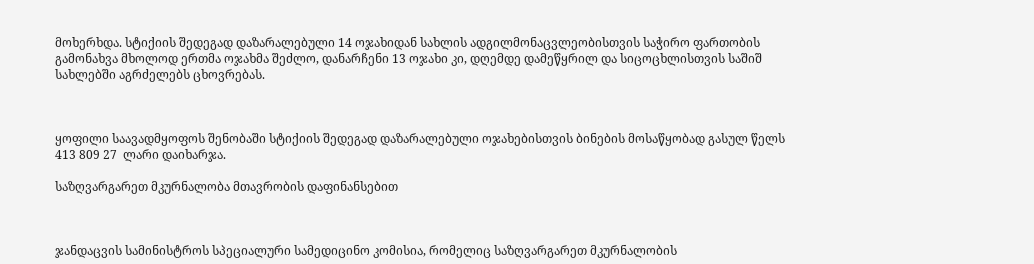მოხერხდა. სტიქიის შედეგად დაზარალებული 14 ოჯახიდან სახლის ადგილმონაცვლეობისთვის საჭირო ფართობის გამონახვა მხოლოდ ერთმა ოჯახმა შეძლო, დანარჩენი 13 ოჯახი კი, დღემდე დამეწყრილ და სიცოცხლისთვის საშიშ სახლებში აგრძელებს ცხოვრებას.



ყოფილი საავადმყოფოს შენობაში სტიქიის შედეგად დაზარალებული ოჯახებისთვის ბინების მოსაწყობად გასულ წელს 413 809 27  ლარი დაიხარჯა.

საზღვარგარეთ მკურნალობა მთავრობის დაფინანსებით



ჯანდაცვის სამინისტროს სპეციალური სამედიცინო კომისია, რომელიც საზღვარგარეთ მკურნალობის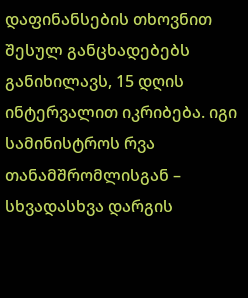დაფინანსების თხოვნით შესულ განცხადებებს განიხილავს, 15 დღის ინტერვალით იკრიბება. იგი სამინისტროს რვა თანამშრომლისგან – სხვადასხვა დარგის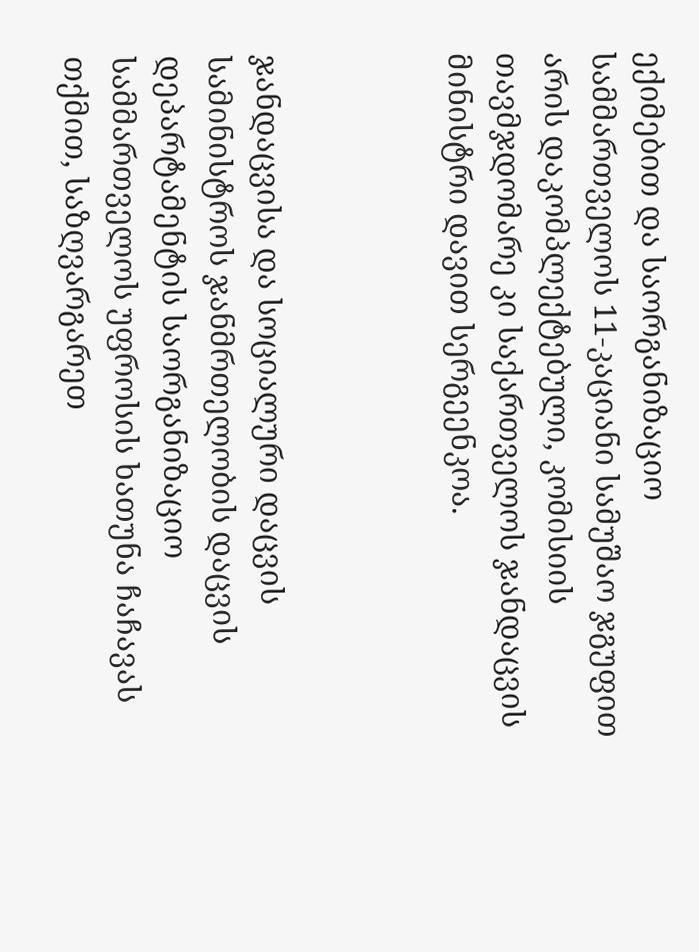ექიმებით და საორგანიზაციო სამმართველოს 11-კაციანი სამუშაო ჯგუფით არის დაკომპლექტებული, კომისიის თავმჯდომარე კი საქართველოს ჯანდაცვის მინისტრი დავით სერგეენკოა.



ჯანდაცვისა და სოციალური დაცვის სამინისტროს ჯანმრთელობის დაცვის დეპარტამენტის საორგანიზაციო სამმართველოს უფროსის ხათუნა ჩაჩავას თქმით, საზღვარგარეთ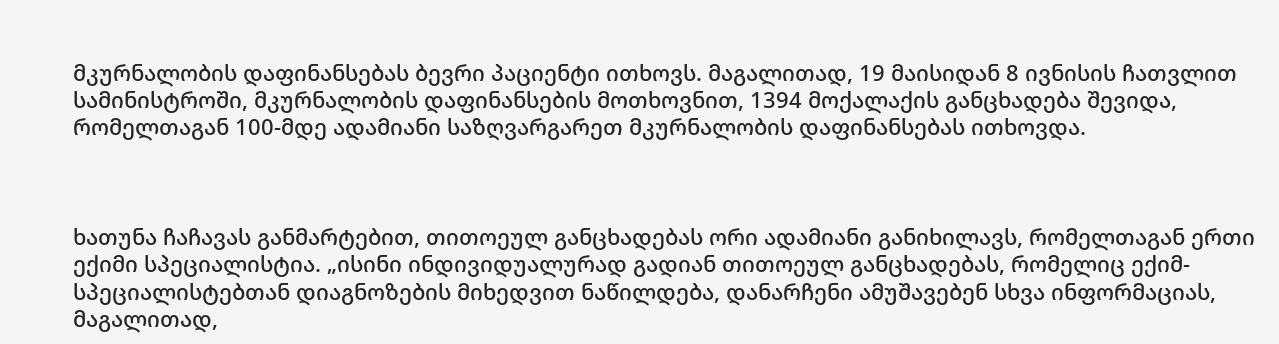მკურნალობის დაფინანსებას ბევრი პაციენტი ითხოვს. მაგალითად, 19 მაისიდან 8 ივნისის ჩათვლით სამინისტროში, მკურნალობის დაფინანსების მოთხოვნით, 1394 მოქალაქის განცხადება შევიდა, რომელთაგან 100-მდე ადამიანი საზღვარგარეთ მკურნალობის დაფინანსებას ითხოვდა.



ხათუნა ჩაჩავას განმარტებით, თითოეულ განცხადებას ორი ადამიანი განიხილავს, რომელთაგან ერთი ექიმი სპეციალისტია. „ისინი ინდივიდუალურად გადიან თითოეულ განცხადებას, რომელიც ექიმ-სპეციალისტებთან დიაგნოზების მიხედვით ნაწილდება, დანარჩენი ამუშავებენ სხვა ინფორმაციას, მაგალითად,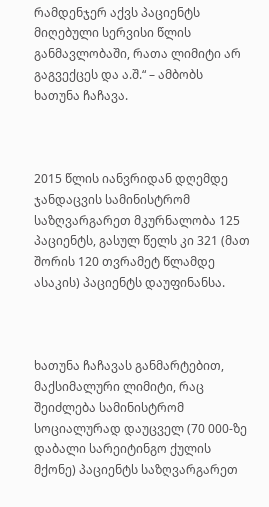რამდენჯერ აქვს პაციენტს მიღებული სერვისი წლის განმავლობაში, რათა ლიმიტი არ გაგვექცეს და ა.შ.“ – ამბობს ხათუნა ჩაჩავა.



2015 წლის იანვრიდან დღემდე ჯანდაცვის სამინისტრომ საზღვარგარეთ მკურნალობა 125 პაციენტს, გასულ წელს კი 321 (მათ შორის 120 თვრამეტ წლამდე ასაკის) პაციენტს დაუფინანსა.



ხათუნა ჩაჩავას განმარტებით, მაქსიმალური ლიმიტი, რაც შეიძლება სამინისტრომ სოციალურად დაუცველ (70 000-ზე დაბალი სარეიტინგო ქულის მქონე) პაციენტს საზღვარგარეთ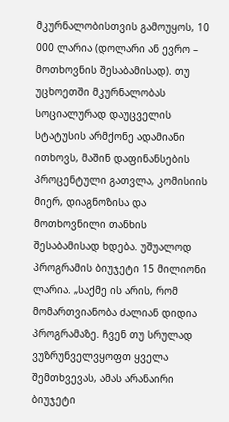მკურნალობისთვის გამოუყოს, 10 000 ლარია (დოლარი ან ევრო – მოთხოვნის შესაბამისად). თუ უცხოეთში მკურნალობას სოციალურად დაუცველის სტატუსის არმქონე ადამიანი ითხოვს, მაშინ დაფინანსების პროცენტული გათვლა, კომისიის მიერ, დიაგნოზისა და მოთხოვნილი თანხის შესაბამისად ხდება. უშუალოდ პროგრამის ბიუჯეტი 15 მილიონი ლარია. „საქმე ის არის, რომ მომართვიანობა ძალიან დიდია პროგრამაზე. ჩვენ თუ სრულად ვუზრუნველვყოფთ ყველა შემთხვევას, ამას არანაირი ბიუჯეტი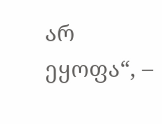არ ეყოფა“, –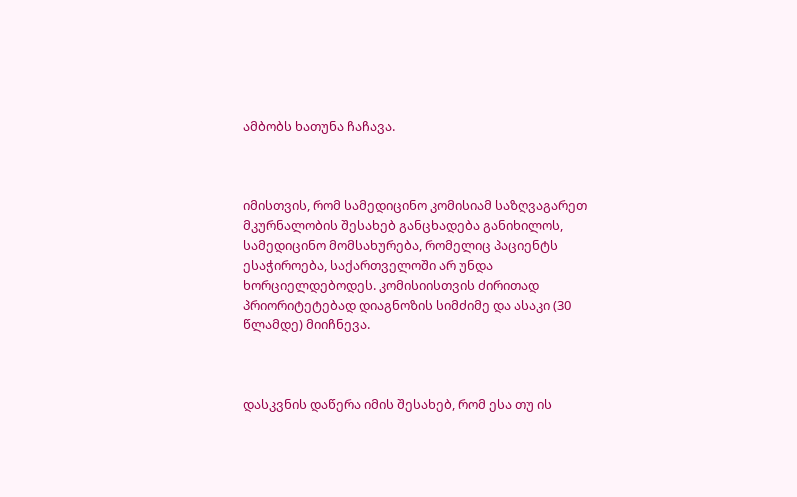ამბობს ხათუნა ჩაჩავა.



იმისთვის, რომ სამედიცინო კომისიამ საზღვაგარეთ მკურნალობის შესახებ განცხადება განიხილოს, სამედიცინო მომსახურება, რომელიც პაციენტს ესაჭიროება, საქართველოში არ უნდა ხორციელდებოდეს. კომისიისთვის ძირითად პრიორიტეტებად დიაგნოზის სიმძიმე და ასაკი (30 წლამდე) მიიჩნევა.



დასკვნის დაწერა იმის შესახებ, რომ ესა თუ ის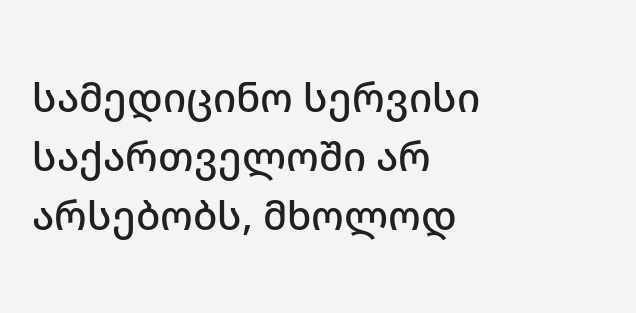სამედიცინო სერვისი საქართველოში არ არსებობს, მხოლოდ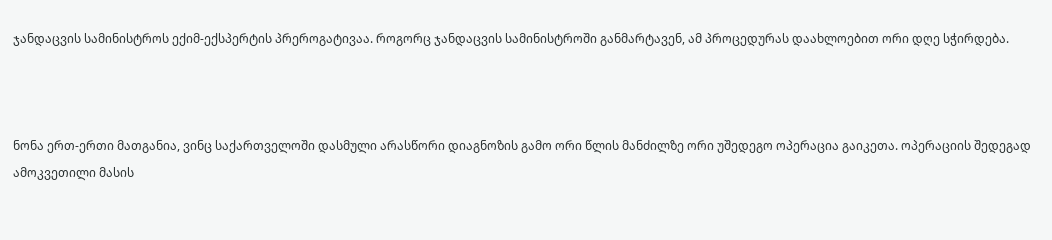ჯანდაცვის სამინისტროს ექიმ-ექსპერტის პრეროგატივაა. როგორც ჯანდაცვის სამინისტროში განმარტავენ, ამ პროცედურას დაახლოებით ორი დღე სჭირდება.



ნონა ერთ-ერთი მათგანია, ვინც საქართველოში დასმული არასწორი დიაგნოზის გამო ორი წლის მანძილზე ორი უშედეგო ოპერაცია გაიკეთა. ოპერაციის შედეგად ამოკვეთილი მასის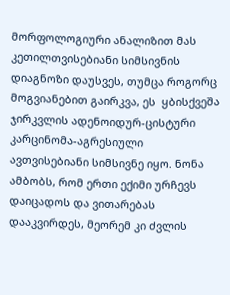მორფოლოგიური ანალიზით მას კეთილთვისებიანი სიმსივნის დიაგნოზი დაუსვეს, თუმცა როგორც მოგვიანებით გაირკვა, ეს  ყბისქვეშა ჯირკვლის ადენოიდურ-ცისტური კარცინომა-აგრესიული ავთვისებიანი სიმსივნე იყო. ნონა ამბობს, რომ ერთი ექიმი ურჩევს დაიცადოს და ვითარებას დააკვირდეს, მეორემ კი ძვლის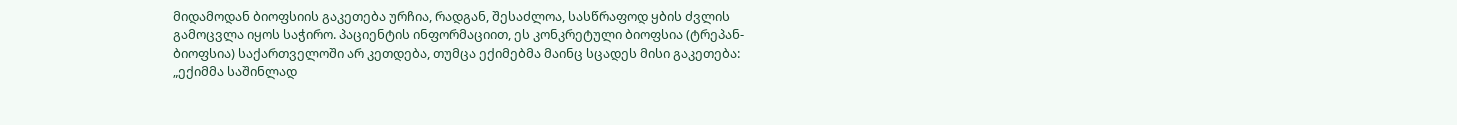მიდამოდან ბიოფსიის გაკეთება ურჩია, რადგან, შესაძლოა, სასწრაფოდ ყბის ძვლის გამოცვლა იყოს საჭირო. პაციენტის ინფორმაციით, ეს კონკრეტული ბიოფსია (ტრეპან-ბიოფსია) საქართველოში არ კეთდება, თუმცა ექიმებმა მაინც სცადეს მისი გაკეთება: „ექიმმა საშინლად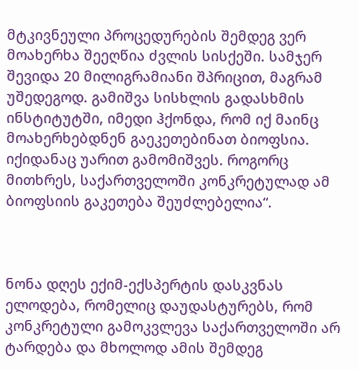მტკივნეული პროცედურების შემდეგ ვერ მოახერხა შეეღწია ძვლის სისქეში. სამჯერ შევიდა 20 მილიგრამიანი შპრიცით, მაგრამ უშედეგოდ. გამიშვა სისხლის გადასხმის ინსტიტუტში, იმედი ჰქონდა, რომ იქ მაინც მოახერხებდნენ გაეკეთებინათ ბიოფსია. იქიდანაც უარით გამომიშვეს. როგორც მითხრეს, საქართველოში კონკრეტულად ამ ბიოფსიის გაკეთება შეუძლებელია“.



ნონა დღეს ექიმ-ექსპერტის დასკვნას ელოდება, რომელიც დაუდასტურებს, რომ კონკრეტული გამოკვლევა საქართველოში არ ტარდება და მხოლოდ ამის შემდეგ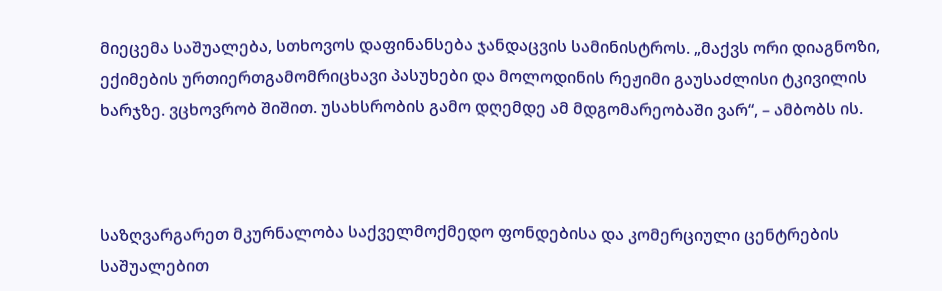მიეცემა საშუალება, სთხოვოს დაფინანსება ჯანდაცვის სამინისტროს. „მაქვს ორი დიაგნოზი, ექიმების ურთიერთგამომრიცხავი პასუხები და მოლოდინის რეჟიმი გაუსაძლისი ტკივილის ხარჯზე. ვცხოვრობ შიშით. უსახსრობის გამო დღემდე ამ მდგომარეობაში ვარ“, – ამბობს ის.



საზღვარგარეთ მკურნალობა საქველმოქმედო ფონდებისა და კომერციული ცენტრების საშუალებით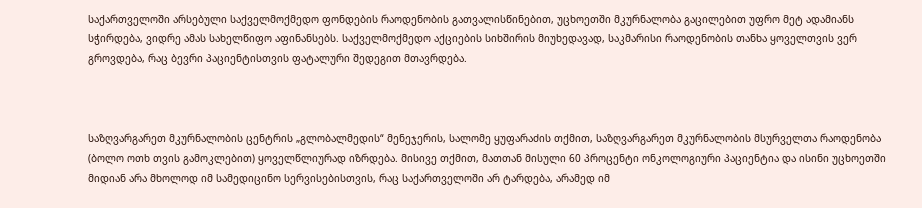საქართველოში არსებული საქველმოქმედო ფონდების რაოდენობის გათვალისწინებით, უცხოეთში მკურნალობა გაცილებით უფრო მეტ ადამიანს სჭირდება, ვიდრე ამას სახელწიფო აფინანსებს. საქველმოქმედო აქციების სიხშირის მიუხედავად, საკმარისი რაოდენობის თანხა ყოველთვის ვერ გროვდება, რაც ბევრი პაციენტისთვის ფატალური შედეგით მთავრდება.



საზღვარგარეთ მკურნალობის ცენტრის „გლობალმედის“ მენეჯერის, სალომე ყუფარაძის თქმით, საზღვარგარეთ მკურნალობის მსურველთა რაოდენობა (ბოლო ოთხ თვის გამოკლებით) ყოველწლიურად იზრდება. მისივე თქმით, მათთან მისული 60 პროცენტი ონკოლოგიური პაციენტია და ისინი უცხოეთში მიდიან არა მხოლოდ იმ სამედიცინო სერვისებისთვის, რაც საქართველოში არ ტარდება, არამედ იმ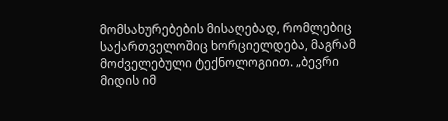მომსახურებების მისაღებად, რომლებიც საქართველოშიც ხორციელდება, მაგრამ მოძველებული ტექნოლოგიით. „ბევრი მიდის იმ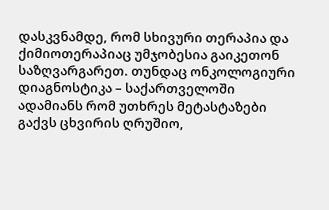დასკვნამდე, რომ სხივური თერაპია და ქიმიოთერაპიაც უმჯობესია გაიკეთონ საზღვარგარეთ. თუნდაც ონკოლოგიური დიაგნოსტიკა – საქართველოში ადამიანს რომ უთხრეს მეტასტაზები გაქვს ცხვირის ღრუშიო,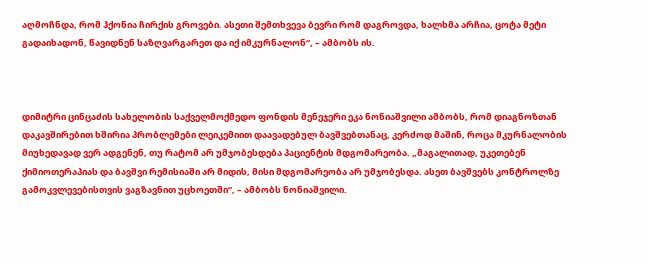აღმოჩნდა, რომ ჰქონია ჩირქის გროვები. ასეთი შემთხვევა ბევრი რომ დაგროვდა, ხალხმა არჩია, ცოტა მეტი გადაიხადონ, წავიდნენ საზღვარგარეთ და იქ იმკურნალონ“, – ამბობს ის.



დიმიტრი ცინცაძის სახელობის საქველმოქმედო ფონდის მენეჯერი ეკა ნონიაშვილი ამბობს, რომ დიაგნოზთან დაკავშირებით ხშირია პრობლემები ლეიკემიით დაავადებულ ბავშვებთანაც, კერძოდ მაშინ, როცა მკურნალობის მიუხედავად ვერ ადგენენ, თუ რატომ არ უმჯობესდება პაციენტის მდგომარეობა. „მაგალითად, უკეთებენ ქიმიოთერაპიას და ბავშვი რემისიაში არ მიდის, მისი მდგომარეობა არ უმჯობესდა. ასეთ ბავშვებს კონტროლზე გამოკვლევებისთვის ვაგზავნით უცხოეთში“, – ამბობს ნონიაშვილი.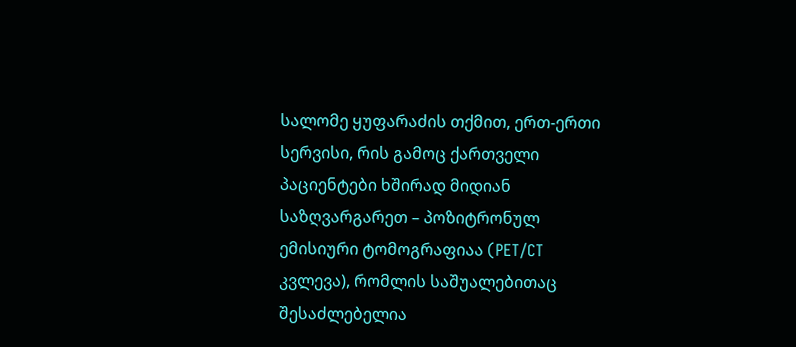სალომე ყუფარაძის თქმით, ერთ-ერთი სერვისი, რის გამოც ქართველი პაციენტები ხშირად მიდიან საზღვარგარეთ – პოზიტრონულ ემისიური ტომოგრაფიაა (PET/CT კვლევა), რომლის საშუალებითაც შესაძლებელია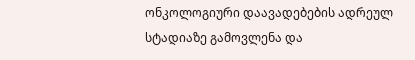ონკოლოგიური დაავადებების ადრეულ სტადიაზე გამოვლენა და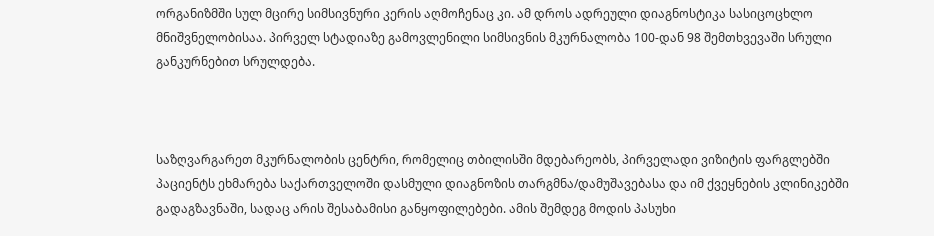ორგანიზმში სულ მცირე სიმსივნური კერის აღმოჩენაც კი. ამ დროს ადრეული დიაგნოსტიკა სასიცოცხლო მნიშვნელობისაა. პირველ სტადიაზე გამოვლენილი სიმსივნის მკურნალობა 100-დან 98 შემთხვევაში სრული განკურნებით სრულდება.



საზღვარგარეთ მკურნალობის ცენტრი, რომელიც თბილისში მდებარეობს, პირველადი ვიზიტის ფარგლებში პაციენტს ეხმარება საქართველოში დასმული დიაგნოზის თარგმნა/დამუშავებასა და იმ ქვეყნების კლინიკებში გადაგზავნაში, სადაც არის შესაბამისი განყოფილებები. ამის შემდეგ მოდის პასუხი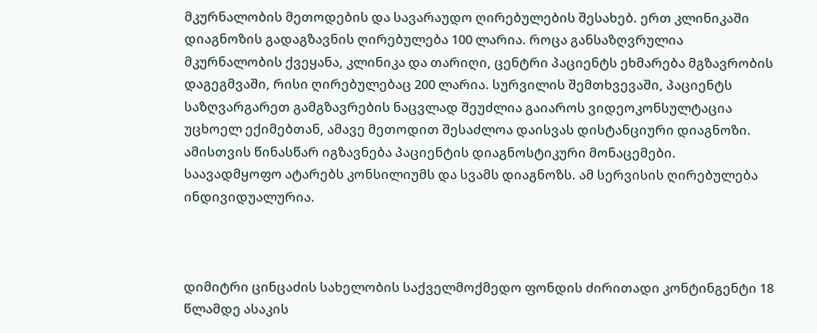მკურნალობის მეთოდების და სავარაუდო ღირებულების შესახებ. ერთ კლინიკაში დიაგნოზის გადაგზავნის ღირებულება 100 ლარია. როცა განსაზღვრულია მკურნალობის ქვეყანა, კლინიკა და თარიღი, ცენტრი პაციენტს ეხმარება მგზავრობის დაგეგმვაში, რისი ღირებულებაც 200 ლარია. სურვილის შემთხვევაში, პაციენტს საზღვარგარეთ გამგზავრების ნაცვლად შეუძლია გაიაროს ვიდეოკონსულტაცია უცხოელ ექიმებთან, ამავე მეთოდით შესაძლოა დაისვას დისტანციური დიაგნოზი. ამისთვის წინასწარ იგზავნება პაციენტის დიაგნოსტიკური მონაცემები. საავადმყოფო ატარებს კონსილიუმს და სვამს დიაგნოზს. ამ სერვისის ღირებულება ინდივიდუალურია.



დიმიტრი ცინცაძის სახელობის საქველმოქმედო ფონდის ძირითადი კონტინგენტი 18 წლამდე ასაკის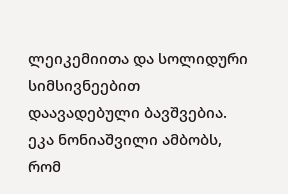ლეიკემიითა და სოლიდური სიმსივნეებით დაავადებული ბავშვებია. ეკა ნონიაშვილი ამბობს, რომ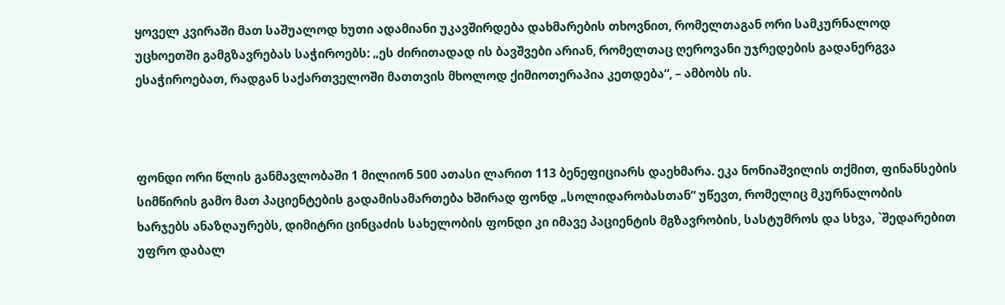ყოველ კვირაში მათ საშუალოდ ხუთი ადამიანი უკავშირდება დახმარების თხოვნით, რომელთაგან ორი სამკურნალოდ უცხოეთში გამგზავრებას საჭიროებს: „ეს ძირითადად ის ბავშვები არიან, რომელთაც ღეროვანი უჯრედების გადანერგვა ესაჭიროებათ, რადგან საქართველოში მათთვის მხოლოდ ქიმიოთერაპია კეთდება“, – ამბობს ის.



ფონდი ორი წლის განმავლობაში 1 მილიონ 500 ათასი ლარით 113 ბენეფიციარს დაეხმარა. ეკა ნონიაშვილის თქმით, ფინანსების სიმწირის გამო მათ პაციენტების გადამისამართება ხშირად ფონდ „სოლიდარობასთან“ უწევთ, რომელიც მკურნალობის ხარჯებს ანაზღაურებს, დიმიტრი ცინცაძის სახელობის ფონდი კი იმავე პაციენტის მგზავრობის, სასტუმროს და სხვა, `შედარებით უფრო დაბალ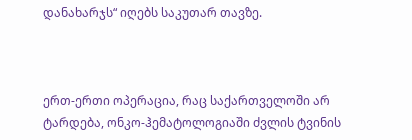დანახარჯს“ იღებს საკუთარ თავზე.



ერთ-ერთი ოპერაცია, რაც საქართველოში არ ტარდება, ონკო-ჰემატოლოგიაში ძვლის ტვინის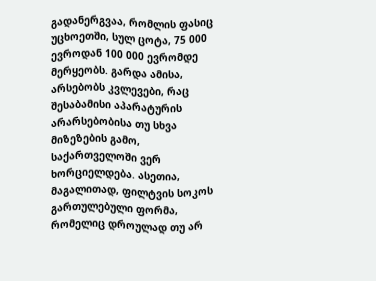გადანერგვაა, რომლის ფასიც უცხოეთში, სულ ცოტა, 75 000 ევროდან 100 000 ევრომდე მერყეობს. გარდა ამისა, არსებობს კვლევები, რაც შესაბამისი აპარატურის არარსებობისა თუ სხვა მიზეზების გამო, საქართველოში ვერ ხორციელდება. ასეთია, მაგალითად, ფილტვის სოკოს გართულებული ფორმა, რომელიც დროულად თუ არ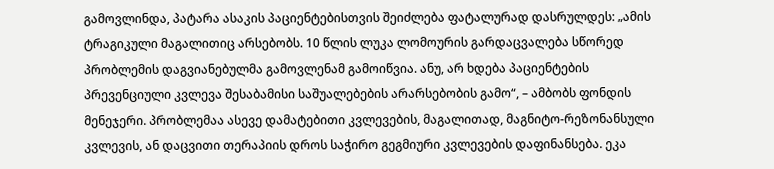გამოვლინდა, პატარა ასაკის პაციენტებისთვის შეიძლება ფატალურად დასრულდეს: „ამის ტრაგიკული მაგალითიც არსებობს. 10 წლის ლუკა ლომოურის გარდაცვალება სწორედ პრობლემის დაგვიანებულმა გამოვლენამ გამოიწვია. ანუ, არ ხდება პაციენტების პრევენციული კვლევა შესაბამისი საშუალებების არარსებობის გამო“, – ამბობს ფონდის მენეჯერი. პრობლემაა ასევე დამატებითი კვლევების, მაგალითად, მაგნიტო-რეზონანსული კვლევის, ან დაცვითი თერაპიის დროს საჭირო გეგმიური კვლევების დაფინანსება. ეკა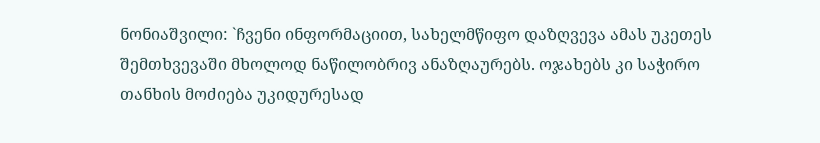ნონიაშვილი: `ჩვენი ინფორმაციით, სახელმწიფო დაზღვევა ამას უკეთეს შემთხვევაში მხოლოდ ნაწილობრივ ანაზღაურებს. ოჯახებს კი საჭირო თანხის მოძიება უკიდურესად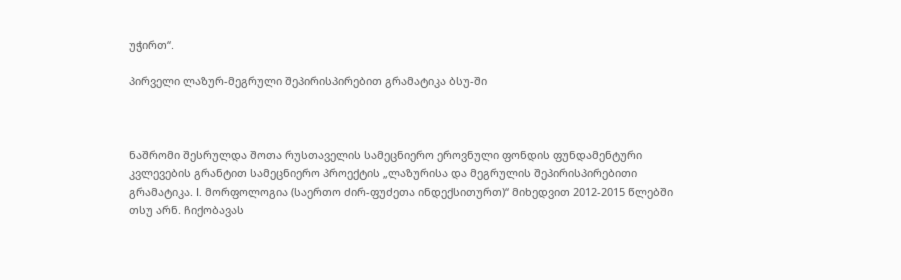უჭირთ“.

პირველი ლაზურ-მეგრული შეპირისპირებით გრამატიკა ბსუ-ში



ნაშრომი შესრულდა შოთა რუსთაველის სამეცნიერო ეროვნული ფონდის ფუნდამენტური კვლევების გრანტით სამეცნიერო პროექტის „ლაზურისა და მეგრულის შეპირისპირებითი გრამატიკა. I. მორფოლოგია (საერთო ძირ-ფუძეთა ინდექსითურთ)“ მიხედვით 2012-2015 წლებში თსუ არნ. ჩიქობავას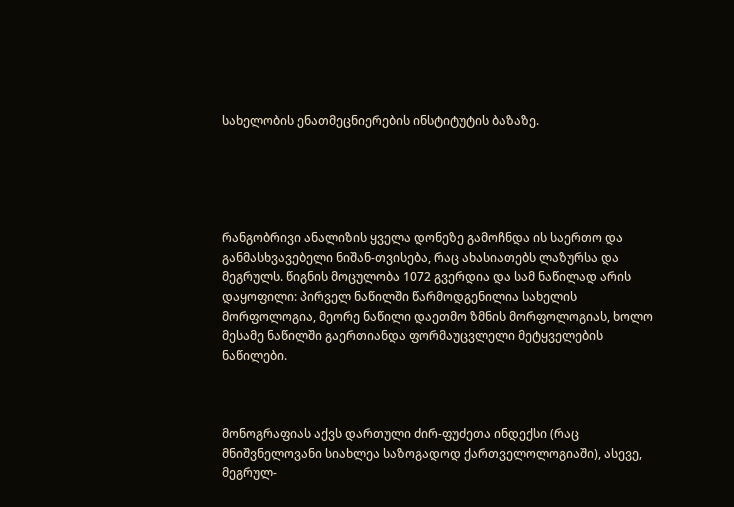სახელობის ენათმეცნიერების ინსტიტუტის ბაზაზე.





რანგობრივი ანალიზის ყველა დონეზე გამოჩნდა ის საერთო და განმასხვავებელი ნიშან-თვისება, რაც ახასიათებს ლაზურსა და მეგრულს. წიგნის მოცულობა 1072 გვერდია და სამ ნაწილად არის დაყოფილი: პირველ ნაწილში წარმოდგენილია სახელის მორფოლოგია, მეორე ნაწილი დაეთმო ზმნის მორფოლოგიას, ხოლო მესამე ნაწილში გაერთიანდა ფორმაუცვლელი მეტყველების ნაწილები.



მონოგრაფიას აქვს დართული ძირ-ფუძეთა ინდექსი (რაც მნიშვნელოვანი სიახლეა საზოგადოდ ქართველოლოგიაში), ასევე, მეგრულ-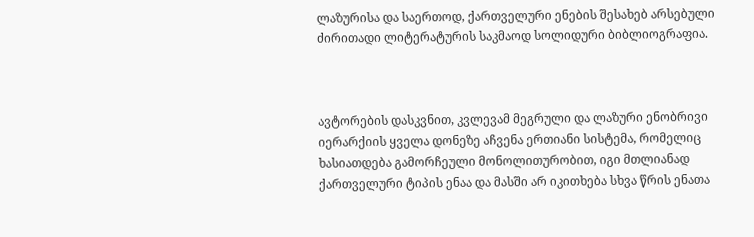ლაზურისა და საერთოდ, ქართველური ენების შესახებ არსებული ძირითადი ლიტერატურის საკმაოდ სოლიდური ბიბლიოგრაფია.



ავტორების დასკვნით, კვლევამ მეგრული და ლაზური ენობრივი იერარქიის ყველა დონეზე აჩვენა ერთიანი სისტემა, რომელიც ხასიათდება გამორჩეული მონოლითურობით, იგი მთლიანად ქართველური ტიპის ენაა და მასში არ იკითხება სხვა წრის ენათა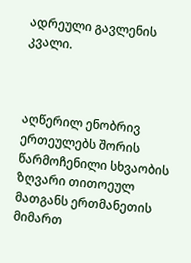ადრეული გავლენის კვალი.



აღწერილ ენობრივ ერთეულებს შორის წარმოჩენილი სხვაობის ზღვარი თითოეულ მათგანს ერთმანეთის მიმართ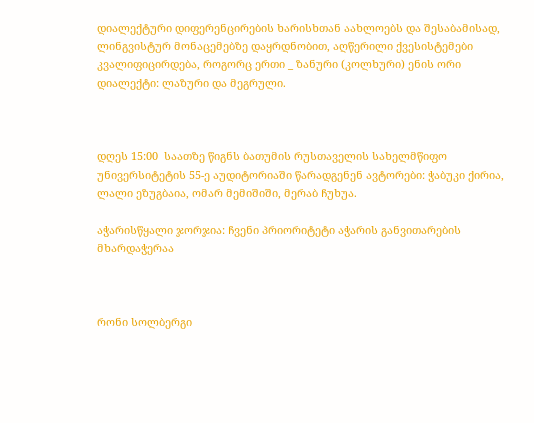დიალექტური დიფერენცირების ხარისხთან აახლოებს და შესაბამისად, ლინგვისტურ მონაცემებზე დაყრდნობით, აღწერილი ქვესისტემები კვალიფიცირდება, როგორც ერთი _ ზანური (კოლხური) ენის ორი დიალექტი: ლაზური და მეგრული.



დღეს 15:00  საათზე წიგნს ბათუმის რუსთაველის სახელმწიფო უნივერსიტეტის 55-ე აუდიტორიაში წარადგენენ ავტორები: ჭაბუკი ქირია, ლალი ეზუგბაია, ომარ მემიშიში, მერაბ ჩუხუა.

აჭარისწყალი ჯორჯია: ჩვენი პრიორიტეტი აჭარის განვითარების მხარდაჭერაა



რონი სოლბერგი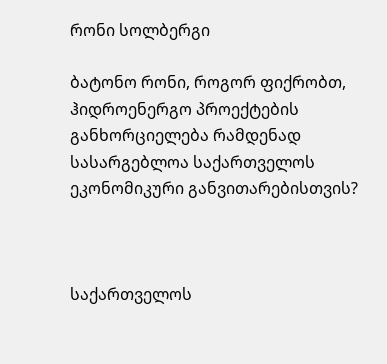რონი სოლბერგი

ბატონო რონი, როგორ ფიქრობთ, ჰიდროენერგო პროექტების განხორციელება რამდენად სასარგებლოა საქართველოს ეკონომიკური განვითარებისთვის?



საქართველოს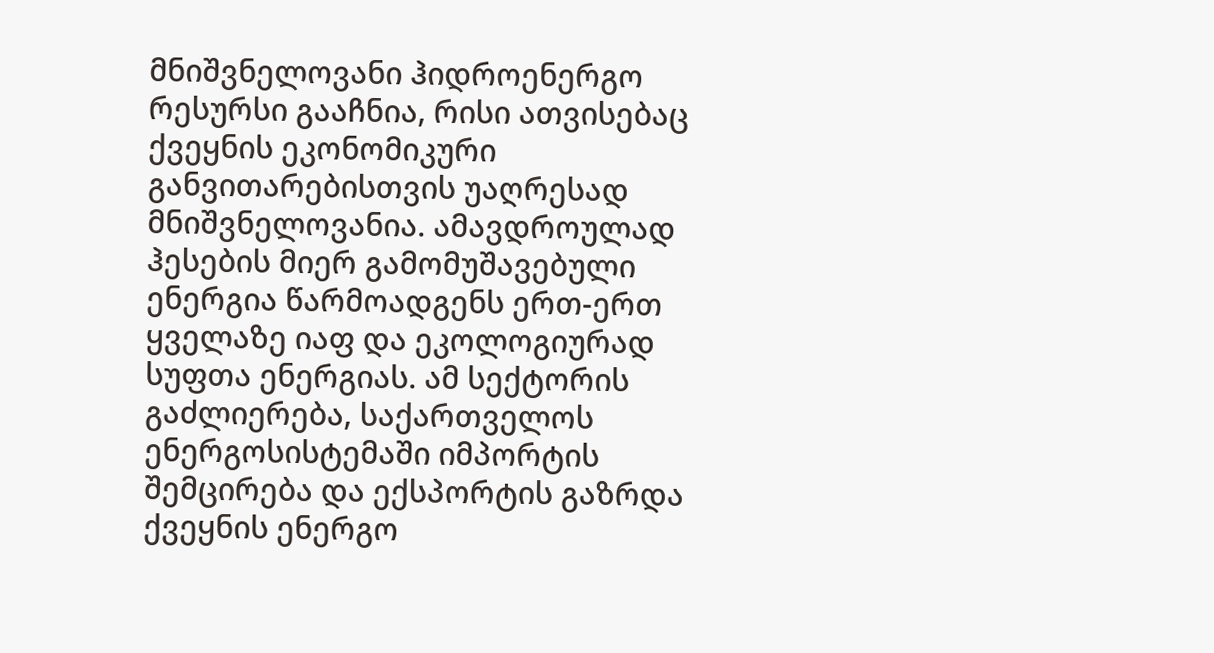მნიშვნელოვანი ჰიდროენერგო რესურსი გააჩნია, რისი ათვისებაც ქვეყნის ეკონომიკური განვითარებისთვის უაღრესად მნიშვნელოვანია. ამავდროულად ჰესების მიერ გამომუშავებული ენერგია წარმოადგენს ერთ-ერთ ყველაზე იაფ და ეკოლოგიურად სუფთა ენერგიას. ამ სექტორის გაძლიერება, საქართველოს ენერგოსისტემაში იმპორტის შემცირება და ექსპორტის გაზრდა ქვეყნის ენერგო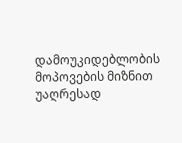დამოუკიდებლობის მოპოვების მიზნით უაღრესად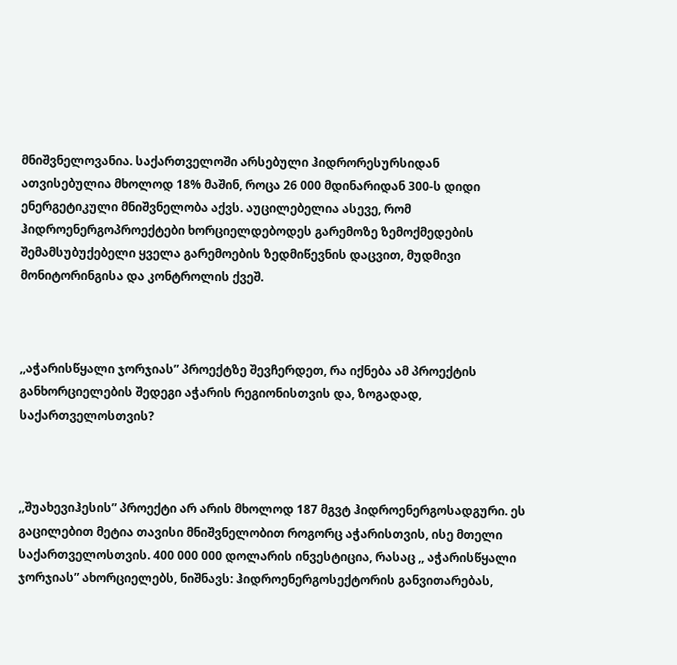მნიშვნელოვანია. საქართველოში არსებული ჰიდრორესურსიდან ათვისებულია მხოლოდ 18% მაშინ, როცა 26 000 მდინარიდან 300-ს დიდი ენერგეტიკული მნიშვნელობა აქვს. აუცილებელია ასევე, რომ ჰიდროენერგოპროექტები ხორციელდებოდეს გარემოზე ზემოქმედების შემამსუბუქებელი ყველა გარემოების ზედმიწევნის დაცვით, მუდმივი მონიტორინგისა და კონტროლის ქვეშ.



,,აჭარისწყალი ჯორჯიას” პროექტზე შევჩერდეთ, რა იქნება ამ პროექტის განხორციელების შედეგი აჭარის რეგიონისთვის და, ზოგადად, საქართველოსთვის?



,,შუახევიჰესის” პროექტი არ არის მხოლოდ 187 მგვტ ჰიდროენერგოსადგური. ეს გაცილებით მეტია თავისი მნიშვნელობით როგორც აჭარისთვის, ისე მთელი საქართველოსთვის. 400 000 000 დოლარის ინვესტიცია, რასაც ,, აჭარისწყალი ჯორჯიას” ახორციელებს, ნიშნავს: ჰიდროენერგოსექტორის განვითარებას,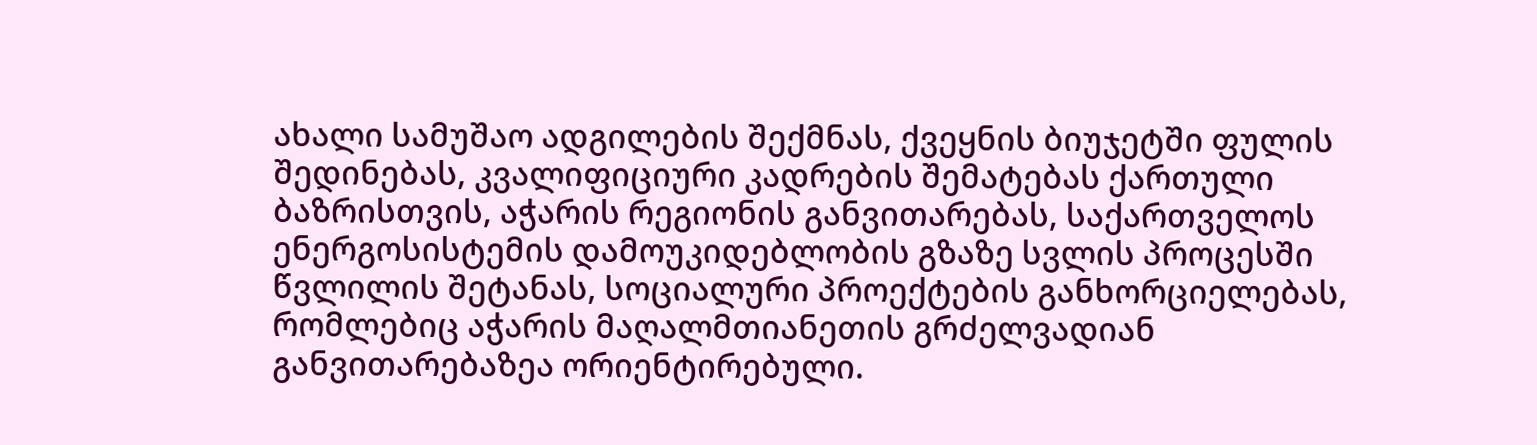ახალი სამუშაო ადგილების შექმნას, ქვეყნის ბიუჯეტში ფულის შედინებას, კვალიფიციური კადრების შემატებას ქართული ბაზრისთვის, აჭარის რეგიონის განვითარებას, საქართველოს ენერგოსისტემის დამოუკიდებლობის გზაზე სვლის პროცესში წვლილის შეტანას, სოციალური პროექტების განხორციელებას, რომლებიც აჭარის მაღალმთიანეთის გრძელვადიან განვითარებაზეა ორიენტირებული.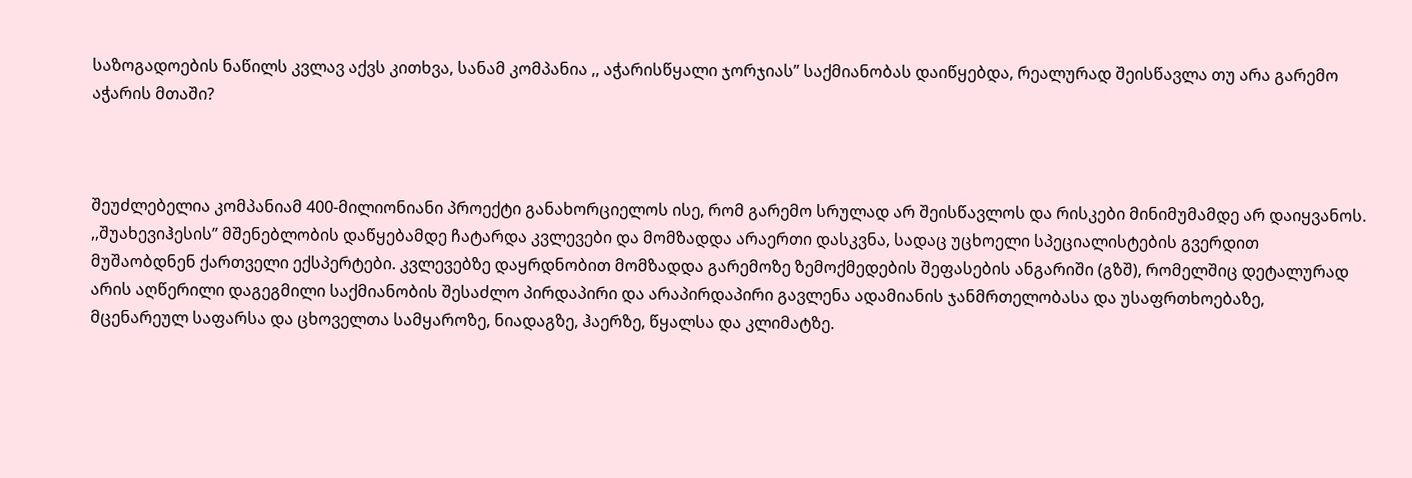საზოგადოების ნაწილს კვლავ აქვს კითხვა, სანამ კომპანია ,, აჭარისწყალი ჯორჯიას” საქმიანობას დაიწყებდა, რეალურად შეისწავლა თუ არა გარემო აჭარის მთაში?



შეუძლებელია კომპანიამ 400-მილიონიანი პროექტი განახორციელოს ისე, რომ გარემო სრულად არ შეისწავლოს და რისკები მინიმუმამდე არ დაიყვანოს. ,,შუახევიჰესის” მშენებლობის დაწყებამდე ჩატარდა კვლევები და მომზადდა არაერთი დასკვნა, სადაც უცხოელი სპეციალისტების გვერდით მუშაობდნენ ქართველი ექსპერტები. კვლევებზე დაყრდნობით მომზადდა გარემოზე ზემოქმედების შეფასების ანგარიში (გზშ), რომელშიც დეტალურად არის აღწერილი დაგეგმილი საქმიანობის შესაძლო პირდაპირი და არაპირდაპირი გავლენა ადამიანის ჯანმრთელობასა და უსაფრთხოებაზე, მცენარეულ საფარსა და ცხოველთა სამყაროზე, ნიადაგზე, ჰაერზე, წყალსა და კლიმატზე.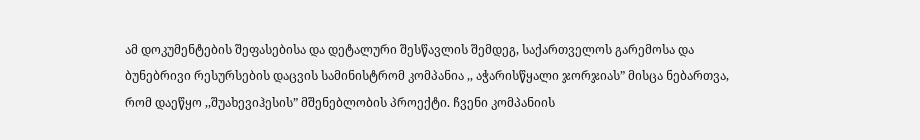ამ დოკუმენტების შეფასებისა და დეტალური შესწავლის შემდეგ, საქართველოს გარემოსა და ბუნებრივი რესურსების დაცვის სამინისტრომ კომპანია ,, აჭარისწყალი ჯორჯიას” მისცა ნებართვა, რომ დაეწყო ,,შუახევიჰესის” მშენებლობის პროექტი. ჩვენი კომპანიის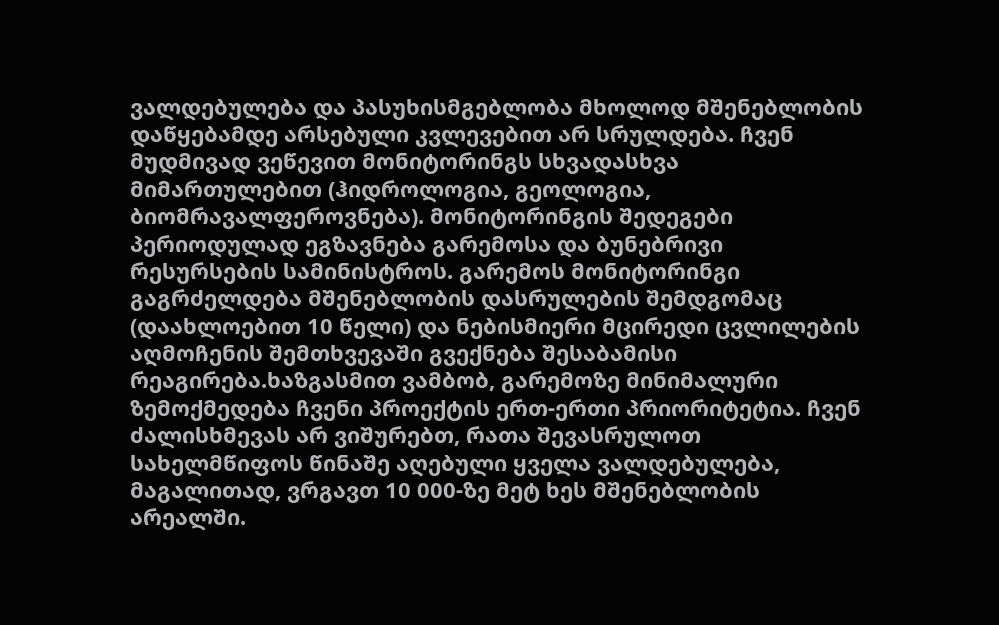ვალდებულება და პასუხისმგებლობა მხოლოდ მშენებლობის დაწყებამდე არსებული კვლევებით არ სრულდება. ჩვენ მუდმივად ვეწევით მონიტორინგს სხვადასხვა მიმართულებით (ჰიდროლოგია, გეოლოგია, ბიომრავალფეროვნება). მონიტორინგის შედეგები პერიოდულად ეგზავნება გარემოსა და ბუნებრივი რესურსების სამინისტროს. გარემოს მონიტორინგი გაგრძელდება მშენებლობის დასრულების შემდგომაც (დაახლოებით 10 წელი) და ნებისმიერი მცირედი ცვლილების აღმოჩენის შემთხვევაში გვექნება შესაბამისი რეაგირება.ხაზგასმით ვამბობ, გარემოზე მინიმალური ზემოქმედება ჩვენი პროექტის ერთ-ერთი პრიორიტეტია. ჩვენ ძალისხმევას არ ვიშურებთ, რათა შევასრულოთ სახელმწიფოს წინაშე აღებული ყველა ვალდებულება, მაგალითად, ვრგავთ 10 000-ზე მეტ ხეს მშენებლობის არეალში.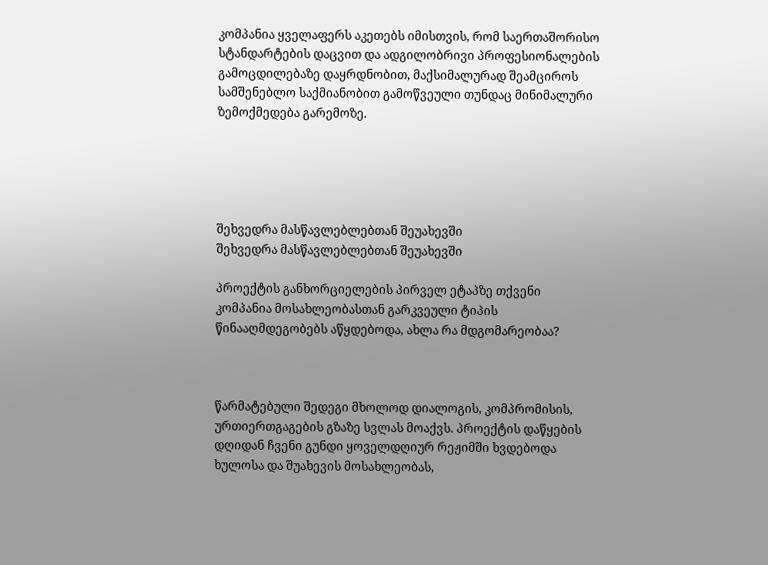კომპანია ყველაფერს აკეთებს იმისთვის, რომ საერთაშორისო სტანდარტების დაცვით და ადგილობრივი პროფესიონალების გამოცდილებაზე დაყრდნობით, მაქსიმალურად შეამციროს სამშენებლო საქმიანობით გამოწვეული თუნდაც მინიმალური ზემოქმედება გარემოზე.





შეხვედრა მასწავლებლებთან შეუახევში
შეხვედრა მასწავლებლებთან შეუახევში

პროექტის განხორციელების პირველ ეტაპზე თქვენი კომპანია მოსახლეობასთან გარკვეული ტიპის წინააღმდეგობებს აწყდებოდა, ახლა რა მდგომარეობაა?



წარმატებული შედეგი მხოლოდ დიალოგის, კომპრომისის, ურთიერთგაგების გზაზე სვლას მოაქვს. პროექტის დაწყების დღიდან ჩვენი გუნდი ყოველდღიურ რეჟიმში ხვდებოდა ხულოსა და შუახევის მოსახლეობას,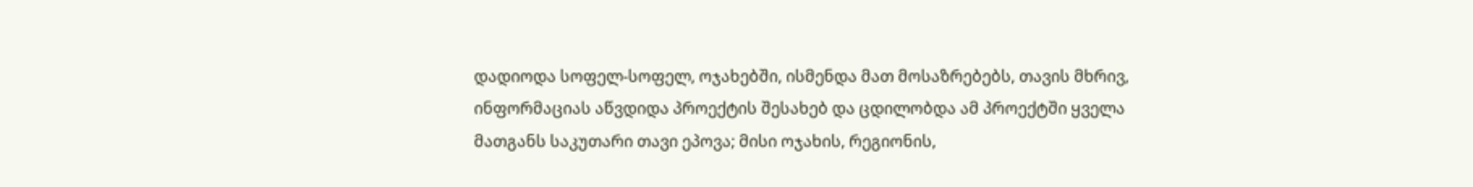დადიოდა სოფელ-სოფელ, ოჯახებში, ისმენდა მათ მოსაზრებებს, თავის მხრივ, ინფორმაციას აწვდიდა პროექტის შესახებ და ცდილობდა ამ პროექტში ყველა მათგანს საკუთარი თავი ეპოვა; მისი ოჯახის, რეგიონის,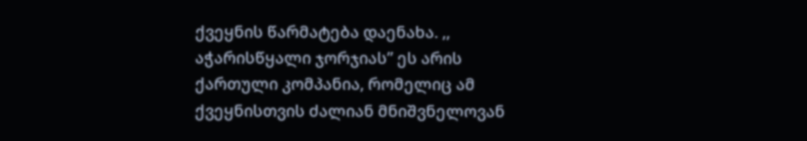ქვეყნის წარმატება დაენახა. ,, აჭარისწყალი ჯორჯიას” ეს არის ქართული კომპანია, რომელიც ამ ქვეყნისთვის ძალიან მნიშვნელოვან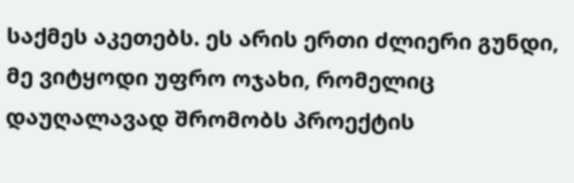საქმეს აკეთებს. ეს არის ერთი ძლიერი გუნდი, მე ვიტყოდი უფრო ოჯახი, რომელიც დაუღალავად შრომობს პროექტის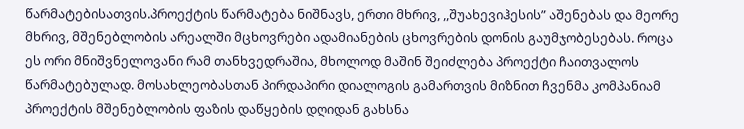წარმატებისათვის.პროექტის წარმატება ნიშნავს, ერთი მხრივ, ,,შუახევიჰესის” აშენებას და მეორე მხრივ, მშენებლობის არეალში მცხოვრები ადამიანების ცხოვრების დონის გაუმჯობესებას. როცა ეს ორი მნიშვნელოვანი რამ თანხვედრაშია, მხოლოდ მაშინ შეიძლება პროექტი ჩაითვალოს წარმატებულად. მოსახლეობასთან პირდაპირი დიალოგის გამართვის მიზნით ჩვენმა კომპანიამ პროექტის მშენებლობის ფაზის დაწყების დღიდან გახსნა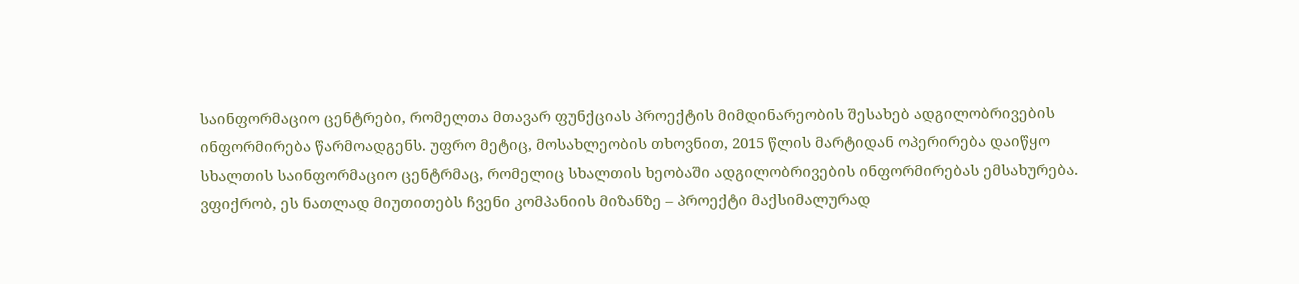საინფორმაციო ცენტრები, რომელთა მთავარ ფუნქციას პროექტის მიმდინარეობის შესახებ ადგილობრივების ინფორმირება წარმოადგენს. უფრო მეტიც, მოსახლეობის თხოვნით, 2015 წლის მარტიდან ოპერირება დაიწყო სხალთის საინფორმაციო ცენტრმაც, რომელიც სხალთის ხეობაში ადგილობრივების ინფორმირებას ემსახურება. ვფიქრობ, ეს ნათლად მიუთითებს ჩვენი კომპანიის მიზანზე – პროექტი მაქსიმალურად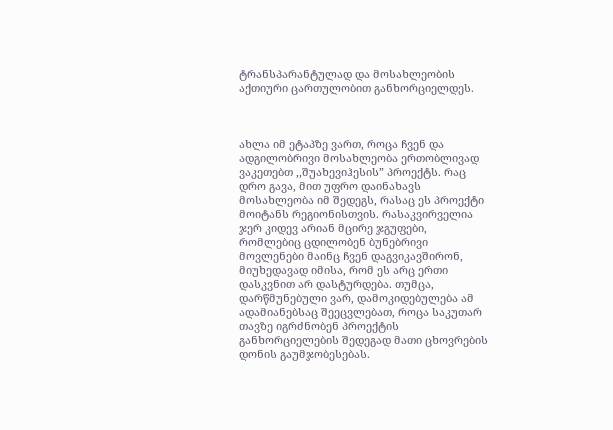ტრანსპარანტულად და მოსახლეობის აქთიური ცართულობით განხორციელდეს.



ახლა იმ ეტაპზე ვართ, როცა ჩვენ და ადგილობრივი მოსახლეობა ერთობლივად ვაკეთებთ ,,შუახევიჰესის” პროექტს. რაც დრო გავა, მით უფრო დაინახავს მოსახლეობა იმ შედეგს, რასაც ეს პროექტი მოიტანს რეგიონისთვის. რასაკვირველია ჯერ კიდევ არიან მცირე ჯგუფები, რომლებიც ცდილობენ ბუნებრივი მოვლენები მაინც ჩვენ დაგვიკავშირონ, მიუხედავად იმისა, რომ ეს არც ერთი დასკვნით არ დასტურდება. თუმცა, დარწმუნებული ვარ, დამოკიდებულება ამ ადამიანებსაც შეეცვლებათ, როცა საკუთარ თავზე იგრძნობენ პროექტის განხორციელების შედეგად მათი ცხოვრების დონის გაუმჯობესებას.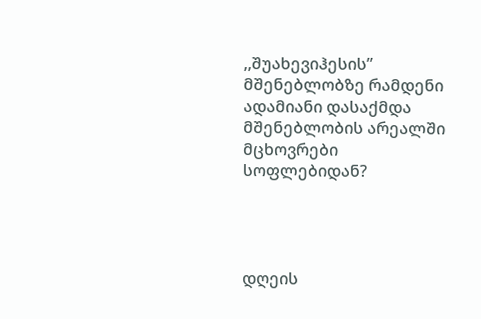,,შუახევიჰესის” მშენებლობზე რამდენი ადამიანი დასაქმდა მშენებლობის არეალში მცხოვრები სოფლებიდან?




დღეის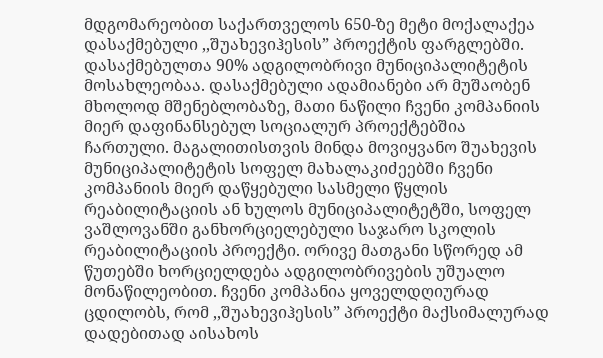მდგომარეობით საქართველოს 650-ზე მეტი მოქალაქეა დასაქმებული ,,შუახევიჰესის” პროექტის ფარგლებში. დასაქმებულთა 90% ადგილობრივი მუნიციპალიტეტის მოსახლეობაა. დასაქმებული ადამიანები არ მუშაობენ მხოლოდ მშენებლობაზე, მათი ნაწილი ჩვენი კომპანიის მიერ დაფინანსებულ სოციალურ პროექტებშია ჩართული. მაგალითისთვის მინდა მოვიყვანო შუახევის მუნიციპალიტეტის სოფელ მახალაკიძეებში ჩვენი კომპანიის მიერ დაწყებული სასმელი წყლის რეაბილიტაციის ან ხულოს მუნიციპალიტეტში, სოფელ ვაშლოვანში განხორციელებული საჯარო სკოლის რეაბილიტაციის პროექტი. ორივე მათგანი სწორედ ამ წუთებში ხორციელდება ადგილობრივების უშუალო მონაწილეობით. ჩვენი კომპანია ყოველდღიურად ცდილობს, რომ ,,შუახევიჰესის” პროექტი მაქსიმალურად დადებითად აისახოს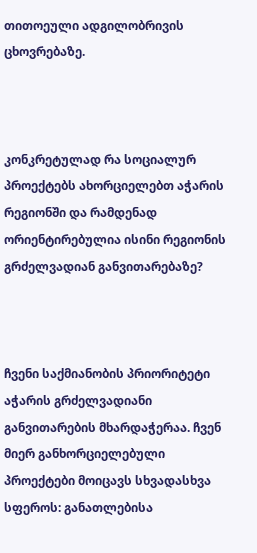თითოეული ადგილობრივის ცხოვრებაზე.



კონკრეტულად რა სოციალურ პროექტებს ახორციელებთ აჭარის რეგიონში და რამდენად ორიენტირებულია ისინი რეგიონის გრძელვადიან განვითარებაზე?



ჩვენი საქმიანობის პრიორიტეტი აჭარის გრძელვადიანი განვითარების მხარდაჭერაა. ჩვენ მიერ განხორციელებული პროექტები მოიცავს სხვადასხვა სფეროს: განათლებისა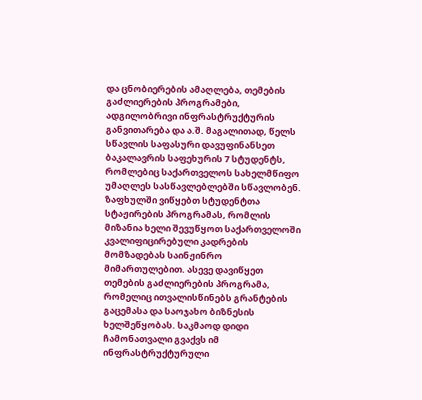და ცნობიერების ამაღლება, თემების გაძლიერების პროგრამები, ადგილობრივი ინფრასტრუქტურის განვითარება და ა.შ. მაგალითად, წელს სწავლის საფასური დავუფინანსეთ ბაკალავრის საფეხურის 7 სტუდენტს, რომლებიც საქართველოს სახელმწიფო უმაღლეს სასწავლებლებში სწავლობენ. ზაფხულში ვიწყებთ სტუდენტთა სტაჟირების პროგრამას, რომლის მიზანია ხელი შევუწყოთ საქართველოში კვალიფიცირებული კადრების მომზადებას საინჟინრო მიმართულებით. ასევე დავიწყეთ თემების გაძლიერების პროგრამა, რომელიც ითვალისწინებს გრანტების გაცემასა და საოჯახო ბიზნესის ხელშეწყობას. საკმაოდ დიდი ჩამონათვალი გვაქვს იმ ინფრასტრუქტურული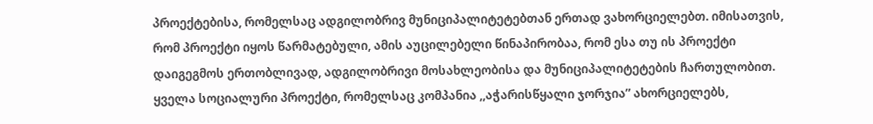პროექტებისა, რომელსაც ადგილობრივ მუნიციპალიტეტებთან ერთად ვახორციელებთ. იმისათვის, რომ პროექტი იყოს წარმატებული, ამის აუცილებელი წინაპირობაა, რომ ესა თუ ის პროექტი დაიგეგმოს ერთობლივად, ადგილობრივი მოსახლეობისა და მუნიციპალიტეტების ჩართულობით. ყველა სოციალური პროექტი, რომელსაც კომპანია ,,აჭარისწყალი ჯორჯია” ახორციელებს,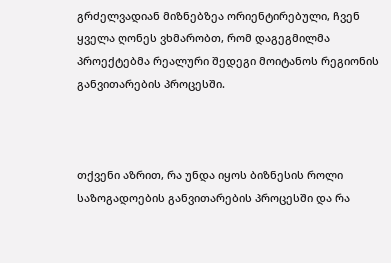გრძელვადიან მიზნებზეა ორიენტირებული, ჩვენ ყველა ღონეს ვხმარობთ, რომ დაგეგმილმა პროექტებმა რეალური შედეგი მოიტანოს რეგიონის განვითარების პროცესში.



თქვენი აზრით, რა უნდა იყოს ბიზნესის როლი საზოგადოების განვითარების პროცესში და რა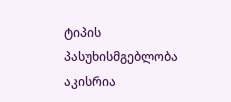ტიპის პასუხისმგებლობა აკისრია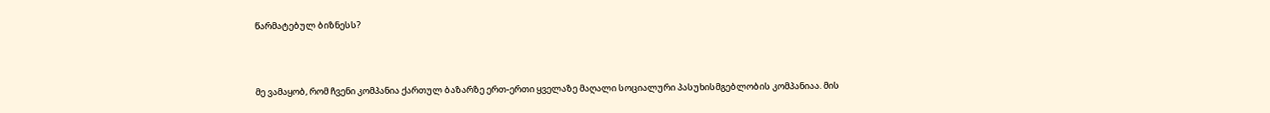წარმატებულ ბიზნესს?



მე ვამაყობ, რომ ჩვენი კომპანია ქართულ ბაზარზე ერთ-ერთი ყველაზე მაღალი სოციალური პასუხისმგებლობის კომპანიაა. მის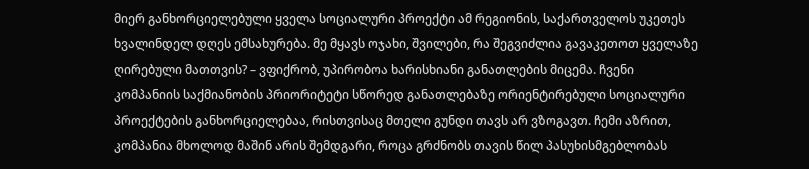მიერ განხორციელებული ყველა სოციალური პროექტი ამ რეგიონის, საქართველოს უკეთეს ხვალინდელ დღეს ემსახურება. მე მყავს ოჯახი, შვილები, რა შეგვიძლია გავაკეთოთ ყველაზე ღირებული მათთვის? – ვფიქრობ, უპირობოა ხარისხიანი განათლების მიცემა. ჩვენი კომპანიის საქმიანობის პრიორიტეტი სწორედ განათლებაზე ორიენტირებული სოციალური პროექტების განხორციელებაა, რისთვისაც მთელი გუნდი თავს არ ვზოგავთ. ჩემი აზრით, კომპანია მხოლოდ მაშინ არის შემდგარი, როცა გრძნობს თავის წილ პასუხისმგებლობას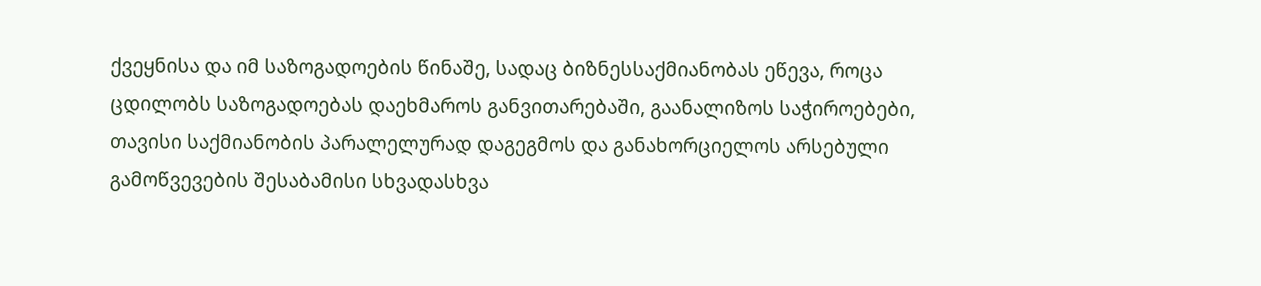ქვეყნისა და იმ საზოგადოების წინაშე, სადაც ბიზნესსაქმიანობას ეწევა, როცა ცდილობს საზოგადოებას დაეხმაროს განვითარებაში, გაანალიზოს საჭიროებები, თავისი საქმიანობის პარალელურად დაგეგმოს და განახორციელოს არსებული გამოწვევების შესაბამისი სხვადასხვა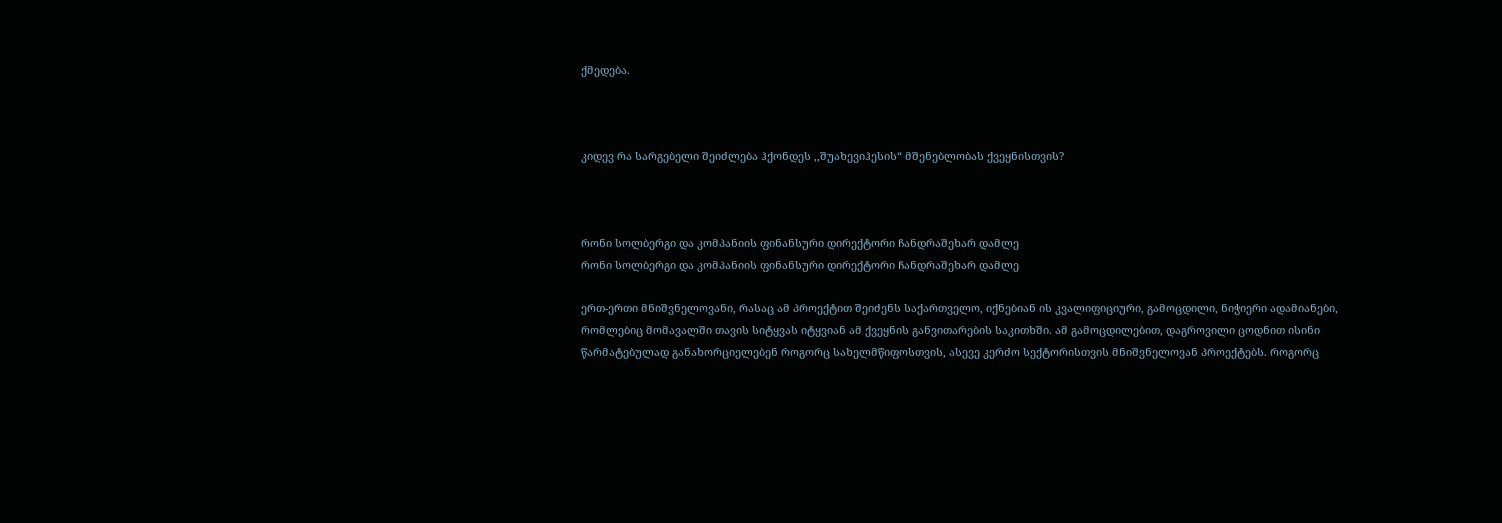ქმედება.



კიდევ რა სარგებელი შეიძლება ჰქონდეს ,,შუახევიჰესის“ მშენებლობას ქვეყნისთვის?



რონი სოლბერგი და კომპანიის ფინანსური დირექტორი ჩანდრაშეხარ დამლე
რონი სოლბერგი და კომპანიის ფინანსური დირექტორი ჩანდრაშეხარ დამლე

ერთ-ერთი მნიშვნელოვანი, რასაც ამ პროექტით შეიძენს საქართველო, იქნებიან ის კვალიფიციური, გამოცდილი, ნიჭიერი ადამიანები, რომლებიც მომავალში თავის სიტყვას იტყვიან ამ ქვეყნის განვითარების საკითხში. ამ გამოცდილებით, დაგროვილი ცოდნით ისინი წარმატებულად განახორციელებენ როგორც სახელმწიფოსთვის, ასევე კერძო სექტორისთვის მნიშვნელოვან პროექტებს. როგორც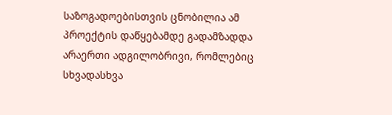საზოგადოებისთვის ცნობილია ამ პროექტის დაწყებამდე გადამზადდა არაერთი ადგილობრივი, რომლებიც სხვადასხვა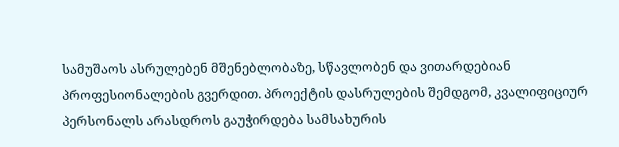სამუშაოს ასრულებენ მშენებლობაზე, სწავლობენ და ვითარდებიან პროფესიონალების გვერდით. პროექტის დასრულების შემდგომ, კვალიფიციურ პერსონალს არასდროს გაუჭირდება სამსახურის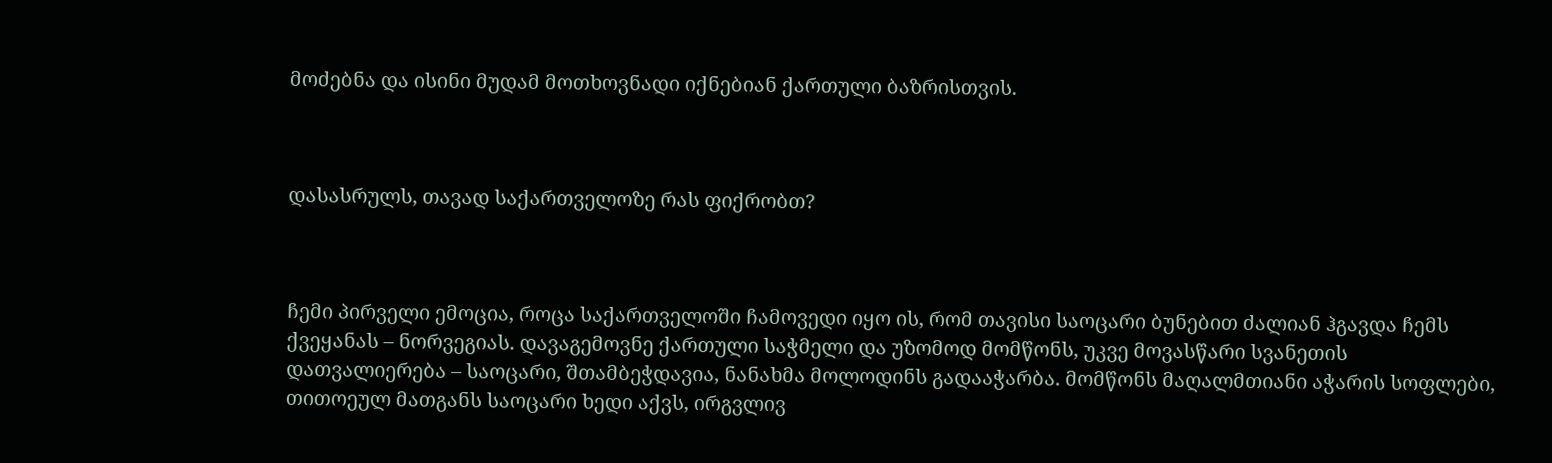მოძებნა და ისინი მუდამ მოთხოვნადი იქნებიან ქართული ბაზრისთვის.



დასასრულს, თავად საქართველოზე რას ფიქრობთ?



ჩემი პირველი ემოცია, როცა საქართველოში ჩამოვედი იყო ის, რომ თავისი საოცარი ბუნებით ძალიან ჰგავდა ჩემს ქვეყანას – ნორვეგიას. დავაგემოვნე ქართული საჭმელი და უზომოდ მომწონს, უკვე მოვასწარი სვანეთის დათვალიერება – საოცარი, შთამბეჭდავია, ნანახმა მოლოდინს გადააჭარბა. მომწონს მაღალმთიანი აჭარის სოფლები, თითოეულ მათგანს საოცარი ხედი აქვს, ირგვლივ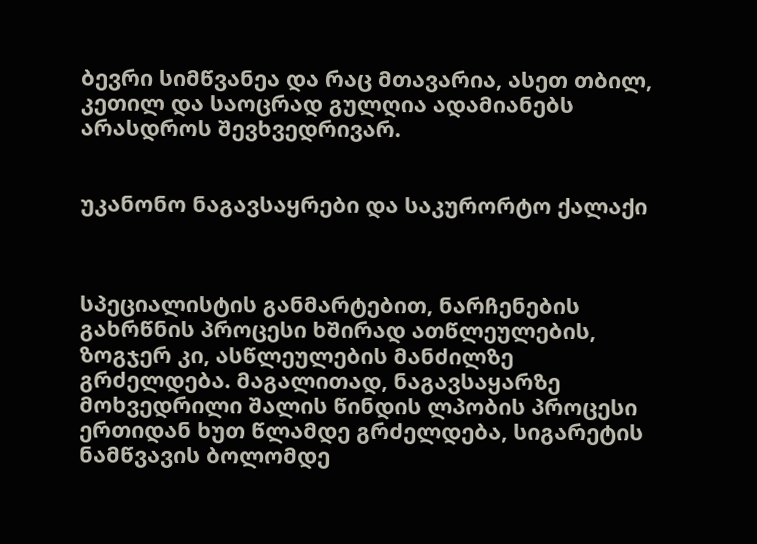ბევრი სიმწვანეა და რაც მთავარია, ასეთ თბილ, კეთილ და საოცრად გულღია ადამიანებს არასდროს შევხვედრივარ.


უკანონო ნაგავსაყრები და საკურორტო ქალაქი



სპეციალისტის განმარტებით, ნარჩენების გახრწნის პროცესი ხშირად ათწლეულების, ზოგჯერ კი, ასწლეულების მანძილზე გრძელდება. მაგალითად, ნაგავსაყარზე მოხვედრილი შალის წინდის ლპობის პროცესი  ერთიდან ხუთ წლამდე გრძელდება, სიგარეტის ნამწვავის ბოლომდე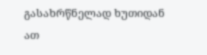გასახრწნელად ხუთიდან ათ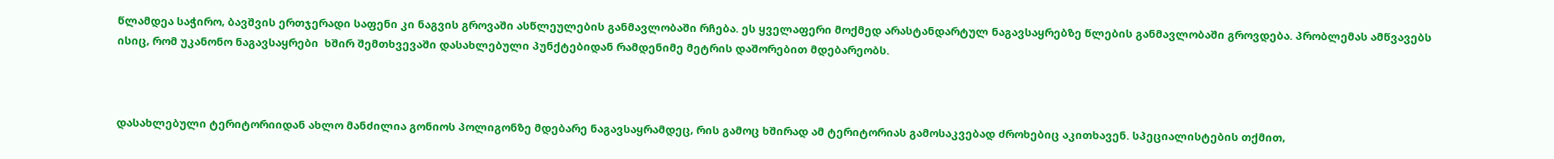წლამდეა საჭირო, ბავშვის ერთჯერადი საფენი კი ნაგვის გროვაში ასწლეულების განმავლობაში რჩება. ეს ყველაფერი მოქმედ არასტანდარტულ ნაგავსაყრებზე წლების განმავლობაში გროვდება. პრობლემას ამწვავებს ისიც, რომ უკანონო ნაგავსაყრები  ხშირ შემთხვევაში დასახლებული პუნქტებიდან რამდენიმე მეტრის დაშორებით მდებარეობს.



დასახლებული ტერიტორიიდან ახლო მანძილია გონიოს პოლიგონზე მდებარე ნაგავსაყრამდეც, რის გამოც ხშირად ამ ტერიტორიას გამოსაკვებად ძროხებიც აკითხავენ. სპეციალისტების თქმით,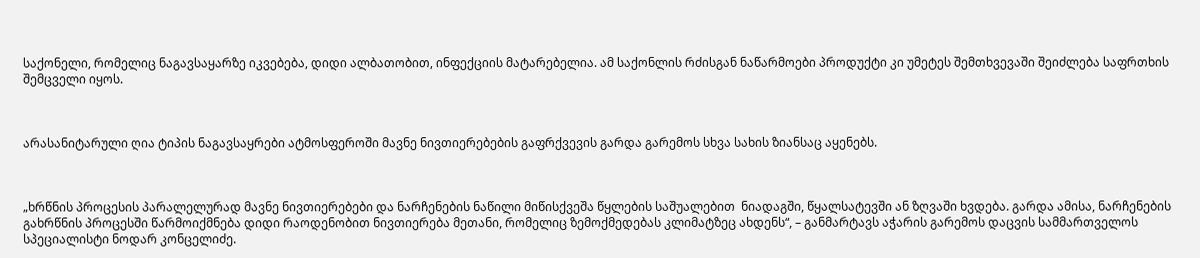საქონელი, რომელიც ნაგავსაყარზე იკვებება, დიდი ალბათობით, ინფექციის მატარებელია. ამ საქონლის რძისგან ნაწარმოები პროდუქტი კი უმეტეს შემთხვევაში შეიძლება საფრთხის შემცველი იყოს.



არასანიტარული ღია ტიპის ნაგავსაყრები ატმოსფეროში მავნე ნივთიერებების გაფრქვევის გარდა გარემოს სხვა სახის ზიანსაც აყენებს.



„ხრწნის პროცესის პარალელურად მავნე ნივთიერებები და ნარჩენების ნაწილი მიწისქვეშა წყლების საშუალებით  ნიადაგში, წყალსატევში ან ზღვაში ხვდება. გარდა ამისა, ნარჩენების გახრწნის პროცესში წარმოიქმნება დიდი რაოდენობით ნივთიერება მეთანი, რომელიც ზემოქმედებას კლიმატზეც ახდენს“, – განმარტავს აჭარის გარემოს დაცვის სამმართველოს სპეციალისტი ნოდარ კონცელიძე.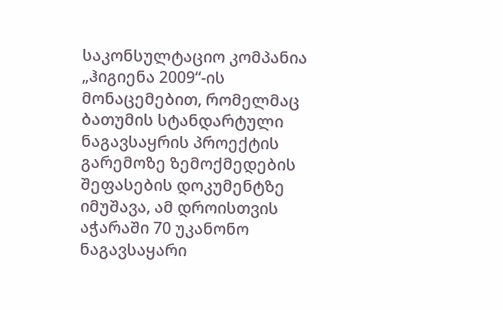საკონსულტაციო კომპანია „ჰიგიენა 2009“-ის მონაცემებით, რომელმაც ბათუმის სტანდარტული ნაგავსაყრის პროექტის გარემოზე ზემოქმედების შეფასების დოკუმენტზე იმუშავა, ამ დროისთვის აჭარაში 70 უკანონო ნაგავსაყარი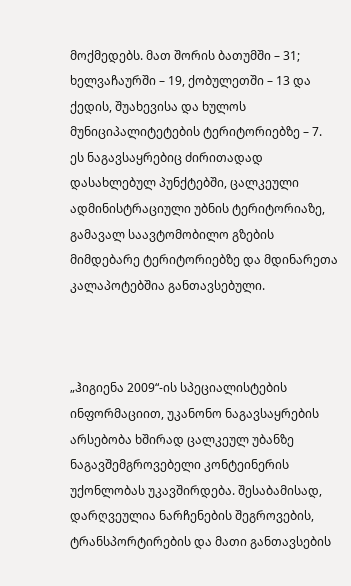მოქმედებს. მათ შორის ბათუმში – 31; ხელვაჩაურში – 19, ქობულეთში – 13 და ქედის, შუახევისა და ხულოს მუნიციპალიტეტების ტერიტორიებზე – 7. ეს ნაგავსაყრებიც ძირითადად დასახლებულ პუნქტებში, ცალკეული ადმინისტრაციული უბნის ტერიტორიაზე, გამავალ საავტომობილო გზების მიმდებარე ტერიტორიებზე და მდინარეთა კალაპოტებშია განთავსებული.



„ჰიგიენა 2009“-ის სპეციალისტების ინფორმაციით, უკანონო ნაგავსაყრების არსებობა ხშირად ცალკეულ უბანზე ნაგავშემგროვებელი კონტეინერის უქონლობას უკავშირდება. შესაბამისად, დარღვეულია ნარჩენების შეგროვების, ტრანსპორტირების და მათი განთავსების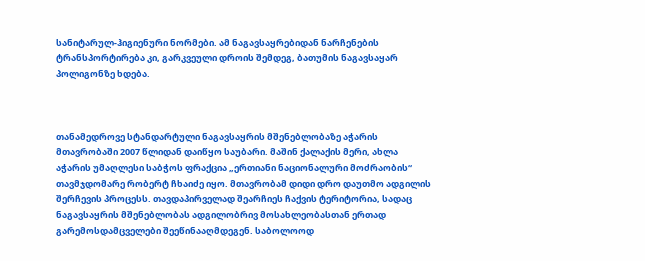სანიტარულ-ჰიგიენური ნორმები. ამ ნაგავსაყრებიდან ნარჩენების ტრანსპორტირება კი, გარკვეული დროის შემდეგ, ბათუმის ნაგავსაყარ პოლიგონზე ხდება.



თანამედროვე სტანდარტული ნაგავსაყრის მშენებლობაზე აჭარის მთავრობაში 2007 წლიდან დაიწყო საუბარი. მაშინ ქალაქის მერი, ახლა აჭარის უმაღლესი საბჭოს ფრაქცია „ერთიანი ნაციონალური მოძრაობის“ თავმჯდომარე რობერტ ჩხაიძე იყო. მთავრობამ დიდი დრო დაუთმო ადგილის შერჩევის პროცესს. თავდაპირველად შეარჩიეს ჩაქვის ტერიტორია, სადაც ნაგავსაყრის მშენებლობას ადგილობრივ მოსახლეობასთან ერთად გარემოსდამცველები შეეწინააღმდეგენ. საბოლოოდ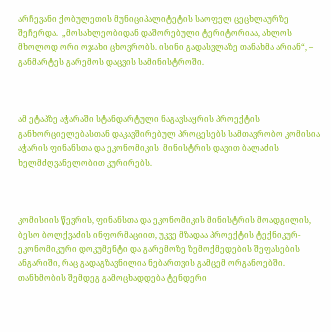არჩევანი ქობულეთის მუნიციპალიტეტის საოფელ ცეცხლაურზე შეჩერდა.  „მოსახლეობიდან დაშორებული ტერიტორიაა, ახლოს მხოლოდ ორი ოჯახი ცხოვრობს. ისინი გადასვლაზე თანახმა არიან“, – განმარტეს გარემოს დაცვის სამინისტროში.



ამ ეტაპზე აჭარაში სტანდარტული ნაგავსაყრის პროექტის განხორციელებასთან დაკავშირებულ პროცესებს სამთავრობო კომისია აჭარის ფინანსთა და ეკონომიკის  მინისტრის დავით ბალაძის ხელმძღვანელობით კურირებს.



კომისიის წევრის, ფინანსთა და ეკონომიკის მინისტრის მოადგილის, ბესო ბოლქვაძის ინფორმაციით, უკვე მზადაა პროექტის ტექნიკურ-ეკონომიკური დოკუმენტი და გარემოზე ზემოქმედების შეფასების ანგარიში, რაც გადაგზავნილია ნებართვის გამცემ ორგანოებში. თანხმობის შემდეგ გამოცხადდება ტენდერი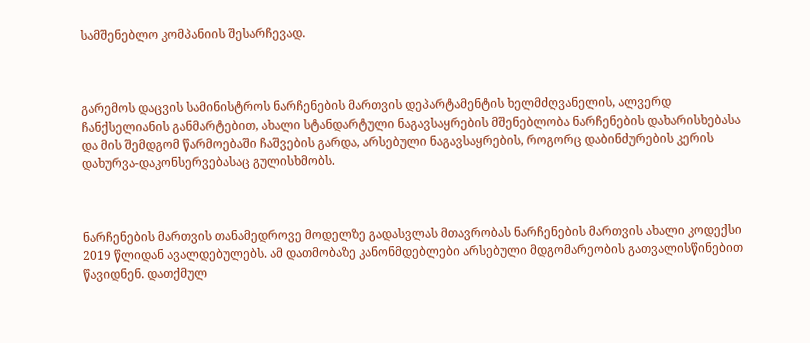სამშენებლო კომპანიის შესარჩევად.



გარემოს დაცვის სამინისტროს ნარჩენების მართვის დეპარტამენტის ხელმძღვანელის, ალვერდ ჩანქსელიანის განმარტებით, ახალი სტანდარტული ნაგავსაყრების მშენებლობა ნარჩენების დახარისხებასა და მის შემდგომ წარმოებაში ჩაშვების გარდა, არსებული ნაგავსაყრების, როგორც დაბინძურების კერის დახურვა-დაკონსერვებასაც გულისხმობს.



ნარჩენების მართვის თანამედროვე მოდელზე გადასვლას მთავრობას ნარჩენების მართვის ახალი კოდექსი 2019 წლიდან ავალდებულებს. ამ დათმობაზე კანონმდებლები არსებული მდგომარეობის გათვალისწინებით წავიდნენ. დათქმულ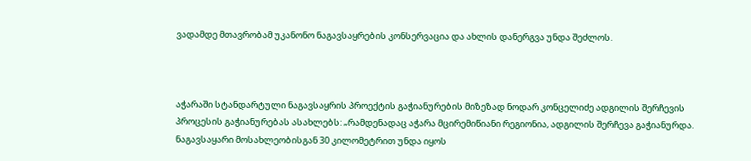ვადამდე მთავრობამ უკანონო ნაგავსაყრების კონსერვაცია და ახლის დანერგვა უნდა შეძლოს.



აჭარაში სტანდარტული ნაგავსაყრის პროექტის გაჭიანურების მიზეზად ნოდარ კონცელიძე ადგილის შერჩევის პროცესის გაჭიანურებას ასახლებს: „რამდენადაც აჭარა მცირემიწიანი რეგიონია, ადგილის შერჩევა გაჭიანურდა. ნაგავსაყარი მოსახლეობისგან 30 კილომეტრით უნდა იყოს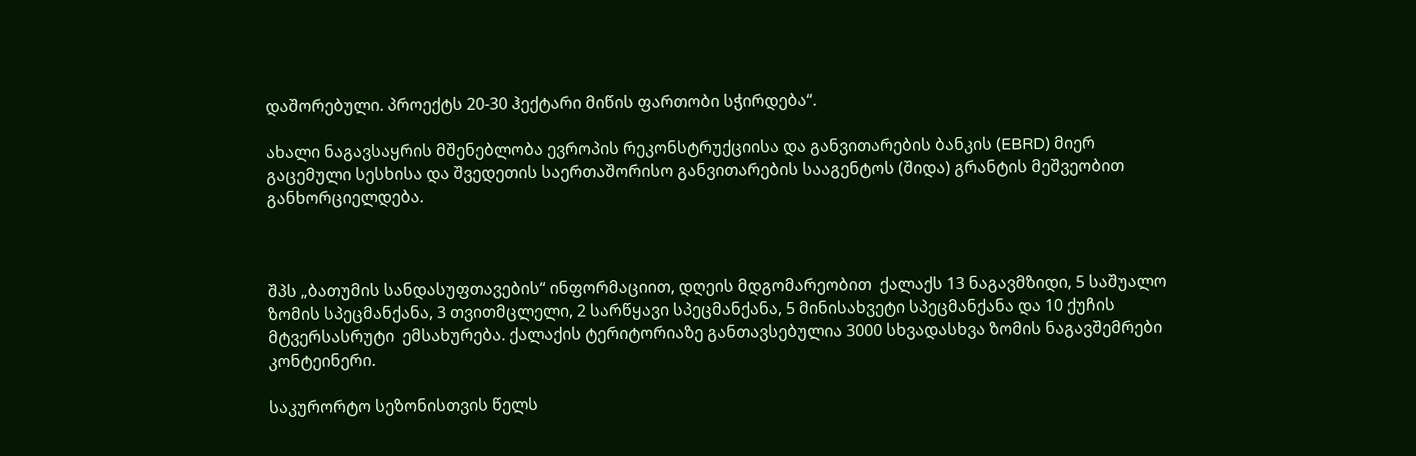დაშორებული. პროექტს 20-30 ჰექტარი მიწის ფართობი სჭირდება“.

ახალი ნაგავსაყრის მშენებლობა ევროპის რეკონსტრუქციისა და განვითარების ბანკის (EBRD) მიერ გაცემული სესხისა და შვედეთის საერთაშორისო განვითარების სააგენტოს (შიდა) გრანტის მეშვეობით განხორციელდება.



შპს „ბათუმის სანდასუფთავების“ ინფორმაციით, დღეის მდგომარეობით  ქალაქს 13 ნაგავმზიდი, 5 საშუალო ზომის სპეცმანქანა, 3 თვითმცლელი, 2 სარწყავი სპეცმანქანა, 5 მინისახვეტი სპეცმანქანა და 10 ქუჩის  მტვერსასრუტი  ემსახურება. ქალაქის ტერიტორიაზე განთავსებულია 3000 სხვადასხვა ზომის ნაგავშემრები კონტეინერი.

საკურორტო სეზონისთვის წელს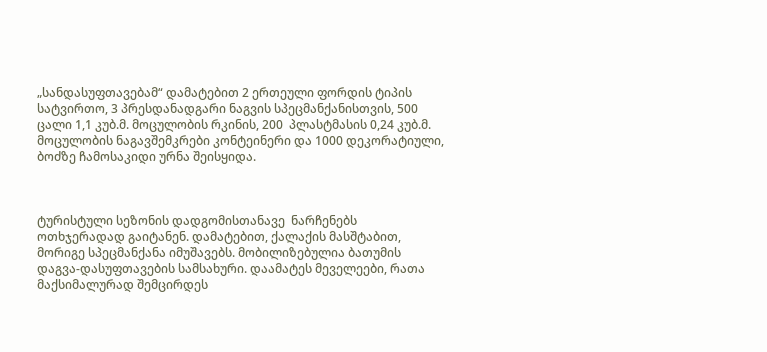„სანდასუფთავებამ“ დამატებით 2 ერთეული ფორდის ტიპის სატვირთო, 3 პრესდანადგარი ნაგვის სპეცმანქანისთვის, 500 ცალი 1,1 კუბ.მ. მოცულობის რკინის, 200  პლასტმასის 0,24 კუბ.მ. მოცულობის ნაგავშემკრები კონტეინერი და 1000 დეკორატიული, ბოძზე ჩამოსაკიდი ურნა შეისყიდა.



ტურისტული სეზონის დადგომისთანავე  ნარჩენებს ოთხჯერადად გაიტანენ. დამატებით, ქალაქის მასშტაბით, მორიგე სპეცმანქანა იმუშავებს. მობილიზებულია ბათუმის დაგვა-დასუფთავების სამსახური. დაამატეს მეველეები, რათა მაქსიმალურად შემცირდეს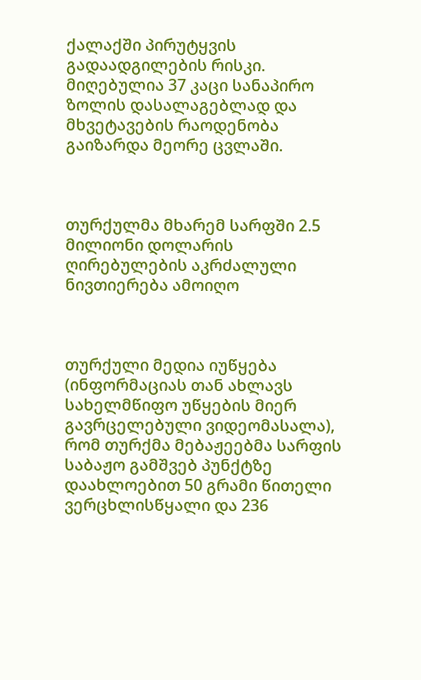ქალაქში პირუტყვის გადაადგილების რისკი. მიღებულია 37 კაცი სანაპირო ზოლის დასალაგებლად და მხვეტავების რაოდენობა გაიზარდა მეორე ცვლაში.



თურქულმა მხარემ სარფში 2.5 მილიონი დოლარის ღირებულების აკრძალული ნივთიერება ამოიღო



თურქული მედია იუწყება (ინფორმაციას თან ახლავს სახელმწიფო უწყების მიერ გავრცელებული ვიდეომასალა), რომ თურქმა მებაჟეებმა სარფის საბაჟო გამშვებ პუნქტზე დაახლოებით 50 გრამი წითელი ვერცხლისწყალი და 236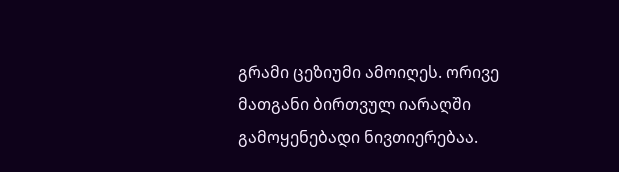გრამი ცეზიუმი ამოიღეს. ორივე მათგანი ბირთვულ იარაღში გამოყენებადი ნივთიერებაა.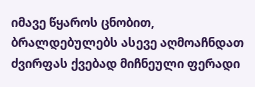იმავე წყაროს ცნობით, ბრალდებულებს ასევე აღმოაჩნდათ ძვირფას ქვებად მიჩნეული ფერადი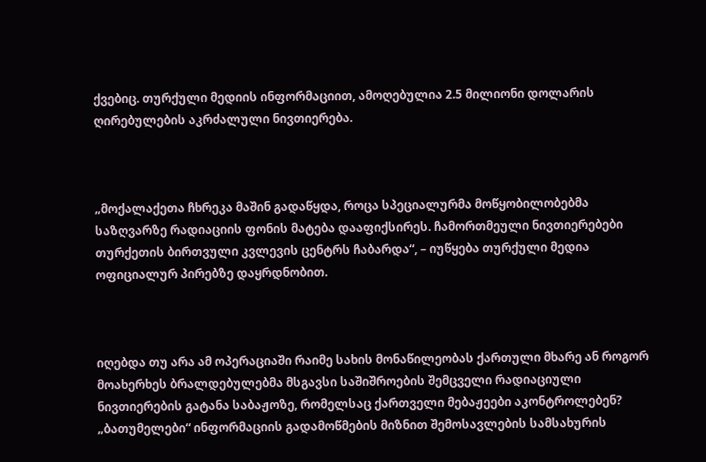ქვებიც. თურქული მედიის ინფორმაციით, ამოღებულია 2.5 მილიონი დოლარის ღირებულების აკრძალული ნივთიერება.



„მოქალაქეთა ჩხრეკა მაშინ გადაწყდა, როცა სპეციალურმა მოწყობილობებმა საზღვარზე რადიაციის ფონის მატება დააფიქსირეს. ჩამორთმეული ნივთიერებები თურქეთის ბირთვული კვლევის ცენტრს ჩაბარდა“, – იუწყება თურქული მედია ოფიციალურ პირებზე დაყრდნობით.



იღებდა თუ არა ამ ოპერაციაში რაიმე სახის მონაწილეობას ქართული მხარე ან როგორ მოახერხეს ბრალდებულებმა მსგავსი საშიშროების შემცველი რადიაციული ნივთიერების გატანა საბაჟოზე, რომელსაც ქართველი მებაჟეები აკონტროლებენ? „ბათუმელები“ ინფორმაციის გადამოწმების მიზნით შემოსავლების სამსახურის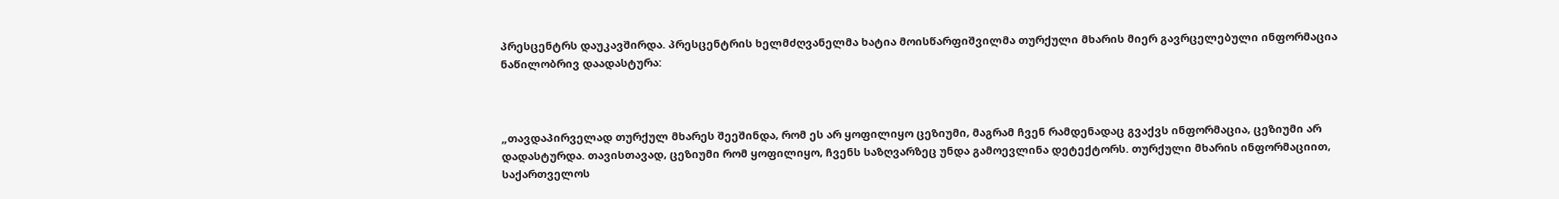პრესცენტრს დაუკავშირდა. პრესცენტრის ხელმძღვანელმა ხატია მოისწარფიშვილმა თურქული მხარის მიერ გავრცელებული ინფორმაცია ნაწილობრივ დაადასტურა:



„თავდაპირველად თურქულ მხარეს შეეშინდა, რომ ეს არ ყოფილიყო ცეზიუმი, მაგრამ ჩვენ რამდენადაც გვაქვს ინფორმაცია, ცეზიუმი არ დადასტურდა. თავისთავად, ცეზიუმი რომ ყოფილიყო, ჩვენს საზღვარზეც უნდა გამოევლინა დეტექტორს. თურქული მხარის ინფორმაციით, საქართველოს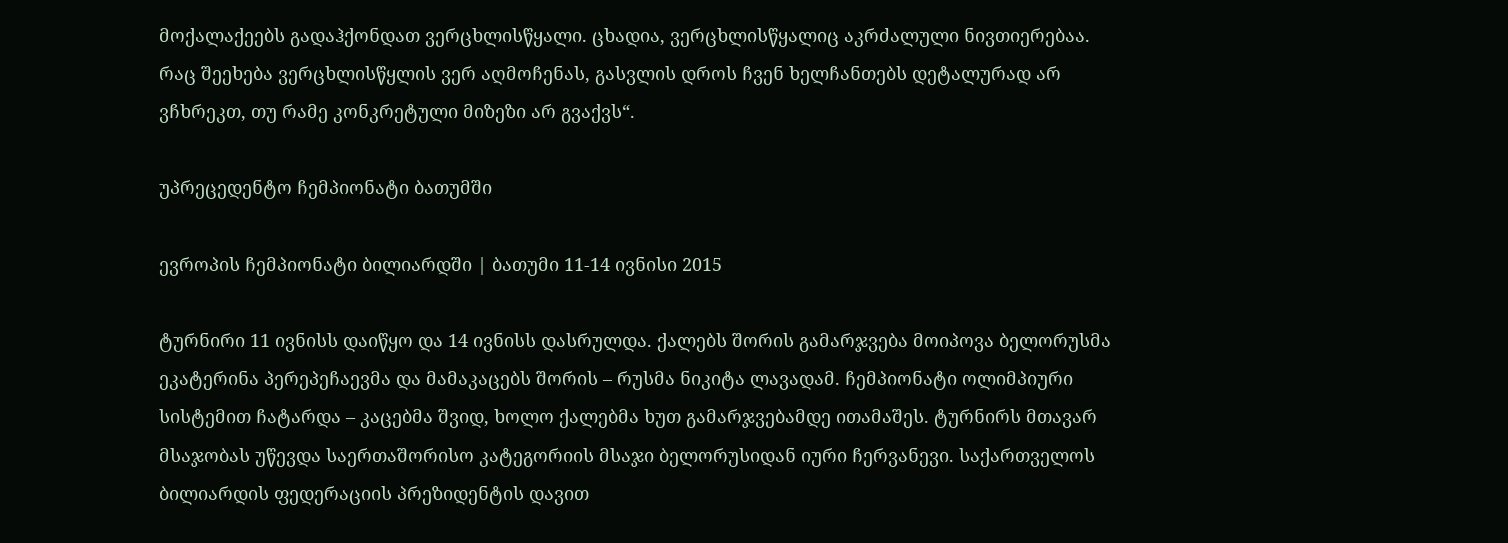მოქალაქეებს გადაჰქონდათ ვერცხლისწყალი. ცხადია, ვერცხლისწყალიც აკრძალული ნივთიერებაა. რაც შეეხება ვერცხლისწყლის ვერ აღმოჩენას, გასვლის დროს ჩვენ ხელჩანთებს დეტალურად არ ვჩხრეკთ, თუ რამე კონკრეტული მიზეზი არ გვაქვს“.

უპრეცედენტო ჩემპიონატი ბათუმში

ევროპის ჩემპიონატი ბილიარდში | ბათუმი 11-14 ივნისი 2015

ტურნირი 11 ივნისს დაიწყო და 14 ივნისს დასრულდა. ქალებს შორის გამარჯვება მოიპოვა ბელორუსმა ეკატერინა პერეპეჩაევმა და მამაკაცებს შორის – რუსმა ნიკიტა ლავადამ. ჩემპიონატი ოლიმპიური სისტემით ჩატარდა – კაცებმა შვიდ, ხოლო ქალებმა ხუთ გამარჯვებამდე ითამაშეს. ტურნირს მთავარ მსაჯობას უწევდა საერთაშორისო კატეგორიის მსაჯი ბელორუსიდან იური ჩერვანევი. საქართველოს ბილიარდის ფედერაციის პრეზიდენტის დავით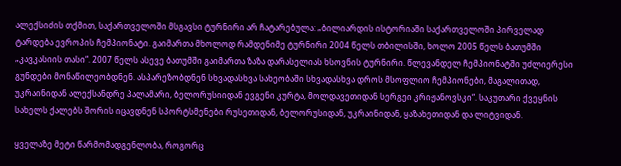ალექსიძის თქმით, საქართველოში მსგავსი ტურნირი არ ჩატარებულა: „ბილიარდის ისტორიაში საქართველოში პირველად ტარდება ევროპის ჩემპიონატი. გაიმართა მხოლოდ რამდენიმე ტურნირი 2004 წელს თბილისში, ხოლო 2005 წელს ბათუმში „კავკასიის თასი“. 2007 წელს ასევე ბათუმში გაიმართა ზაზა დარასელიას ხსოვნის ტურნირი. წლევანდელ ჩემპიონატში უძლიერესი გუნდები მონაწილეობდნენ. ასპარეზობდნენ სხვადასხვა სახეობაში სხვადასხვა დროს მსოფლიო ჩემპიონები, მაგალითად, უკრაინიდან ალექსანდრე პალამარი, ბელორუსიიდან ევგენი კურტა, მოლდავეთიდან სერგეი კრიჟანოვსკი“. საკუთარი ქვეყნის სახელს ქალებს შორის იცავდნენ სპორტსმენები რუსეთიდან, ბელორუსიდან, უკრაინიდან, ყაზახეთიდან და ლიტვიდან.

ყველაზე მეტი წარმომადგენლობა, როგორც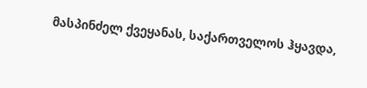მასპინძელ ქვეყანას, საქართველოს ჰყავდა,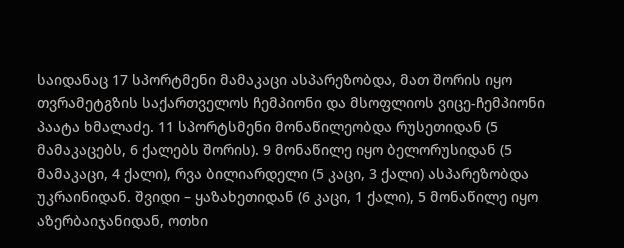საიდანაც 17 სპორტმენი მამაკაცი ასპარეზობდა, მათ შორის იყო თვრამეტგზის საქართველოს ჩემპიონი და მსოფლიოს ვიცე-ჩემპიონი პაატა ხმალაძე. 11 სპორტსმენი მონაწილეობდა რუსეთიდან (5 მამაკაცებს, 6 ქალებს შორის). 9 მონაწილე იყო ბელორუსიდან (5 მამაკაცი, 4 ქალი), რვა ბილიარდელი (5 კაცი, 3 ქალი) ასპარეზობდა უკრაინიდან. შვიდი – ყაზახეთიდან (6 კაცი, 1 ქალი), 5 მონაწილე იყო აზერბაიჯანიდან, ოთხი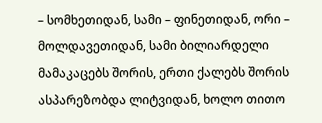– სომხეთიდან, სამი – ფინეთიდან, ორი – მოლდავეთიდან, სამი ბილიარდელი მამაკაცებს შორის, ერთი ქალებს შორის ასპარეზობდა ლიტვიდან, ხოლო თითო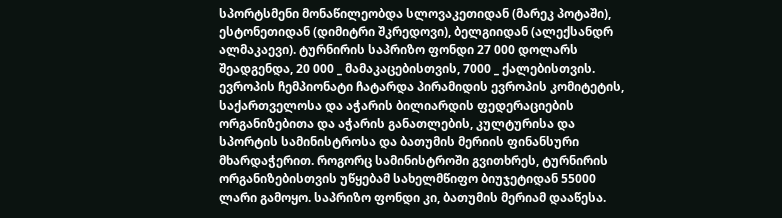სპორტსმენი მონაწილეობდა სლოვაკეთიდან (მარეკ პოტაში), ესტონეთიდან (დიმიტრი შკრედოვი), ბელგიიდან (ალექსანდრ ალმაკაევი). ტურნირის საპრიზო ფონდი 27 000 დოლარს შეადგენდა, 20 000 _ მამაკაცებისთვის, 7000 _ ქალებისთვის. ევროპის ჩემპიონატი ჩატარდა პირამიდის ევროპის კომიტეტის, საქართველოსა და აჭარის ბილიარდის ფედერაციების ორგანიზებითა და აჭარის განათლების, კულტურისა და სპორტის სამინისტროსა და ბათუმის მერიის ფინანსური მხარდაჭერით. როგორც სამინისტროში გვითხრეს, ტურნირის ორგანიზებისთვის უწყებამ სახელმწიფო ბიუჯეტიდან 55000 ლარი გამოყო. საპრიზო ფონდი კი, ბათუმის მერიამ დააწესა.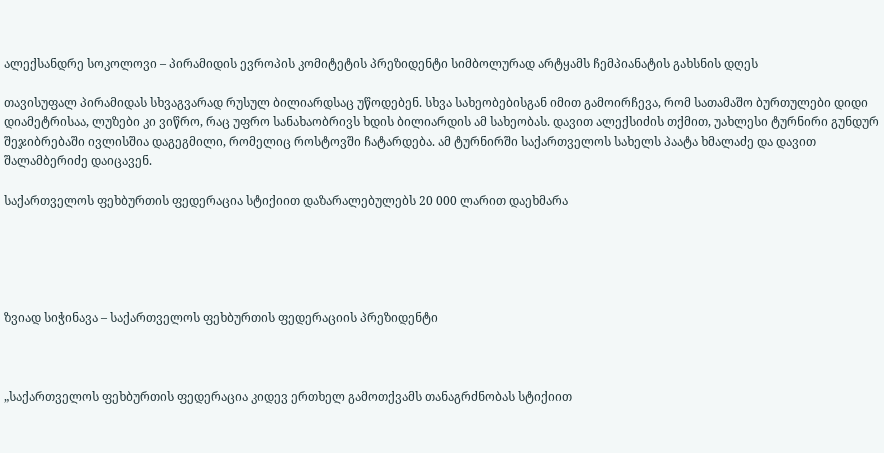ალექსანდრე სოკოლოვი – პირამიდის ევროპის კომიტეტის პრეზიდენტი სიმბოლურად არტყამს ჩემპიანატის გახსნის დღეს

თავისუფალ პირამიდას სხვაგვარად რუსულ ბილიარდსაც უწოდებენ. სხვა სახეობებისგან იმით გამოირჩევა, რომ სათამაშო ბურთულები დიდი დიამეტრისაა, ლუზები კი ვიწრო, რაც უფრო სანახაობრივს ხდის ბილიარდის ამ სახეობას. დავით ალექსიძის თქმით, უახლესი ტურნირი გუნდურ შეჯიბრებაში ივლისშია დაგეგმილი, რომელიც როსტოვში ჩატარდება. ამ ტურნირში საქართველოს სახელს პაატა ხმალაძე და დავით შალამბერიძე დაიცავენ.

საქართველოს ფეხბურთის ფედერაცია სტიქიით დაზარალებულებს 20 000 ლარით დაეხმარა





ზვიად სიჭინავა – საქართველოს ფეხბურთის ფედერაციის პრეზიდენტი



„საქართველოს ფეხბურთის ფედერაცია კიდევ ერთხელ გამოთქვამს თანაგრძნობას სტიქიით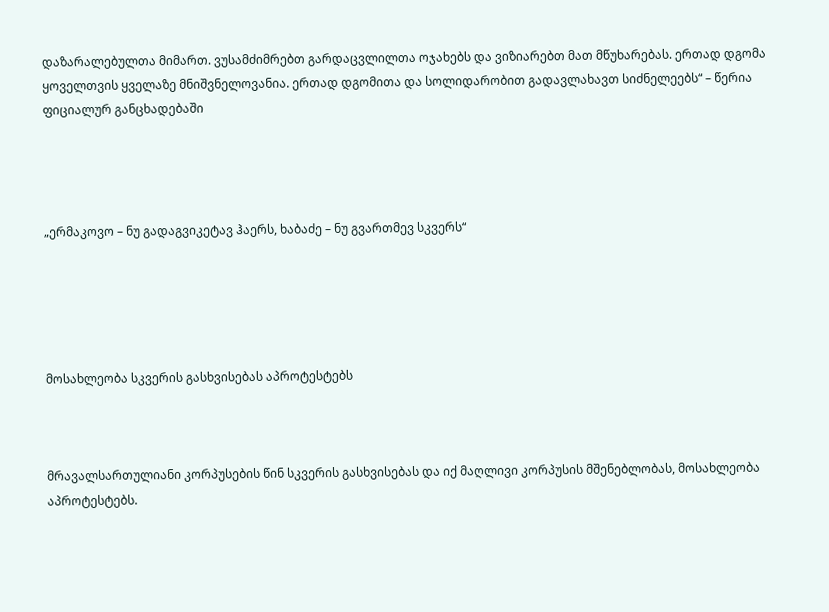დაზარალებულთა მიმართ. ვუსამძიმრებთ გარდაცვლილთა ოჯახებს და ვიზიარებთ მათ მწუხარებას. ერთად დგომა ყოველთვის ყველაზე მნიშვნელოვანია. ერთად დგომითა და სოლიდარობით გადავლახავთ სიძნელეებს“ – წერია ფიციალურ განცხადებაში




„ერმაკოვო – ნუ გადაგვიკეტავ ჰაერს, ხაბაძე – ნუ გვართმევ სკვერს“





მოსახლეობა სკვერის გასხვისებას აპროტესტებს



მრავალსართულიანი კორპუსების წინ სკვერის გასხვისებას და იქ მაღლივი კორპუსის მშენებლობას, მოსახლეობა აპროტესტებს.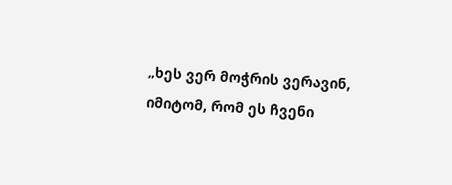„ხეს ვერ მოჭრის ვერავინ, იმიტომ, რომ ეს ჩვენი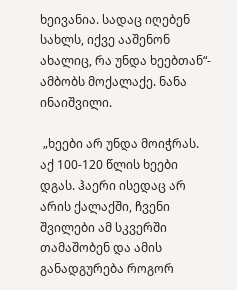ხეივანია. სადაც იღებენ სახლს, იქვე ააშენონ ახალიც, რა უნდა ხეებთან“- ამბობს მოქალაქე. ნანა ინაიშვილი.

 „ხეები არ უნდა მოიჭრას. აქ 100-120 წლის ხეები დგას. ჰაერი ისედაც არ არის ქალაქში, ჩვენი შვილები ამ სკვერში თამაშობენ და ამის განადგურება როგორ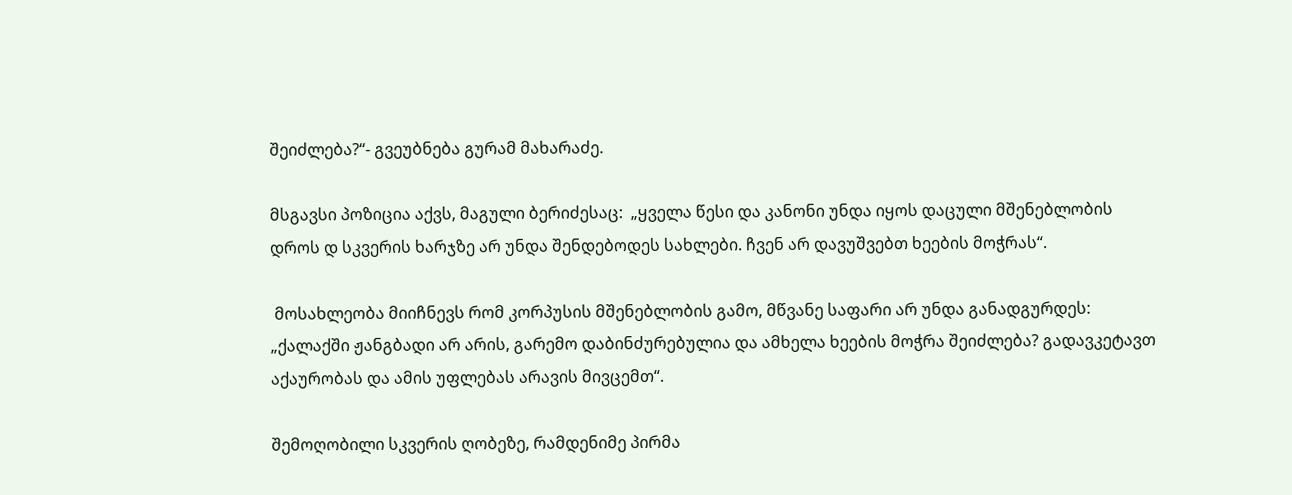შეიძლება?“- გვეუბნება გურამ მახარაძე.

მსგავსი პოზიცია აქვს, მაგული ბერიძესაც:  „ყველა წესი და კანონი უნდა იყოს დაცული მშენებლობის დროს დ სკვერის ხარჯზე არ უნდა შენდებოდეს სახლები. ჩვენ არ დავუშვებთ ხეების მოჭრას“.

 მოსახლეობა მიიჩნევს რომ კორპუსის მშენებლობის გამო, მწვანე საფარი არ უნდა განადგურდეს: „ქალაქში ჟანგბადი არ არის, გარემო დაბინძურებულია და ამხელა ხეების მოჭრა შეიძლება? გადავკეტავთ აქაურობას და ამის უფლებას არავის მივცემთ“.

შემოღობილი სკვერის ღობეზე, რამდენიმე პირმა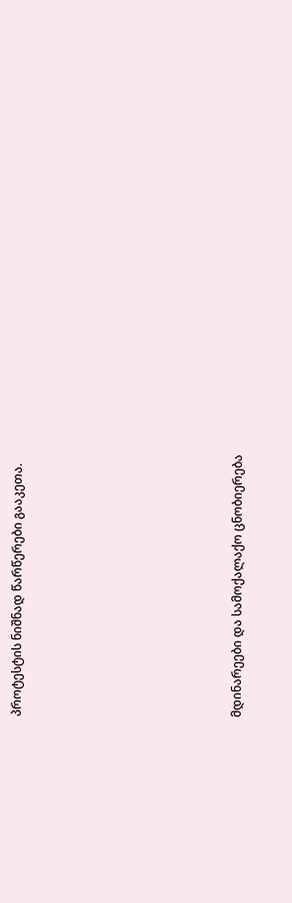პროტესტის ნიშნად წარწერები გააკეთა.









მდინარეები და სამოქალაქო ცნობიერება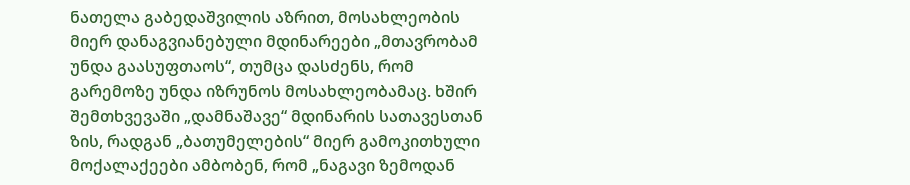ნათელა გაბედაშვილის აზრით, მოსახლეობის მიერ დანაგვიანებული მდინარეები „მთავრობამ უნდა გაასუფთაოს“, თუმცა დასძენს, რომ გარემოზე უნდა იზრუნოს მოსახლეობამაც. ხშირ შემთხვევაში „დამნაშავე“ მდინარის სათავესთან ზის, რადგან „ბათუმელების“ მიერ გამოკითხული მოქალაქეები ამბობენ, რომ „ნაგავი ზემოდან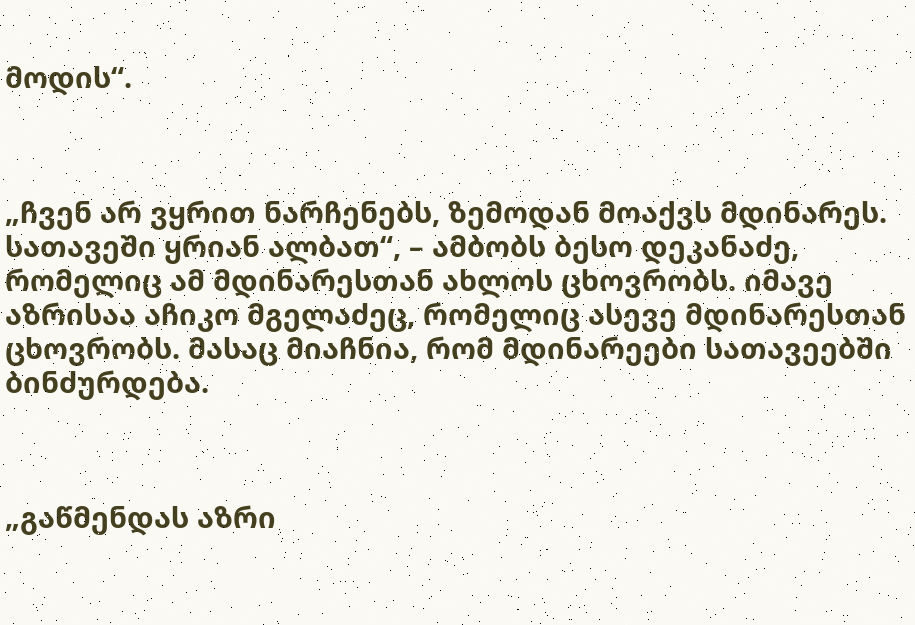მოდის“.



„ჩვენ არ ვყრით ნარჩენებს, ზემოდან მოაქვს მდინარეს. სათავეში ყრიან ალბათ“, – ამბობს ბესო დეკანაძე, რომელიც ამ მდინარესთან ახლოს ცხოვრობს. იმავე აზრისაა აჩიკო მგელაძეც, რომელიც ასევე მდინარესთან ცხოვრობს. მასაც მიაჩნია, რომ მდინარეები სათავეებში ბინძურდება.



„გაწმენდას აზრი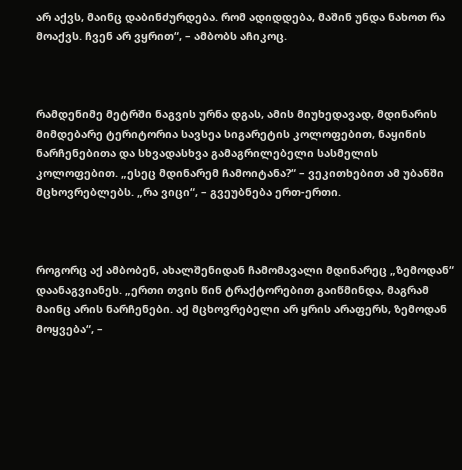არ აქვს, მაინც დაბინძურდება. რომ ადიდდება, მაშინ უნდა ნახოთ რა მოაქვს. ჩვენ არ ვყრით“, – ამბობს აჩიკოც.



რამდენიმე მეტრში ნაგვის ურნა დგას, ამის მიუხედავად, მდინარის მიმდებარე ტერიტორია სავსეა სიგარეტის კოლოფებით, ნაყინის ნარჩენებითა და სხვადასხვა გამაგრილებელი სასმელის კოლოფებით. „ესეც მდინარემ ჩამოიტანა?“ – ვეკითხებით ამ უბანში მცხოვრებლებს. „რა ვიცი“, – გვეუბნება ერთ-ერთი.



როგორც აქ ამბობენ, ახალშენიდან ჩამომავალი მდინარეც „ზემოდან“ დაანაგვიანეს. „ერთი თვის წინ ტრაქტორებით გაიწმინდა, მაგრამ მაინც არის ნარჩენები. აქ მცხოვრებელი არ ყრის არაფერს, ზემოდან მოყვება“, –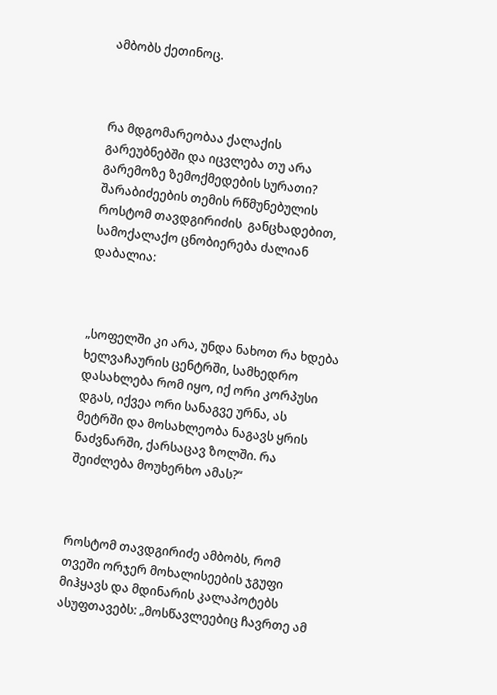ამბობს ქეთინოც.



რა მდგომარეობაა ქალაქის გარეუბნებში და იცვლება თუ არა გარემოზე ზემოქმედების სურათი? შარაბიძეების თემის რწმუნებულის როსტომ თავდგირიძის  განცხადებით, სამოქალაქო ცნობიერება ძალიან დაბალია:



„სოფელში კი არა, უნდა ნახოთ რა ხდება ხელვაჩაურის ცენტრში, სამხედრო დასახლება რომ იყო, იქ ორი კორპუსი დგას, იქვეა ორი სანაგვე ურნა, ას მეტრში და მოსახლეობა ნაგავს ყრის ნაძვნარში, ქარსაცავ ზოლში. რა შეიძლება მოუხერხო ამას?“



როსტომ თავდგირიძე ამბობს, რომ თვეში ორჯერ მოხალისეების ჯგუფი მიჰყავს და მდინარის კალაპოტებს ასუფთავებს: „მოსწავლეებიც ჩავრთე ამ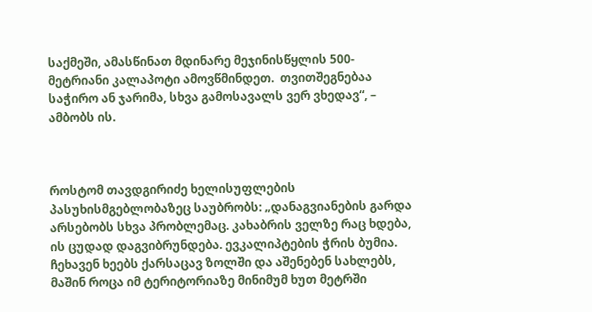საქმეში, ამასწინათ მდინარე მეჯინისწყლის 500-მეტრიანი კალაპოტი ამოვწმინდეთ.  თვითშეგნებაა საჭირო ან ჯარიმა, სხვა გამოსავალს ვერ ვხედავ“, – ამბობს ის.



როსტომ თავდგირიძე ხელისუფლების პასუხისმგებლობაზეც საუბრობს: „დანაგვიანების გარდა არსებობს სხვა პრობლემაც. კახაბრის ველზე რაც ხდება, ის ცუდად დაგვიბრუნდება. ევკალიპტების ჭრის ბუმია. ჩეხავენ ხეებს ქარსაცავ ზოლში და აშენებენ სახლებს, მაშინ როცა იმ ტერიტორიაზე მინიმუმ ხუთ მეტრში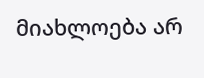მიახლოება არ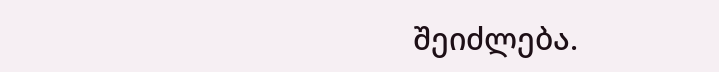შეიძლება.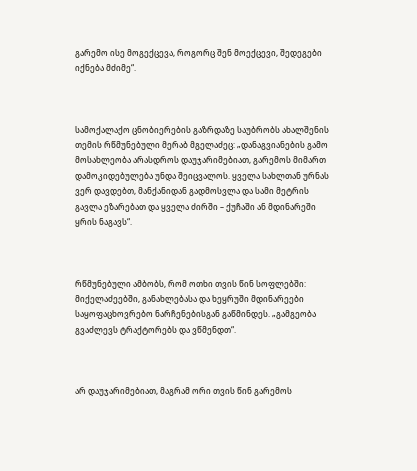გარემო ისე მოგექცევა, როგორც შენ მოექცევი, შედეგები იქნება მძიმე“.



სამოქალაქო ცნობიერების გაზრდაზე საუბრობს ახალშენის თემის რწმუნებული მერაბ მგელაძეც: „დანაგვიანების გამო მოსახლეობა არასდროს დაუჯარიმებიათ, გარემოს მიმართ დამოკიდებულება უნდა შეიცვალოს. ყველა სახლთან ურნას ვერ დავდებთ, მანქანიდან გადმოსვლა და სამი მეტრის გავლა ეზარებათ და ყველა ძირში – ქუჩაში ან მდინარეში ყრის ნაგავს“.



რწმუნებული ამბობს, რომ ოთხი თვის წინ სოფლებში: მიქელაძეებში, განახლებასა და ხეყრუში მდინარეები საყოფაცხოვრებო ნარჩენებისგან გაწმინდეს. „გამგეობა გვაძლევს ტრაქტორებს და ვწმენდთ“.



არ დაუჯარიმებიათ, მაგრამ ორი თვის წინ გარემოს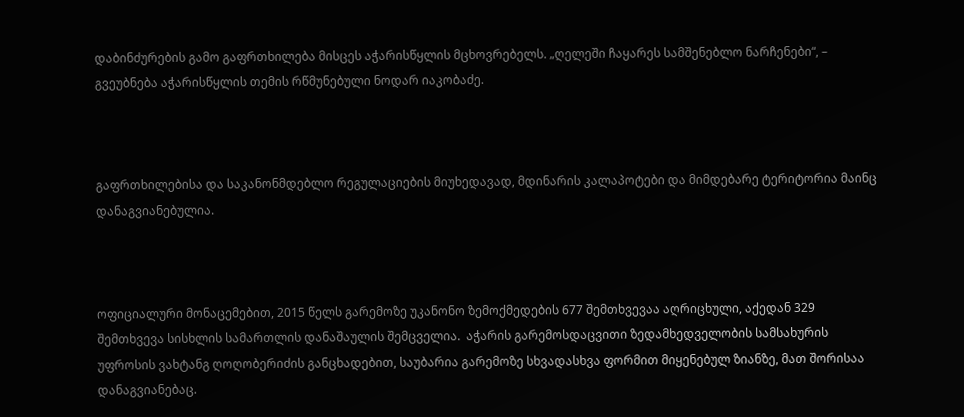დაბინძურების გამო გაფრთხილება მისცეს აჭარისწყლის მცხოვრებელს. „ღელეში ჩაყარეს სამშენებლო ნარჩენები“, – გვეუბნება აჭარისწყლის თემის რწმუნებული ნოდარ იაკობაძე.



გაფრთხილებისა და საკანონმდებლო რეგულაციების მიუხედავად, მდინარის კალაპოტები და მიმდებარე ტერიტორია მაინც დანაგვიანებულია.



ოფიციალური მონაცემებით, 2015 წელს გარემოზე უკანონო ზემოქმედების 677 შემთხვევაა აღრიცხული, აქედან 329 შემთხვევა სისხლის სამართლის დანაშაულის შემცველია.  აჭარის გარემოსდაცვითი ზედამხედველობის სამსახურის უფროსის ვახტანგ ღოღობერიძის განცხადებით, საუბარია გარემოზე სხვადასხვა ფორმით მიყენებულ ზიანზე, მათ შორისაა დანაგვიანებაც.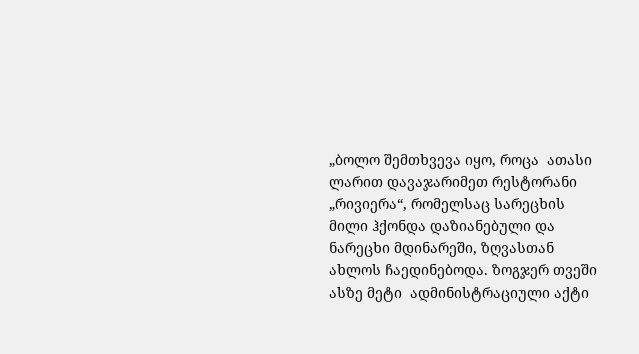„ბოლო შემთხვევა იყო, როცა  ათასი ლარით დავაჯარიმეთ რესტორანი „რივიერა“, რომელსაც სარეცხის მილი ჰქონდა დაზიანებული და ნარეცხი მდინარეში, ზღვასთან ახლოს ჩაედინებოდა. ზოგჯერ თვეში ასზე მეტი  ადმინისტრაციული აქტი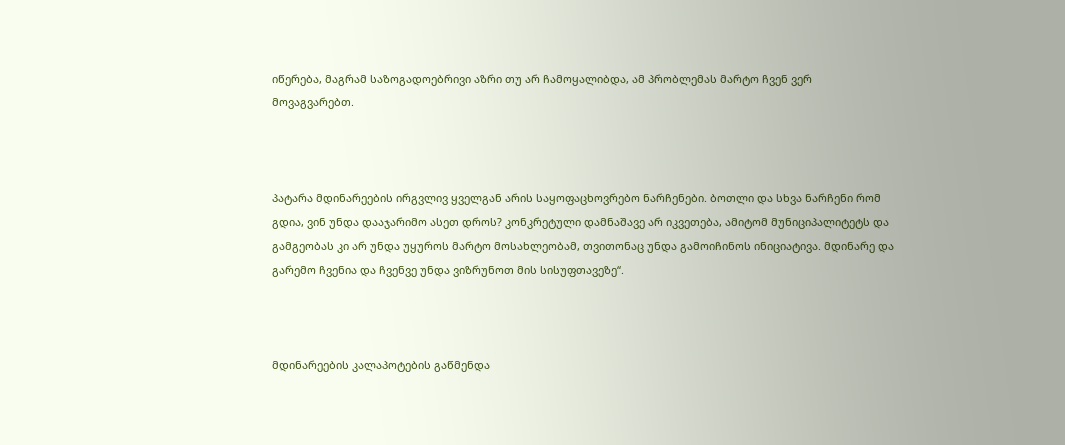იწერება, მაგრამ საზოგადოებრივი აზრი თუ არ ჩამოყალიბდა, ამ პრობლემას მარტო ჩვენ ვერ მოვაგვარებთ.



პატარა მდინარეების ირგვლივ ყველგან არის საყოფაცხოვრებო ნარჩენები. ბოთლი და სხვა ნარჩენი რომ გდია, ვინ უნდა დააჯარიმო ასეთ დროს? კონკრეტული დამნაშავე არ იკვეთება, ამიტომ მუნიციპალიტეტს და გამგეობას კი არ უნდა უყუროს მარტო მოსახლეობამ, თვითონაც უნდა გამოიჩინოს ინიციატივა. მდინარე და გარემო ჩვენია და ჩვენვე უნდა ვიზრუნოთ მის სისუფთავეზე“.



მდინარეების კალაპოტების გაწმენდა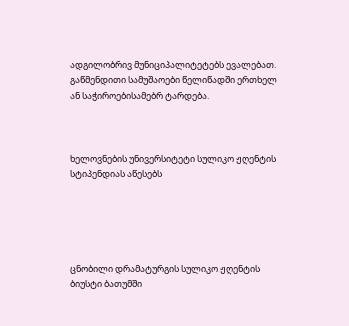ადგილობრივ მუნიციპალიტეტებს ევალებათ. გაწმენდითი სამუშაოები წელიწადში ერთხელ ან საჭიროებისამებრ ტარდება.



ხელოვნების უნივერსიტეტი სულიკო ჟღენტის სტიპენდიას აწესებს





ცნობილი დრამატურგის სულიკო ჟღენტის ბიუსტი ბათუმში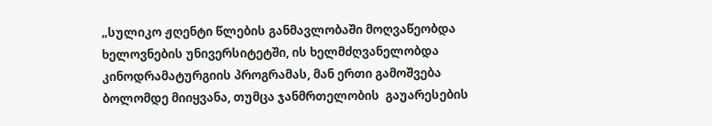„სულიკო ჟღენტი წლების განმავლობაში მოღვაწეობდა ხელოვნების უნივერსიტეტში, ის ხელმძღვანელობდა კინოდრამატურგიის პროგრამას, მან ერთი გამოშვება ბოლომდე მიიყვანა, თუმცა ჯანმრთელობის  გაუარესების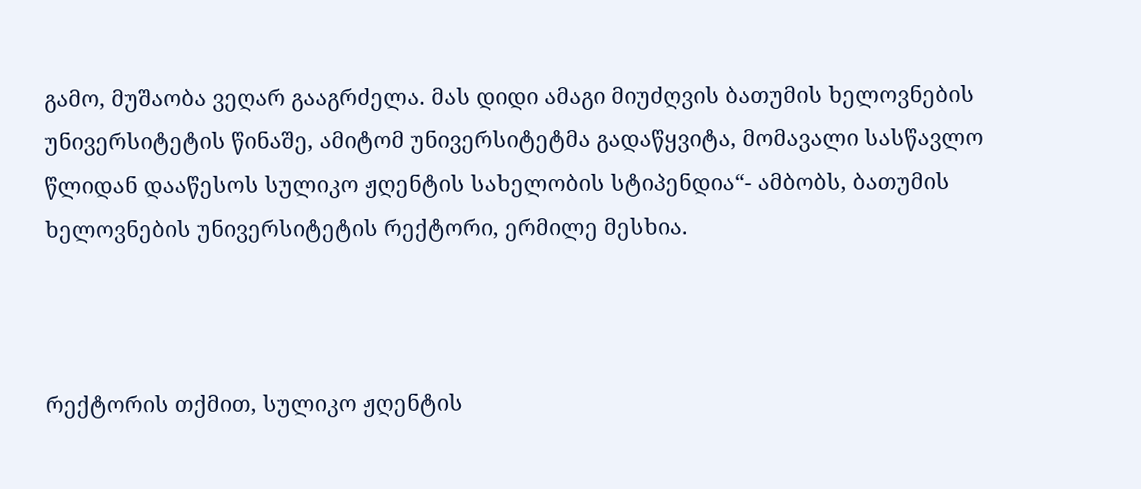გამო, მუშაობა ვეღარ გააგრძელა. მას დიდი ამაგი მიუძღვის ბათუმის ხელოვნების უნივერსიტეტის წინაშე, ამიტომ უნივერსიტეტმა გადაწყვიტა, მომავალი სასწავლო წლიდან დააწესოს სულიკო ჟღენტის სახელობის სტიპენდია“- ამბობს, ბათუმის ხელოვნების უნივერსიტეტის რექტორი, ერმილე მესხია.



რექტორის თქმით, სულიკო ჟღენტის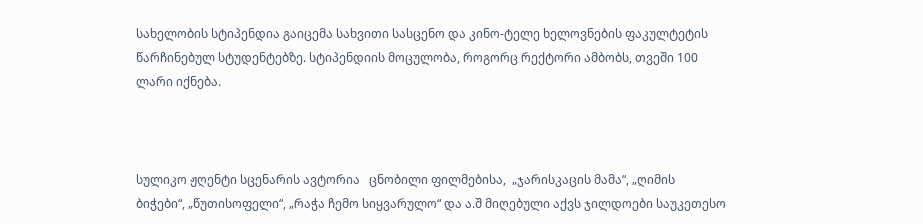სახელობის სტიპენდია გაიცემა სახვითი სასცენო და კინო-ტელე ხელოვნების ფაკულტეტის წარჩინებულ სტუდენტებზე. სტიპენდიის მოცულობა, როგორც რექტორი ამბობს, თვეში 100 ლარი იქნება.



სულიკო ჟღენტი სცენარის ავტორია   ცნობილი ფილმებისა,  „ჯარისკაცის მამა“, „ღიმის ბიჭები“, „წუთისოფელი“, „რაჭა ჩემო სიყვარულო“ და ა.შ მიღებული აქვს ჯილდოები საუკეთესო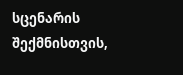სცენარის შექმნისთვის,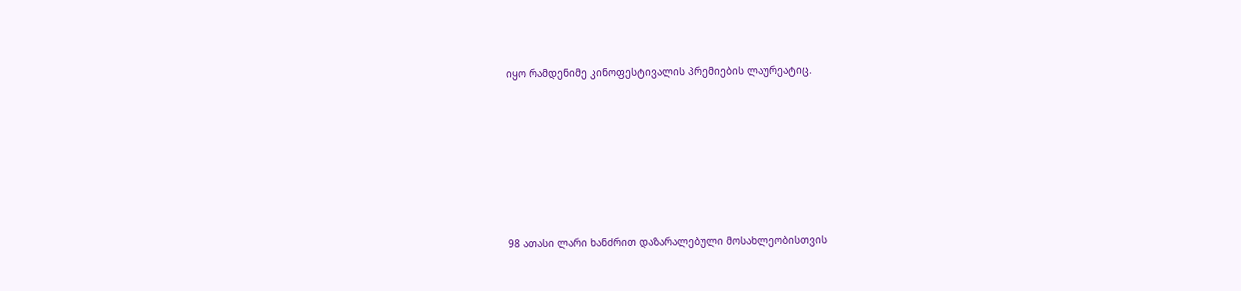იყო რამდენიმე კინოფესტივალის პრემიების ლაურეატიც.









98 ათასი ლარი ხანძრით დაზარალებული მოსახლეობისთვის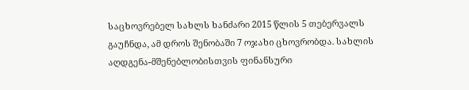საცხოვრებელ სახლს ხანძარი 2015 წლის 5 თებერვალს გაუჩნდა, ამ დროს შენობაში 7 ოჯახი ცხოვრობდა. სახლის აღდგენა-მშენებლობისთვის ფინანსური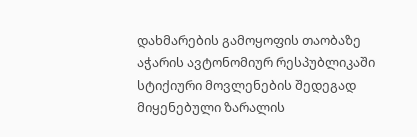დახმარების გამოყოფის თაობაზე აჭარის ავტონომიურ რესპუბლიკაში სტიქიური მოვლენების შედეგად მიყენებული ზარალის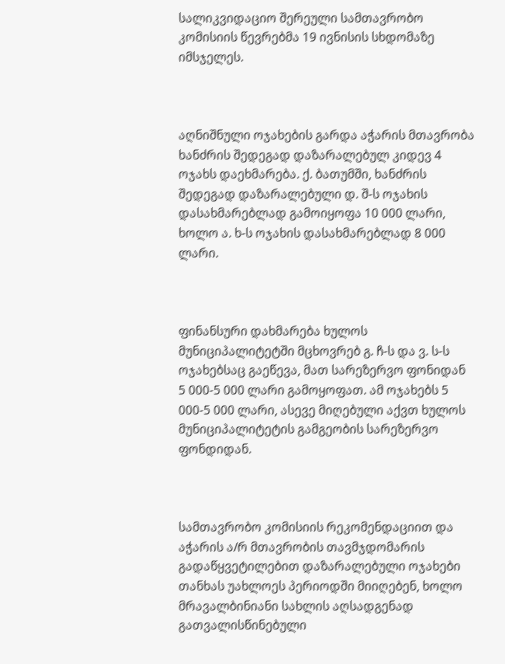სალიკვიდაციო შერეული სამთავრობო კომისიის წევრებმა 19 ივნისის სხდომაზე იმსჯელეს.



აღნიშნული ოჯახების გარდა აჭარის მთავრობა ხანძრის შედეგად დაზარალებულ კიდევ 4 ოჯახს დაეხმარება. ქ. ბათუმში, ხანძრის შედეგად დაზარალებული დ. შ-ს ოჯახის დასახმარებლად გამოიყოფა 10 000 ლარი, ხოლო ა. ხ-ს ოჯახის დასახმარებლად 8 000 ლარი.



ფინანსური დახმარება ხულოს მუნიციპალიტეტში მცხოვრებ გ. ჩ-ს და ვ. ს-ს ოჯახებსაც გაეწევა, მათ სარეზერვო ფონიდან 5 000-5 000 ლარი გამოყოფათ. ამ ოჯახებს 5 000-5 000 ლარი, ასევე მიღებული აქვთ ხულოს მუნიციპალიტეტის გამგეობის სარეზერვო ფონდიდან.



სამთავრობო კომისიის რეკომენდაციით და აჭარის ა/რ მთავრობის თავმჯდომარის გადაწყვეტილებით დაზარალებული ოჯახები თანხას უახლოეს პერიოდში მიიღებენ, ხოლო მრავალბინიანი სახლის აღსადგენად გათვალისწინებული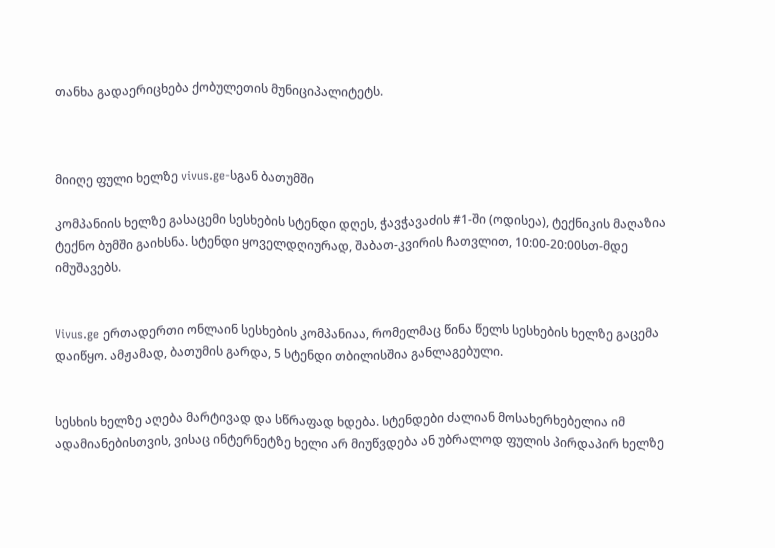თანხა გადაერიცხება ქობულეთის მუნიციპალიტეტს.



მიიღე ფული ხელზე vivus.ge-სგან ბათუმში

კომპანიის ხელზე გასაცემი სესხების სტენდი დღეს, ჭავჭავაძის #1-ში (ოდისეა), ტექნიკის მაღაზია ტექნო ბუმში გაიხსნა. სტენდი ყოველდღიურად, შაბათ-კვირის ჩათვლით, 10:00-20:00სთ-მდე იმუშავებს.


Vivus.ge ერთადერთი ონლაინ სესხების კომპანიაა, რომელმაც წინა წელს სესხების ხელზე გაცემა დაიწყო. ამჟამად, ბათუმის გარდა, 5 სტენდი თბილისშია განლაგებული.


სესხის ხელზე აღება მარტივად და სწრაფად ხდება. სტენდები ძალიან მოსახერხებელია იმ ადამიანებისთვის, ვისაც ინტერნეტზე ხელი არ მიუწვდება ან უბრალოდ ფულის პირდაპირ ხელზე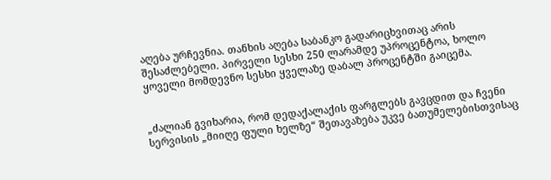აღება ურჩევნია. თანხის აღება საბანკო გადარიცხვითაც არის შესაძლებელი. პირველი სესხი 250 ლარამდე უპროცენტოა, ხოლო ყოველი მომდევნო სესხი ყველაზე დაბალ პროცენტში გაიცემა.


„ძალიან გვიხარია, რომ დედაქალაქის ფარგლებს გავცდით და ჩვენი სერვისის „მიიღე ფული ხელზე“ შეთავაზება უკვე ბათუმელებისთვისაც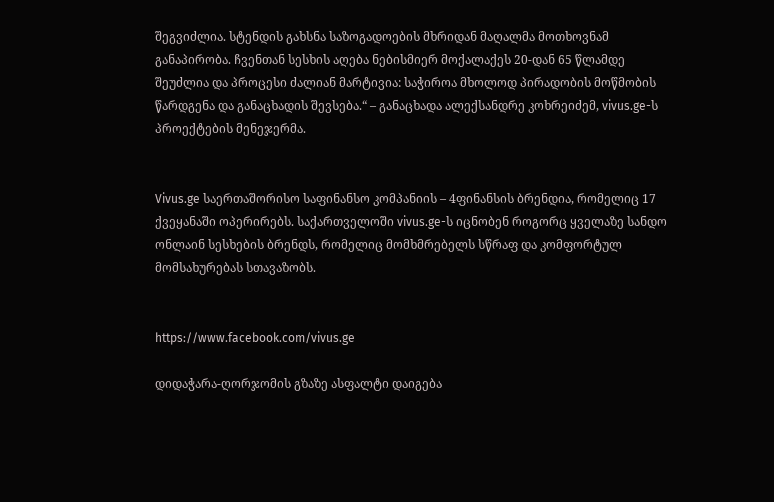შეგვიძლია. სტენდის გახსნა საზოგადოების მხრიდან მაღალმა მოთხოვნამ განაპირობა. ჩვენთან სესხის აღება ნებისმიერ მოქალაქეს 20-დან 65 წლამდე შეუძლია და პროცესი ძალიან მარტივია: საჭიროა მხოლოდ პირადობის მოწმობის წარდგენა და განაცხადის შევსება.“ – განაცხადა ალექსანდრე კოხრეიძემ, vivus.ge-ს პროექტების მენეჯერმა.


Vivus.ge საერთაშორისო საფინანსო კომპანიის – 4ფინანსის ბრენდია, რომელიც 17 ქვეყანაში ოპერირებს. საქართველოში vivus.ge-ს იცნობენ როგორც ყველაზე სანდო ონლაინ სესხების ბრენდს, რომელიც მომხმრებელს სწრაფ და კომფორტულ მომსახურებას სთავაზობს.


https://www.facebook.com/vivus.ge

დიდაჭარა-ღორჯომის გზაზე ასფალტი დაიგება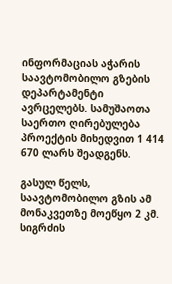ინფორმაციას აჭარის საავტომობილო გზების დეპარტამენტი ავრცელებს. სამუშაოთა საერთო ღირებულება პროექტის მიხედვით 1 414 670 ლარს შეადგენს.

გასულ წელს, საავტომობილო გზის ამ მონაკვეთზე მოეწყო 2 კმ. სიგრძის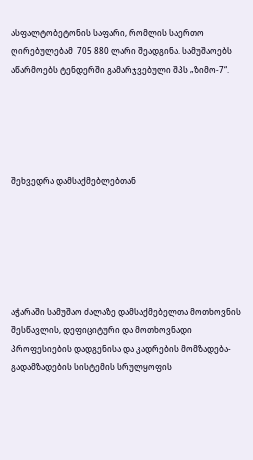ასფალტობეტონის საფარი, რომლის საერთო ღირებულებამ  705 880 ლარი შეადგინა. სამუშაოებს აწარმოებს ტენდერში გამარჯვებული შპს „ზიმო-7“.





შეხვედრა დამსაქმებლებთან






აჭარაში სამუშაო ძალაზე დამსაქმებელთა მოთხოვნის შესწავლის, დეფიციტური და მოთხოვნადი პროფესიების დადგენისა და კადრების მომზადება-გადამზადების სისტემის სრულყოფის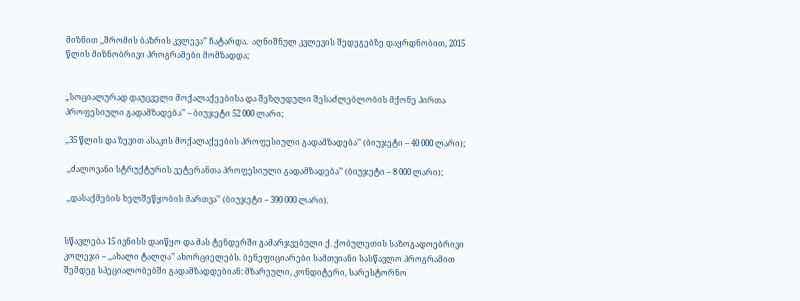მიზნით ,,შრომის ბაზრის კვლევა’’ ჩატარდა.  აღნიშნულ კვლევის შედეგებზე დაყრდნობით, 2015 წლის მიზნობრივი პროგრამები მომზადდა;


„სოციალურად დაუცველი მოქალაქეებისა და შეზღუდული შესაძლებლობის მქონე პირთა პროფესიული გადამზადება’’ – ბიუჯეტი 52 000 ლარი;

,,35 წლის და ზევით ასაკის მოქალაქეების პროფესიული გადამზადება’’ (ბიუჯეტი – 40 000 ლარი);

 ,,ძალოვანი სტრუქტურის ვეტერანთა პროფესიული გადამზადება’’ (ბიუჯეტი – 8 000 ლარი);

 ,,დასაქმების ხელშეწყობის მართვა’’ (ბიუჯეტი – 390 000 ლარი).


სწავლება 15 ივნისს დაიწყო და მას ტენდერში გამარჯვებული ქ. ქობულეთის საზოგადოებრივი კოლეჯი – ,,ახალი ტალღა’’ ახორციელებს. ბენეფიციარები სამთვიანი სასწავლო პროგრამით შემდეგ სპეციალობებში გადამზადდებიან: მზარეული, კონდიტერი, სარესტორნო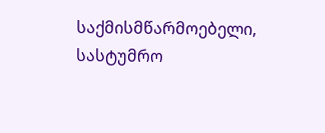საქმისმწარმოებელი, სასტუმრო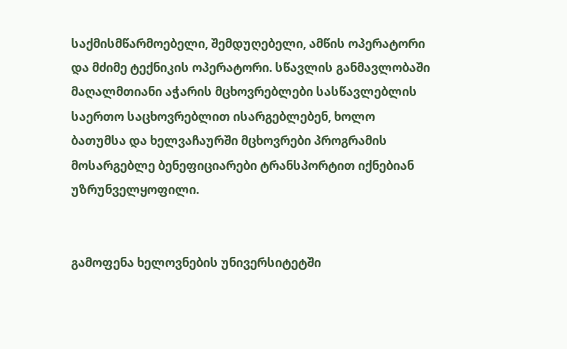საქმისმწარმოებელი, შემდუღებელი, ამწის ოპერატორი და მძიმე ტექნიკის ოპერატორი. სწავლის განმავლობაში მაღალმთიანი აჭარის მცხოვრებლები სასწავლებლის საერთო საცხოვრებლით ისარგებლებენ, ხოლო ბათუმსა და ხელვაჩაურში მცხოვრები პროგრამის მოსარგებლე ბენეფიციარები ტრანსპორტით იქნებიან უზრუნველყოფილი.


გამოფენა ხელოვნების უნივერსიტეტში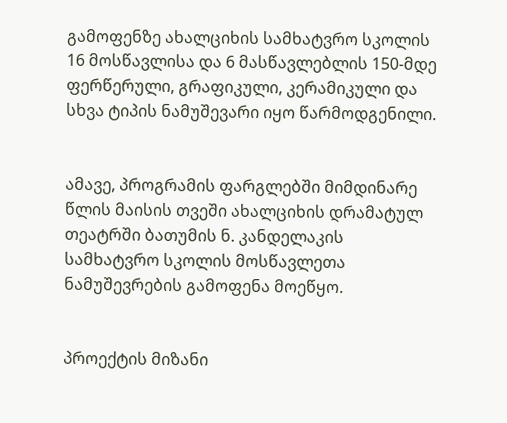გამოფენზე ახალციხის სამხატვრო სკოლის 16 მოსწავლისა და 6 მასწავლებლის 150-მდე ფერწერული, გრაფიკული, კერამიკული და სხვა ტიპის ნამუშევარი იყო წარმოდგენილი.


ამავე, პროგრამის ფარგლებში მიმდინარე წლის მაისის თვეში ახალციხის დრამატულ თეატრში ბათუმის ნ. კანდელაკის სამხატვრო სკოლის მოსწავლეთა ნამუშევრების გამოფენა მოეწყო.


პროექტის მიზანი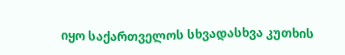იყო საქართველოს სხვადასხვა კუთხის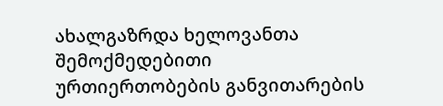ახალგაზრდა ხელოვანთა შემოქმედებითი ურთიერთობების განვითარების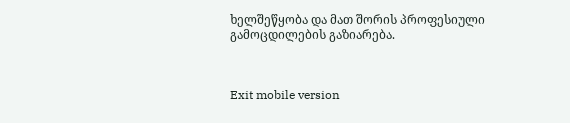ხელშეწყობა და მათ შორის პროფესიული გამოცდილების გაზიარება.



Exit mobile version